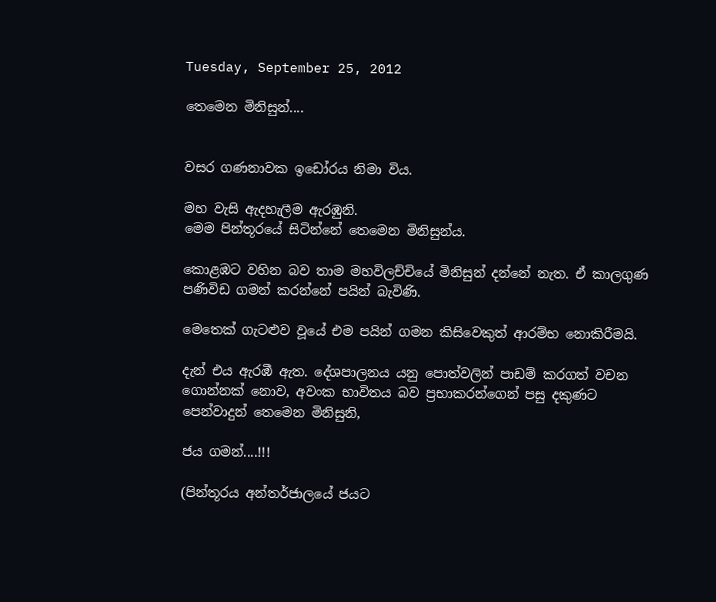Tuesday, September 25, 2012

තෙමෙන මිනිසුන්....


වසර ගණනාවක ඉඩෝරය නිමා විය.

මහ වැසි ඇදහැලීම ඇරඹුනි.
මෙම පින්තූරයේ සිටින්නේ තෙමෙන මිනිසුන්ය.

කොළඹට වහින බව තාම මහවිලච්චියේ මිනිසුන් දන්නේ නැත. ඒ කාලගුණ පණිවිඩ ගමන් කරන්නේ පයින් බැවිණි.

මෙතෙක් ගැටළුව වූයේ එම පයින් ගමන කිසිවෙකුත් ආරම්භ ‍නොකිරීමයි.

දැන් එය ඇරඹී ඇත. දේශපාලනය යනු පොත්වලින් පාඩම් කරගත් වචන ගොන්නක් නොව, අවංක භාවිතය බව ප්‍රභාකරන්ගෙන් පසු දකුණට පෙන්වාදුන් තෙමෙන මිනිසුනි,

ජය ගමන්....!!!

(පින්තූරය අන්තර්ජාලයේ ජයට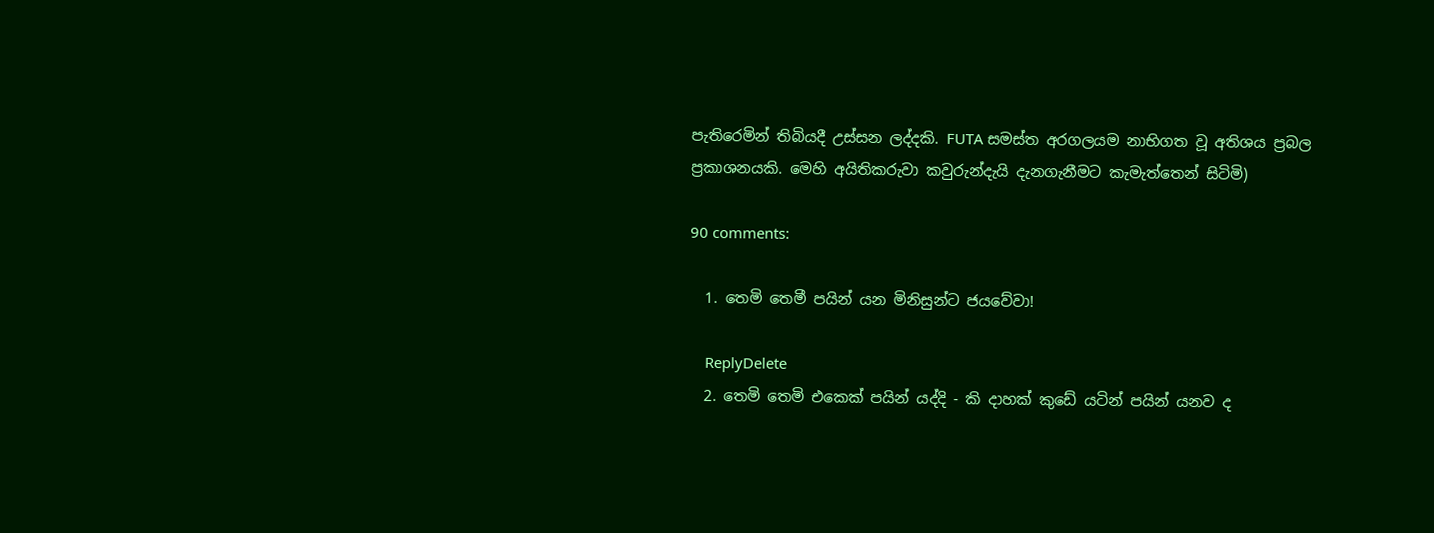පැතිරෙමින් තිබියදී උස්සන ලද්දකි. FUTA සමස්ත අරගලයම නාභිගත වූ අතිශය ප්‍රබල ප්‍රකාශනයකි. මෙහි අයිතිකරුවා කවුරුන්දැයි දැනගැනීමට කැමැත්තෙන් සිටිමි)

90 comments:

  1. තෙමි තෙමී පයින් යන මිනිසුන්ට ජයවේවා!

    ReplyDelete
  2. තෙමි තෙමි එකෙක් පයින් යද්දි - කි දාහක් කුඩේ යටින් පයින් යනව ද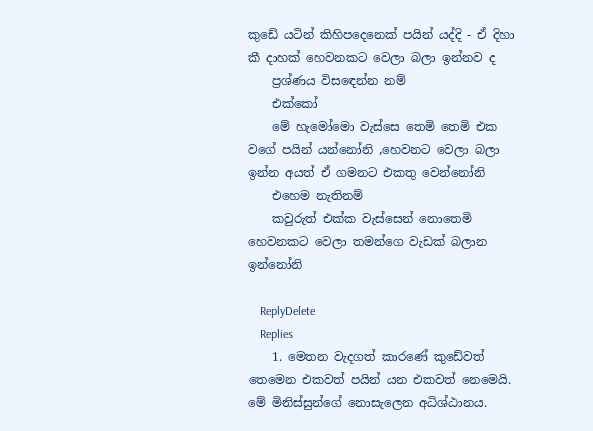කුඩේ යටින් කිහිපදෙනෙක් පයින් යද්දි - ඒ දිහා කී දාහක් හෙවනකට වෙලා බලා ඉන්නව ද
    ප්‍රශ්ණය විසඳෙන්න නම්
    එක්කෝ
    මේ හැමෝමො වැස්සෙ තෙමි තෙමි එක වගේ පයින් යන්නෝනි ,හෙවනට වෙලා බලා ඉන්න අයත් ඒ ගමනට එකතු වෙන්නෝනි
    එහෙම නැතිනම්
    කවුරුත් එක්ක වැස්සෙන් නොතෙමි හෙවනකට වෙලා තමන්ගෙ වැඩක් බලාන ඉන්නෝනි

    ReplyDelete
    Replies
    1. මෙතන වැදගත් කාරණේ කුඩේවත් තෙමෙන එකවත් පයින් යන එකවත් නෙමෙයි. මේ මිනිස්සුන්ගේ නොසැලෙන අධිශ්ඨානය.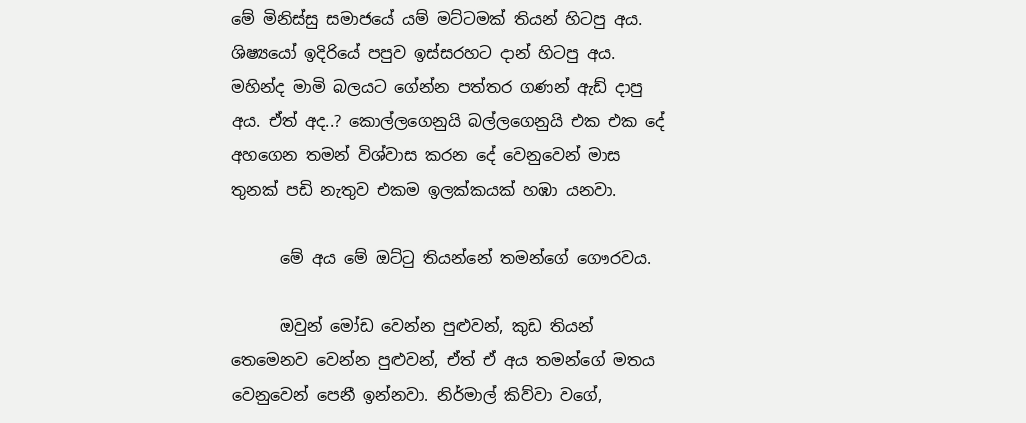මේ මිනිස්සු සමාජයේ යම් මට්ටමක් තියන් හිටපු අය. ශිෂ්‍යයෝ ඉදිරියේ පපුව ඉස්සරහට දාන් හිටපු අය. මහින්ද මාමි බලයට ගේන්න පත්තර ගණන් ඇඩ් දාපු අය. ඒත් අද..? කොල්ලගෙනුයි බල්ලගෙනුයි එක එක දේ අහගෙන තමන් විශ්වාස කරන දේ වෙනුවෙන් මාස තුනක් පඩි නැතුව එකම ඉලක්කයක් හඹා යනවා.

      මේ අය මේ ඔට්ටු තියන්නේ තමන්ගේ ගෞරවය.

      ඔවුන් මෝඩ වෙන්න පුළුවන්, කුඩ තියන් තෙමෙනව වෙන්න පුළුවන්, ඒත් ඒ අය තමන්ගේ මතය වෙනුවෙන් පෙනී ඉන්නවා. නිර්මාල් කිව්වා වගේ,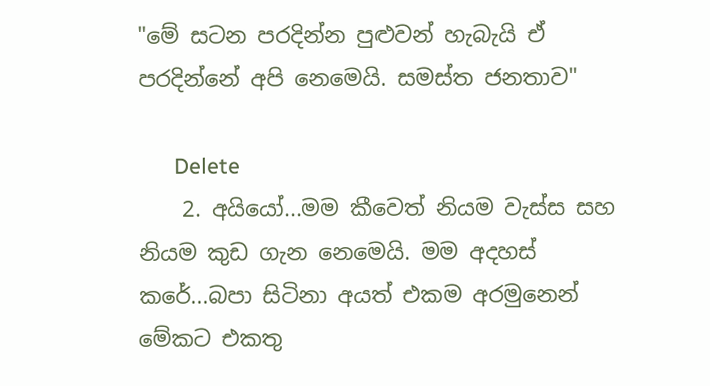"මේ සටන පරදින්න පුළුවන් හැබැයි ඒ පරදින්නේ අපි නෙමෙයි. සමස්ත ජනතාව"

      Delete
    2. අයියෝ...මම කීවෙත් නියම වැස්ස සහ නියම කුඩ ගැන නෙමෙයි. මම අදහස් කරේ...බපා සිටිනා අයත් එකම අරමුනෙන් මේකට එකතු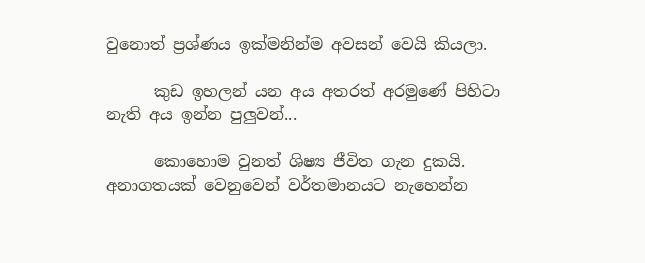වුනොත් ප්‍රශ්ණය ඉක්මනින්ම අවසන් වෙයි කියලා.

      කුඩ ඉහලන් යන අය අතරත් අරමුණේ පිහිටා නැති අය ඉන්න පුලුවන්...

      කොහොම වුනත් ශිෂ්‍ය ජීවිත ගැන දුකයි. අනාගතයක් වෙනුවෙන් වර්තමානයට නැහෙන්න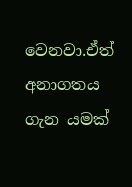වෙනවා.ඒත් අනාගතය ගැන යමක්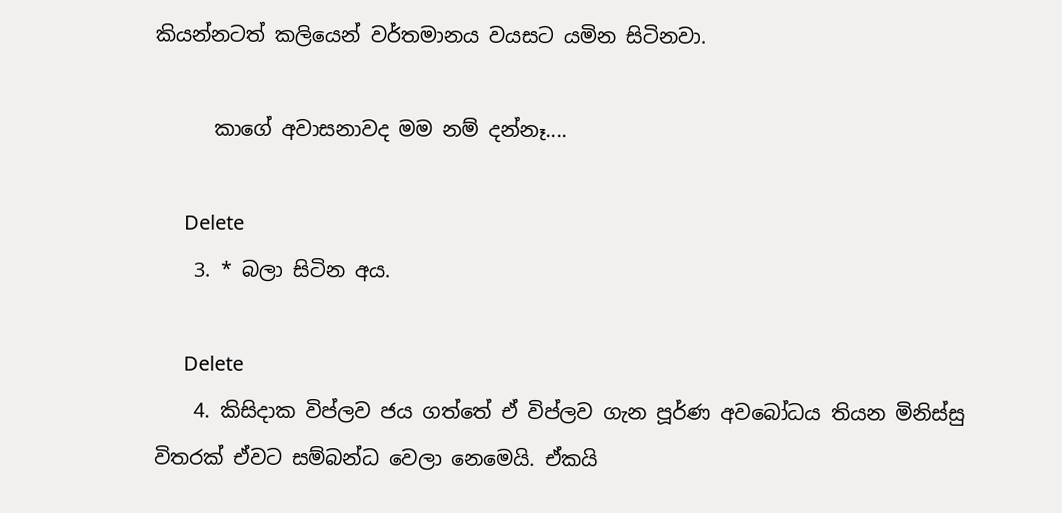කියන්නටත් කලියෙන් වර්තමානය වයසට යමින සිටිනවා.

      කාගේ අවාසනාවද මම නම් දන්නෑ....

      Delete
    3. * බලා සිටින අය.

      Delete
    4. කිසිදාක විප්ලව ජය ගත්තේ ඒ විප්ලව ගැන පූර්ණ අවබෝධය තියන මිනිස්සු විතරක් ඒවට සම්බන්ධ වෙලා නෙමෙයි. ඒකයි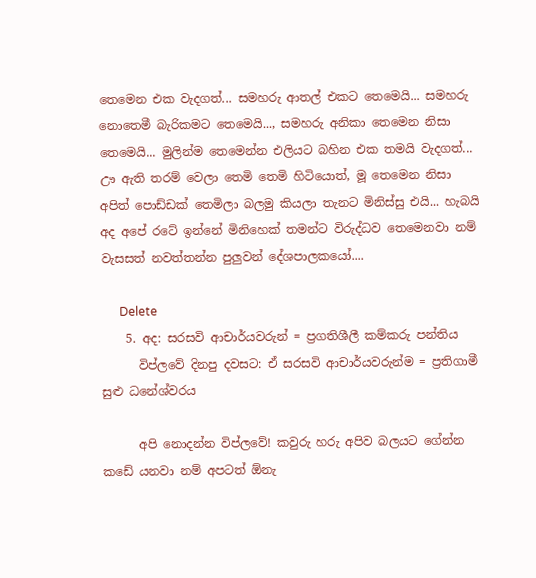තෙමෙන එක වැදගත්... සමහරු ආතල් එකට තෙමෙයි... සමහරු නොතෙමී බැරිකමට තෙමෙයි..., සමහරු අනිකා තෙමෙන නිසා තෙමෙයි... මුලින්ම තෙමෙන්න එලියට බහින එක තමයි වැදගත්... ඌ ඇති තරම් වෙලා තෙමි තෙමි හිටියොත්, මූ තෙමෙන නිසා අපිත් පොඩ්ඩක් තෙමිලා බලමු කියලා තැනට මිනිස්සු එයි... හැබයි අද අපේ රටේ ඉන්නේ මිනිහෙක් තමන්ට විරුද්ධව තෙමෙනවා නම් වැසසත් නවත්තන්න පුලුවන් දේශපාලකයෝ....

      Delete
    5. අද: සරසවි ආචාර්යවරුන් = ප්‍රගතිශීලී කම්කරු පන්තිය
      විප්ලවේ දිනපු දවසට: ඒ සරසවි ආචාර්යවරුන්ම = ප්‍රතිගාමී සුළු ධනේශ්වරය

      අපි නොදන්න විප්ලවේ! කවුරු හරු අපිව බලයට ගේන්න කඩේ යනවා නම් අපටත් ඕනැ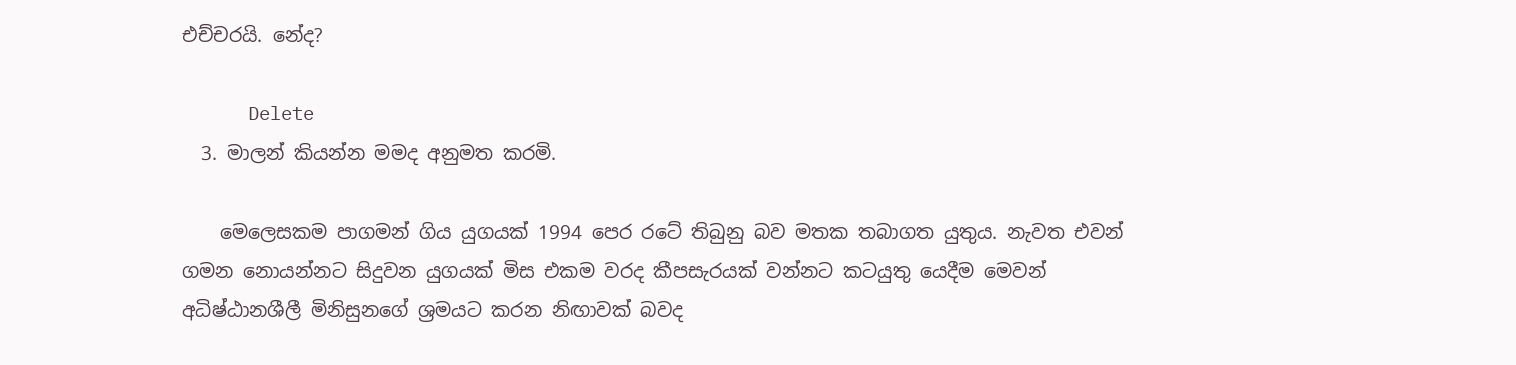එච්චරයි. නේද?

      Delete
  3. මාලන් කියන්න මමද අනුමත කරමි.

    මෙලෙසකම පාගමන් ගිය යුගයක් 1994 පෙර රටේ තිබුනු බව මතක තබාගත යුතුය. නැවත එවන් ගමන නොයන්නට සිදුවන යුගයක් මිස එකම වරද කීපසැරයක් වන්නට කටයුතු යෙදීම මෙවන් අධිෂ්ඨානශීලී මිනිසුනගේ ශ්‍රමයට කරන නිඟාවක් බවද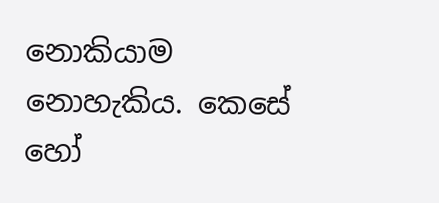නොකියාම නොහැකිය. කෙසේ හෝ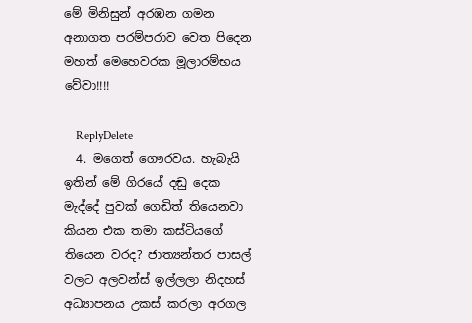මේ මිනිසුන් අරඹන ගමන අනාගත පරම්පරාව වෙත පිදෙන මහත් මෙහෙවරක මූලාරම්භය වේවා!!!!

    ReplyDelete
  4. මගෙත් ගෞරවය. හැබැයි ඉතින් මේ ගිරයේ දඬු දෙක මැද්දේ පුවක් ගෙඩිත් තියෙනවා කියන එක තමා කස්ටියගේ තියෙන වරද? ජාත්‍යන්තර පාසල් වලට අලවන්ස් ඉල්ලලා නිදහස් අධ්‍යාපනය උකස් කරලා අරගල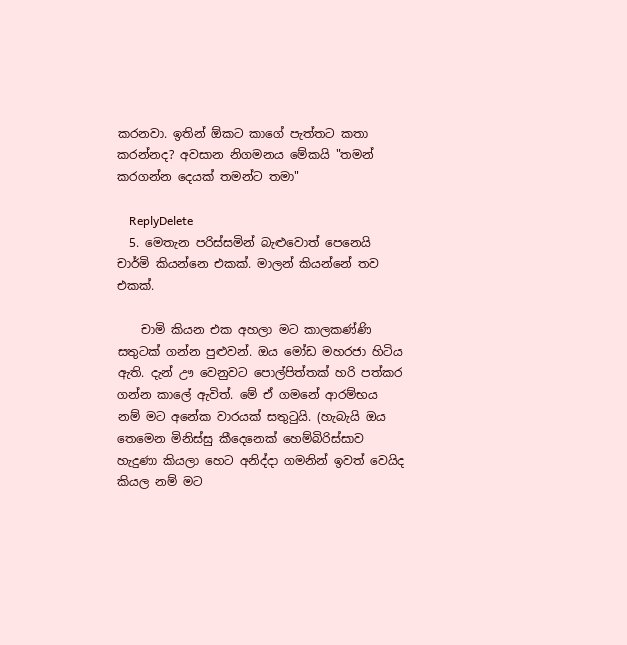කරනවා. ඉතින් ඕකට කාගේ පැත්තට කතා කරන්නද? අවසාන නිගමනය මේකයි "තමන් කරගන්න දෙයක් තමන්ට තමා"

    ReplyDelete
  5. මෙතැන පරිස්සමින් බැළුවොත් පෙනෙයි චාර්මි කියන්නෙ එකක්. මාලන් කියන්නේ තව එකක්.

    චාමි කියන එක අහලා මට කාලකණ්ණි සතුටක් ගන්න පුළුවන්. ඔය මෝඩ මහරජා හිටිය ඇති. දැන් ඌ වෙනුවට පොල්පිත්තක් හරි පත්කර ගන්න කාලේ ඇවිත්. මේ ඒ ගමනේ ආරම්භය නම් මට අනේක වාරයක් සතුටුයි. (හැබැයි ඔය තෙමෙන මිනිස්සු කීදෙනෙක් හෙම්බිරිස්සාව හැදුණා කියලා හෙට අනිද්දා ගමනින් ඉවත් වෙයිද කියල නම් මට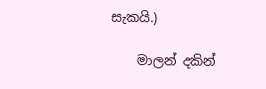සැකයි.)

    මාලන් දකින්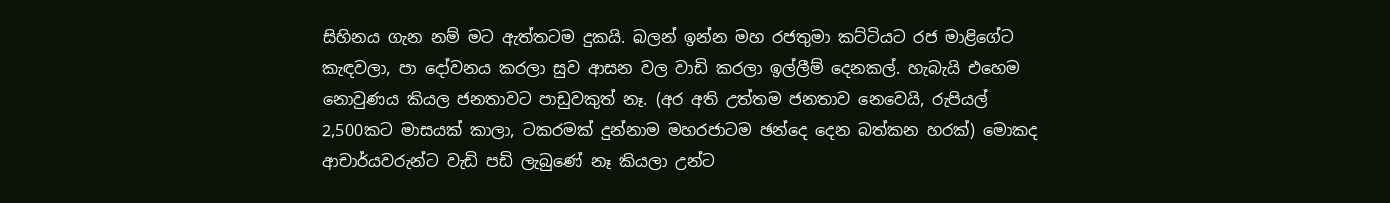සිහිනය ගැන නම් මට ඇත්තටම දුකයි. බලන් ඉන්න මහ රජතුමා කට්ටියට රජ මාළිගේට කැඳවලා, පා දෝවනය කරලා සුව ආසන වල වාඩි කරලා ඉල්ලීම් දෙනකල්. හැබැයි එහෙම නොවුණය කියල ජනතාවට පාඩුවකුත් නෑ. (අර අති උත්තම ජනතාව නෙවෙයි, රුපියල් 2,500කට මාසයක් කාලා, ටකරමක් දුන්නාම මහරජාටම ඡන්දෙ දෙන බත්කන හරක්) මොකද ආචාර්යවරුන්ට වැඩි පඩි ලැබුණේ නෑ කියලා උන්ට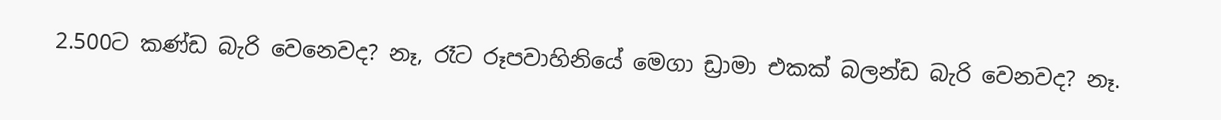2.500ට කණ්ඩ බැරි වෙනෙවද? නෑ, රෑට රූපවාහිනියේ මෙගා ඩ්‍රාමා එකක් බලන්ඩ බැරි වෙනවද? නෑ.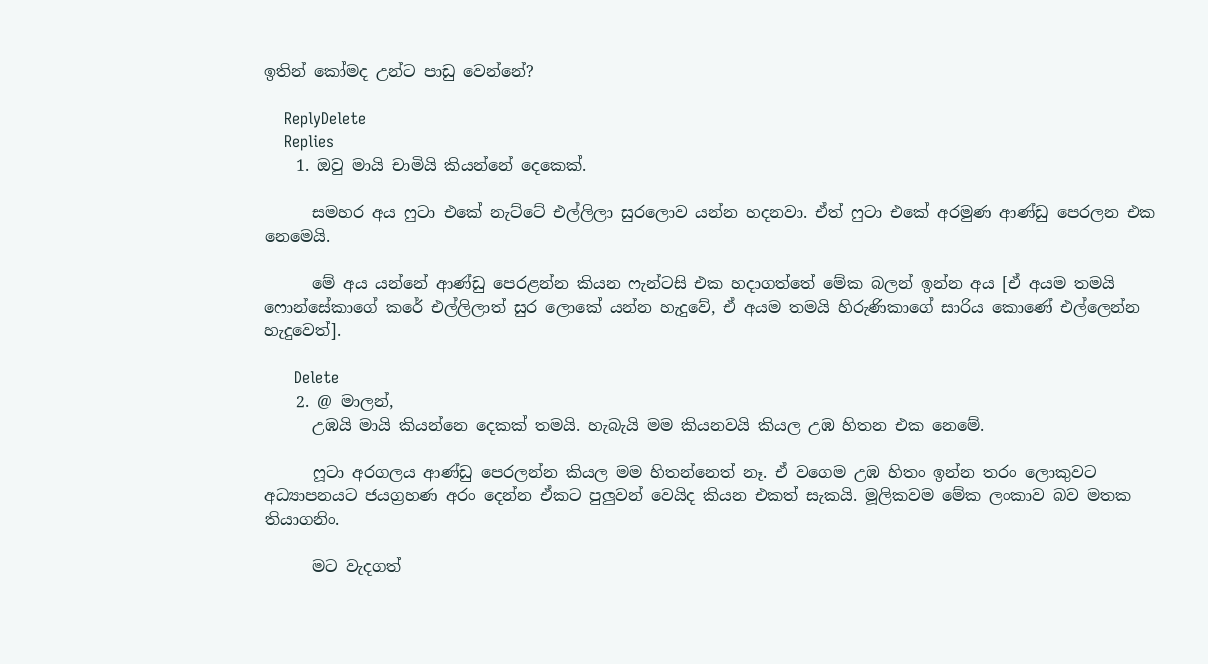ඉතින් කෝමද උන්ට පාඩු වෙන්නේ?

    ReplyDelete
    Replies
    1. ඔවු මායි චාමියි කියන්නේ දෙකෙක්.

      සමහර අය ෆුටා එකේ නැට්ටේ එල්ලිලා සුරලොව යන්න හදනවා. ඒත් ෆුටා එකේ අරමුණ ආණ්ඩු පෙරලන එක නෙමෙයි.

      මේ අය යන්නේ ආණ්ඩු පෙරළන්න කියන ෆැන්ටසි එක හදාගත්තේ මේක බලන් ඉන්න අය [ඒ අයම තමයි ෆොන්සේකාගේ කරේ එල්ලිලාත් සුර ලොකේ යන්න හැදුවේ, ඒ අයම තමයි හිරුණිකාගේ සාරිය කොණේ එල්ලෙන්න හැදුවෙත්].

      Delete
    2. @ මාලන්,
      උඹයි මායි කියන්නෙ දෙකක් තමයි. හැබැයි මම කියනවයි කියල උඹ හිතන එක නෙමේ.

      ෆූටා අරගලය ආණ්ඩු පෙරලන්න කියල මම හිතන්නෙත් නෑ. ඒ වගෙම උඹ හිතං ඉන්න තරං ලොකුවට අධ්‍යාපනයට ජයග්‍රහණ අරං දෙන්න ඒකට පුලුවන් වෙයිද කියන එකත් සැකයි. මූලිකවම මේක ලංකාව බව මතක තියාගනිං.

      මට වැදගත්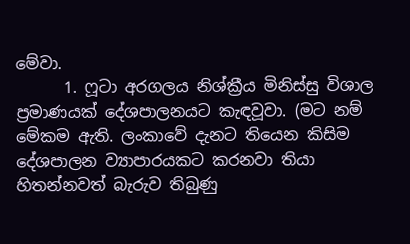මේවා.
      1. ෆූටා අරගලය නිශ්ක්‍රීය මිනිස්සු විශාල ප්‍රමාණයක් දේශපාලනයට කැඳවූවා. (මට නම් මේකම ඇති. ලංකාවේ දැනට තියෙන කිසිම දේශපාලන ව්‍යාපාරයකට කරනවා තියා හිතන්නවත් බැරුව තිබුණු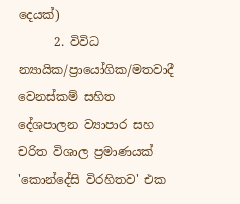දෙයක්)
      2. විවිධ න්‍යායික/ප්‍රායෝගික/මතවාදී වෙනස්කම් සහිත දේශපාලන ව්‍යාපාර සහ චරිත විශාල ප්‍රමාණයක් 'කොන්දේසි විරහිතව' එක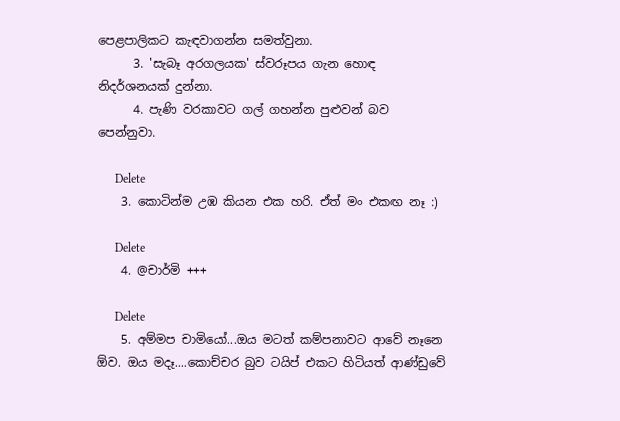පෙළපාලිකට කැඳවාගන්න සමත්වුනා.
      3. 'සැබෑ අරගලයක' ස්වරූපය ගැන හොඳ නිදර්ශනයක් දුන්නා.
      4. පැණි වරකාවට ගල් ගහන්න පුළුවන් බව පෙන්නුවා.

      Delete
    3. කොටින්ම උඹ කියන එක හරි. ඒත් මං එකඟ නෑ :)

      Delete
    4. @චාර්මි +++

      Delete
    5. අම්මප චාමියෝ...ඔය මටත් කම්පනාවට ආවේ නෑනෙ ඕව. ඔය මදෑ....කොච්චර බුව ටයිප් එකට හිටියත් ආණ්ඩුවේ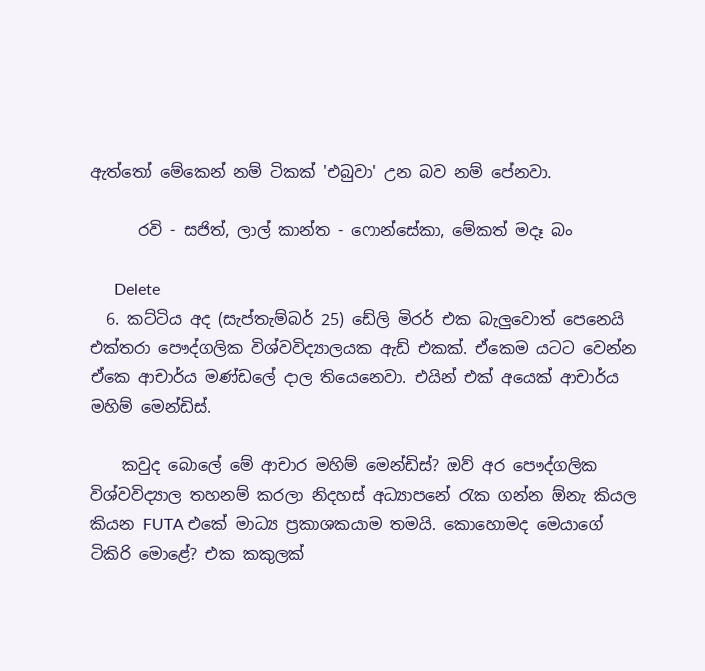ඇත්තෝ මේකෙන් නම් ටිකක් 'එබුවා' උන බව නම් පේනවා.

      රවි - සජිත්, ලාල් කාන්ත - ෆොන්සේකා, මේකත් මදෑ බං

      Delete
  6. කට්ටිය අද (සැප්තැම්බර් 25) ඩේලි මිරර් එක බැලුවොත් පෙනෙයි එක්තරා පෞද්ගලික විශ්වවිද්‍යාලයක ඇඩ් එකක්. ඒකෙම යටට වෙන්න ඒකෙ ආචාර්ය මණ්ඩලේ දාල තියෙනෙවා. එයින් එක් අයෙක් ආචාර්ය මහිම් මෙන්ඩිස්.

    කවුද බොලේ මේ ආචාර මහිම් මෙන්ඩිස්? ඔව් අර පෞද්ගලික විශ්වවිද්‍යාල තහනම් කරලා නිදහස් අධ්‍යාපනේ රැක ගන්න ඕනැ කියල කියන FUTA එකේ මාධ්‍ය ප්‍රකාශකයාම තමයි. කොහොමද මෙයාගේ ටිකිරි මොළේ? එක කකුලක්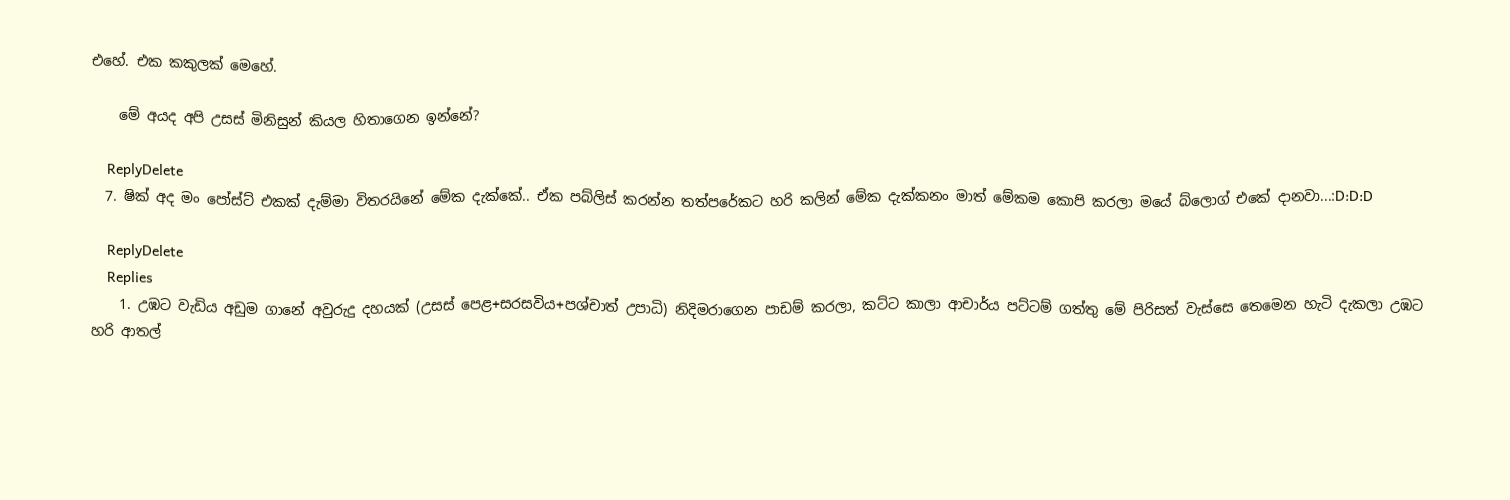එහේ. එක කකුලක් මෙහේ.

    මේ අයද අපි උසස් මිනිසුන් කියල හිතාගෙන ඉන්නේ?

    ReplyDelete
  7. ෂික් අද මං පෝස්ට් එකක් දැම්මා විතරයිනේ මේක දැක්කේ.. ඒක පබ්ලිස් කරන්න තත්පරේකට හරි කලින් මේක දැක්කනං මාත් මේකම කොපි කරලා මයේ බ්ලොග් එකේ දානවා...:D:D:D

    ReplyDelete
    Replies
    1. උඹට වැඩිය අඩුම ගානේ අවුරුදු දහයක් (උසස් පෙළ+සරසවිය+පශ්චාත් උපාධි) නිදිමරාගෙන පාඩම් කරලා, කට්ට කාලා ආචාර්ය පට්ටම් ගත්තු මේ පිරිසත් වැස්සෙ තෙමෙන හැටි දැකලා උඹට හරි ආතල්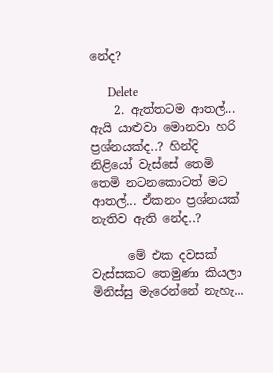නේද?

      Delete
    2. ඇත්තටම ආතල්... ඇයි යාළුවා මොනවා හරි ප්‍රශ්නයක්ද..? හින්දි නිළියෝ වැස්සේ තෙමි තෙමි නටනකොටත් මට ආතල්... ඒකනං ප්‍රශ්නයක් නැතිව ඇති නේද..?

      මේ එක දවසක් වැස්සකට තෙමුණා කියලා මිනිස්සු මැරෙන්නේ නැහැ...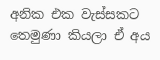අනික එක වැස්සකට තෙමුණා කියලා ඒ අය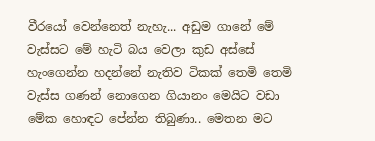වීරයෝ වෙන්නෙත් නැහැ... අඩුම ගානේ මේ වැස්සට මේ හැටි බය වෙලා කුඩ අස්සේ හැංගෙන්න හදන්නේ නැතිව ටිකක් තෙමි තෙමි වැස්ස ගණන් නොගෙන ගියානං මෙයිට වඩා මේක හොඳට පේන්න තිබුණා.. මෙතන මට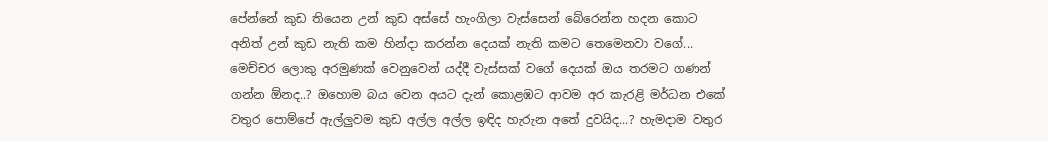පේන්නේ කුඩ තියෙන උන් කුඩ අස්සේ හැංගිලා වැස්සෙන් බේරෙන්න හදන කොට අනිත් උන් කුඩ නැති කම හින්දා කරන්න දෙයක් නැති කමට තෙමෙනවා වගේ... මෙච්චර ලොකු අරමුණක් වෙනුවෙන් යද්දී වැස්සක් වගේ දෙයක් ඔය තරමට ගණන් ගන්න ඕනද..? ඔහොම බය වෙන අයට දැන් කොළඹට ආවම අර කැරළි මර්ධන එකේ වතුර පොම්පේ ඇල්ලුවම කුඩ අල්ල අල්ල ඉඳිද හැරුන අතේ දුවයිද...? හැමදාම වතුර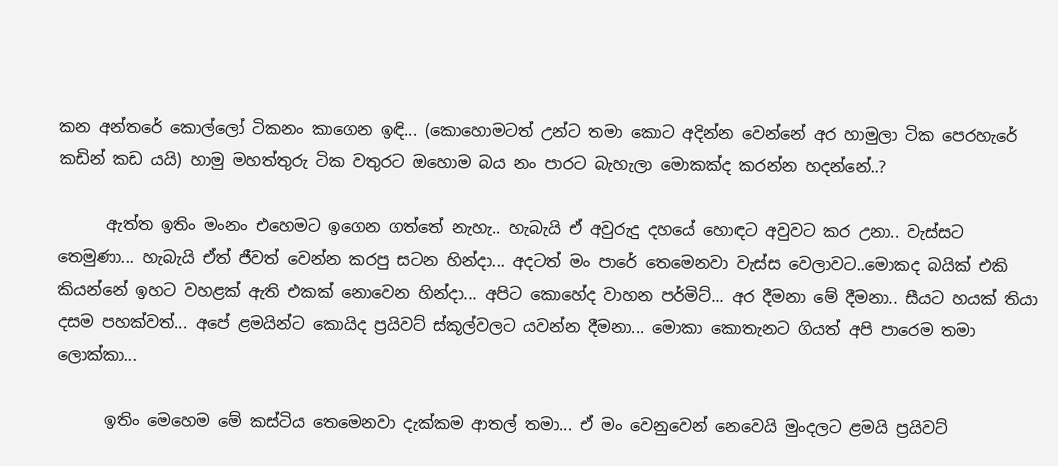කන අන්තරේ කොල්ලෝ ටිකනං කාගෙන ඉඳි... (කොහොමටත් උන්ට තමා කොට අදින්න වෙන්නේ අර හාමුලා ටික පෙරහැරේ කඩින් කඩ යයි) හාමු මහත්තුරු ටික වතුරට ඔහොම බය නං පාරට බැහැලා මොකක්ද කරන්න හදන්නේ..?

      ඇත්ත ඉතිං මංනං එහෙමට ඉගෙන ගත්තේ නැහැ.. හැබැයි ඒ අවුරුදු දහයේ හොඳට අවුවට කර උනා.. වැස්සට තෙමුණා... හැබැයි ඒත් ජීවත් වෙන්න කරපු සටන හින්දා... අදටත් මං පාරේ තෙමෙනවා වැස්ස වෙලාවට..මොකද බයික් එකි කියන්නේ ඉහට වහළක් ඇති එකක් නොවෙන හින්දා... අපිට කොහේද වාහන පර්මිට්... අර දීමනා මේ දීමනා.. සීයට හයක් තියා දසම පහක්වත්... අපේ ළමයින්ට කොයිද ප්‍රයිවට් ස්කූල්වලට යවන්න දීමනා... මොකා කොතැනට ගියත් අපි පාරෙම තමා ලොක්කා...

      ඉතිං මෙහෙම මේ කස්ටිය තෙමෙනවා දැක්කම ආතල් තමා... ඒ මං වෙනුවෙන් නෙවෙයි මුංදලට ළමයි ප්‍රයිවට්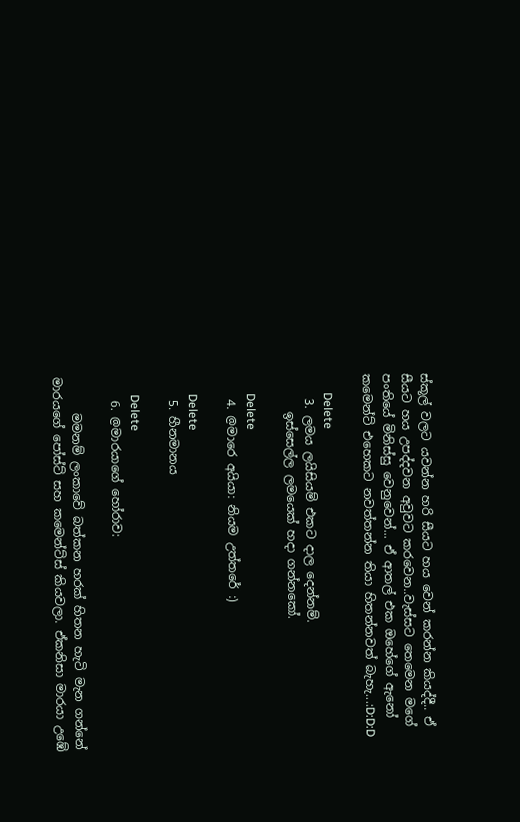ස්කූල් වලට යවන්න හරි සීයට හය වෙන් කරන්න කියද්දී.. ඒ සීයට හය උපද්දවන අවුවට කරවෙන..වැස්සට තෙමෙන මගේ පංතියේ මිනිස්සු වෙනුවෙන්... ඒ ආතල් එක ඔහේගේ ඇනෝ කමෙන්ට් එහෙකට නවත්තන්න තියා හිතන්නවත් බැහැ...:D:D:D

      Delete
    3. ලමය ලයිසියම් එකට දාල දෙන්නම්.
      ඉස්සෙල්ල ලමයෙක් හදා ගන්නකෝ.

      Delete
    4. @මාරෙ අයියා: නියම උත්තරේ :)

      Delete
    5. හීනමානය

      Delete
    6. @මාරයාගේ හෝරාව:

      මමනම් ලංකාවේ බත්කන හරක් හිතන හැටි මැන ගන්නේ මාරයගේ පෝස්ට් සහ කමෙන්ට්ස් කියවලා. ඒකනිසා මාරයා උඹේ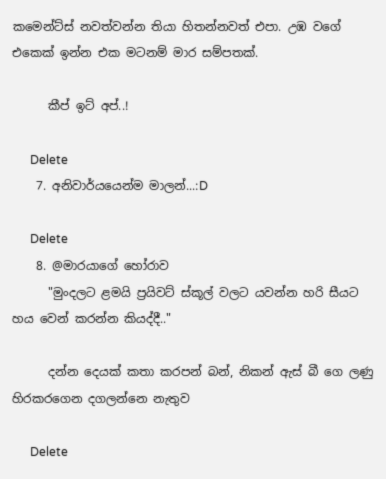කමෙන්ට්ස් නවත්වන්න තියා හිතන්නවත් එපා. උඹ වගේ එකෙක් ඉන්න එක මටනම් මාර සම්පතක්.

      කීප් ඉට් අප්..!

      Delete
    7. අනිවාර්යයෙන්ම මාලන්...:D

      Delete
    8. @මාරයාගේ හෝරාව
      "මුංදලට ළමයි ප්‍රයිවට් ස්කූල් වලට යවන්න හරි සීයට හය වෙන් කරන්න කියද්දී.."

      දන්න දෙයක් කතා කරපන් බන්, නිකන් ඇස් බී ගෙ ලණු හිරකරගෙන දගලන්නෙ නැතුව

      Delete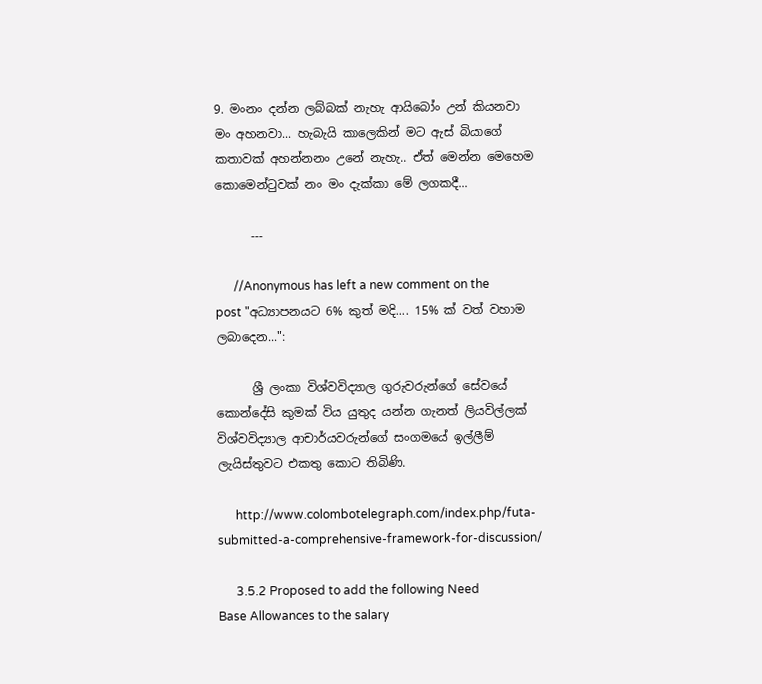9. මංනං දන්න ලබ්බක් නැහැ ආයිබෝං උන් කියනවා මං අහනවා... හැබැයි කාලෙකින් මට ඇස් බියාගේ කතාවක් අහන්නනං උනේ නැහැ.. ඒත් මෙන්න මෙහෙම කොමෙන්ටුවක් නං මං දැක්කා මේ ලගකදී...

      ---

      //Anonymous has left a new comment on the post "අධ්‍යාපනයට 6% කුත් මදි.... 15% ක් වත් වහාම ලබාදෙන...":

      ශ්‍රී ලංකා විශ්වවිද්‍යාල ගුරුවරුන්ගේ සේවයේ කොන්දේසි කුමක්‌ විය යුතුද යන්න ගැනත් ලියවිල්ලක්‌ විශ්වවිද්‍යාල ආචාර්යවරුන්ගේ සංගමයේ ඉල්ලීම් ලැයිස්‌තුවට එකතු කොට තිබිණි.

      http://www.colombotelegraph.com/index.php/futa-submitted-a-comprehensive-framework-for-discussion/

      3.5.2 Proposed to add the following Need Base Allowances to the salary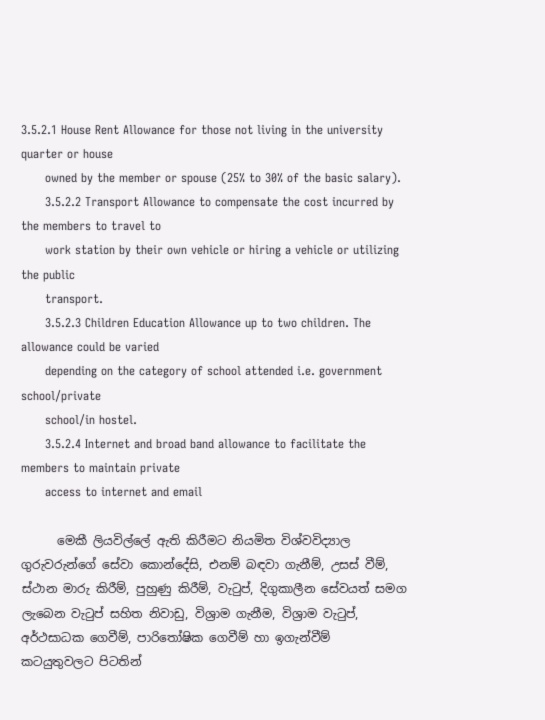3.5.2.1 House Rent Allowance for those not living in the university quarter or house
      owned by the member or spouse (25% to 30% of the basic salary).
      3.5.2.2 Transport Allowance to compensate the cost incurred by the members to travel to
      work station by their own vehicle or hiring a vehicle or utilizing the public
      transport.
      3.5.2.3 Children Education Allowance up to two children. The allowance could be varied
      depending on the category of school attended i.e. government school/private
      school/in hostel.
      3.5.2.4 Internet and broad band allowance to facilitate the members to maintain private
      access to internet and email

      මෙකී ලියවිල්ලේ ඇති කිරීමට නියමිත විශ්වවිද්‍යාල ගුරුවරුන්ගේ සේවා කොන්දේසි, එනම් බඳවා ගැනීම්, උසස්‌ වීම්, ස්‌ථාන මාරු කිරීම්, පුහුණු කිරීම්, වැටුප්, දිගුකාලීන සේවයත් සමග ලැබෙන වැටුප් සහිත නිවාඩු, විශ්‍රාම ගැනීම, විශ්‍රාම වැටුප්, අර්ථසාධක ගෙවීම්, පාරිතෝෂික ගෙවීම් හා ඉගැන්වීම් කටයුතුවලට පිටතින්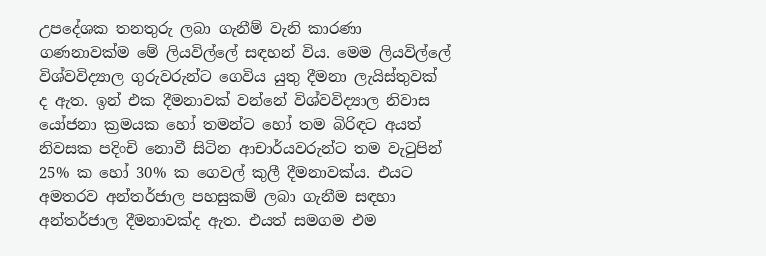උපදේශක තනතුරු ලබා ගැනීම් වැනි කාරණා ගණනාවක්‌ම මේ ලියවිල්ලේ සඳහන් විය. මෙම ලියවිල්ලේ විශ්වවිද්‍යාල ගුරුවරුන්ට ගෙවිය යුතු දීමනා ලැයිස්‌තුවක්‌ ද ඇත. ඉන් එක දීමනාවක්‌ වන්නේ විශ්වවිද්‍යාල නිවාස යෝජනා ක්‍රමයක හෝ තමන්ට හෝ තම බිරිඳට අයත් නිවසක පදිංචි නොවී සිටින ආචාර්යවරුන්ට තම වැටුපින් 25% ක හෝ 30% ක ගෙවල් කුලී දීමනාවක්‌ය. එයට අමතරව අන්තර්ජාල පහසුකම් ලබා ගැනීම සඳහා අන්තර්ජාල දීමනාවක්‌ද ඇත. එයත් සමගම එම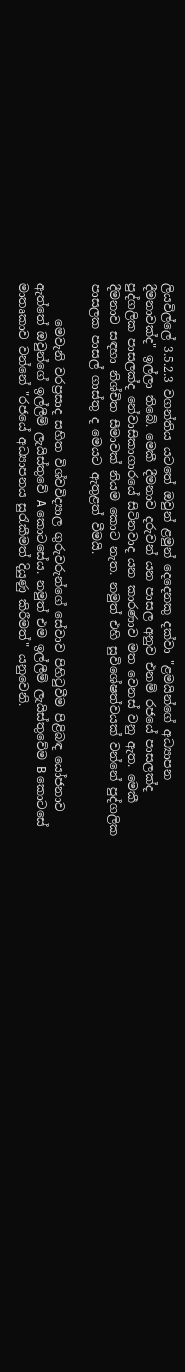ලියවිල්ලේ 3.5.2.3 වගන්තිය යටතේ ඔවුන් ළමුන් දෙදෙනකු දක්‌වා "ළමයින්ගේ අධ්‍යාපන දීමනාවක්‌ද" ඉල්ලා තිබේ. මෙකී දීමනාව දරුවන් යන පාසල අනුව එනම් රජයේ පාසලක්‌ද පුද්ගලික පාසලක්‌ද නේවාසිකාගාරයේ සිටිනවාද යන කාරණාව මත වෙනස්‌ වනු ඇත. මෙකී දීමනාව සඳහා නිශ්චිත සීමාවක්‌ නියම කොට නැත. නමුත් එහි සුවිශේෂත්වයක්‌ වන්නේ පුද්ගලික පාසලක පාසල් ගාස්‌තු ද මෙයට ඇතුළත් වීමයි.

      මෙවැනි වරප්‍රසාද සහිත විශ්වවිද්‍යාල ගුරුවරුන්ගේ සේවාව පිහිටුවීම පිළිබඳ යෝජනාව ඇත්තේ ඔවුන්ගේ ඉල්ලීම් ලැයිස්‌තුවේ A කොටසේය. නමුත් එම ඉල්ලීම් ලැයිස්‌තුවේම B කොටසේ මාතෘකාව වන්නේ "රජයේ අධ්‍යාපනය සුරැකීමත් දියුණු කිරීමත්" යනුවෙනි.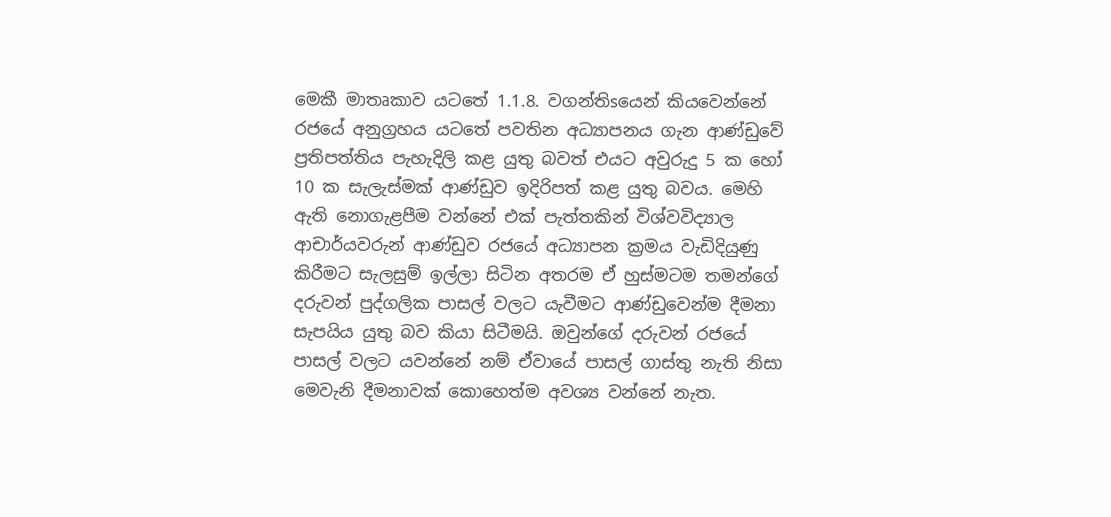මෙකී මාතෘකාව යටතේ 1.1.8. වගන්තිsයෙන් කියවෙන්නේ රජයේ අනුග්‍රහය යටතේ පවතින අධ්‍යාපනය ගැන ආණ්‌ඩුවේ ප්‍රතිපත්තිය පැහැදිලි කළ යුතු බවත් එයට අවුරුදු 5 ක හෝ 10 ක සැලැස්‌මක්‌ ආණ්‌ඩුව ඉදිරිපත් කළ යුතු බවය. මෙහි ඇති නොගැළපීම වන්නේ එක්‌ පැත්තකින් විශ්වවිද්‍යාල ආචාර්යවරුන් ආණ්‌ඩුව රජයේ අධ්‍යාපන ක්‍රමය වැඩිදියුණු කිරීමට සැලසුම් ඉල්ලා සිටින අතරම ඒ හුස්‌මටම තමන්ගේ දරුවන් පුද්ගලික පාසල් වලට යැවීමට ආණ්‌ඩුවෙන්ම දීමනා සැපයිය යුතු බව කියා සිටීමයි. ඔවුන්ගේ දරුවන් රජයේ පාසල් වලට යවන්නේ නම් ඒවායේ පාසල් ගාස්‌තු නැති නිසා මෙවැනි දීමනාවක්‌ කොහෙත්ම අවශ්‍ය වන්නේ නැත.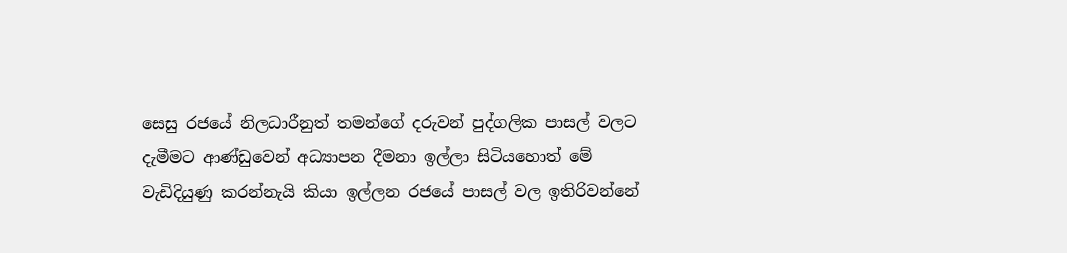සෙසු රජයේ නිලධාරීනුත් තමන්ගේ දරුවන් පුද්ගලික පාසල් වලට දැමීමට ආණ්‌ඩුවෙන් අධ්‍යාපන දීමනා ඉල්ලා සිටියහොත් මේ වැඩිදියුණු කරන්නැයි කියා ඉල්ලන රජයේ පාසල් වල ඉතිරිවන්නේ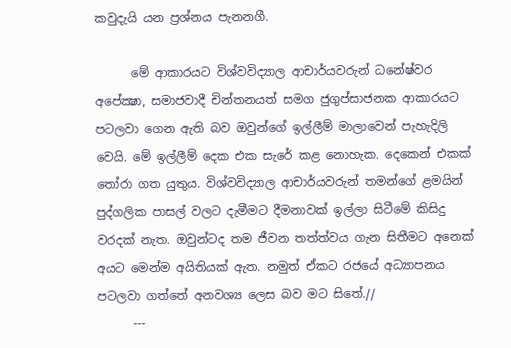කවුදැයි යන ප්‍රශ්නය පැනනගී.

      මේ ආකාරයට විශ්වවිද්‍යාල ආචාර්යවරුන් ධනේෂ්වර අපේක්‍ෂා, සමාජවාදී චින්තනයත් සමග ජුගුප්සාජනක ආකාරයට පටලවා ගෙන ඇති බව ඔවුන්ගේ ඉල්ලීම් මාලාවෙන් පැහැදිලි වෙයි. මේ ඉල්ලීම් දෙක එක සැරේ කළ නොහැක. දෙකෙන් එකක්‌ තෝරා ගත යුතුය. විශ්වවිද්‍යාල ආචාර්යවරුන් තමන්ගේ ළමයින් පුද්ගලික පාසල් වලට දැමීමට දීමනාවක්‌ ඉල්ලා සිටීමේ කිසිදු වරදක්‌ නැත. ඔවුන්ටද තම ජීවන තත්ත්වය ගැන සිතීමට අනෙක්‌ අයට මෙන්ම අයිතියක්‌ ඇත. නමුත් ඒකට රජයේ අධ්‍යාපනය පටලවා ගත්තේ අනවශ්‍ය ලෙස බව මට සිතේ.//
      ---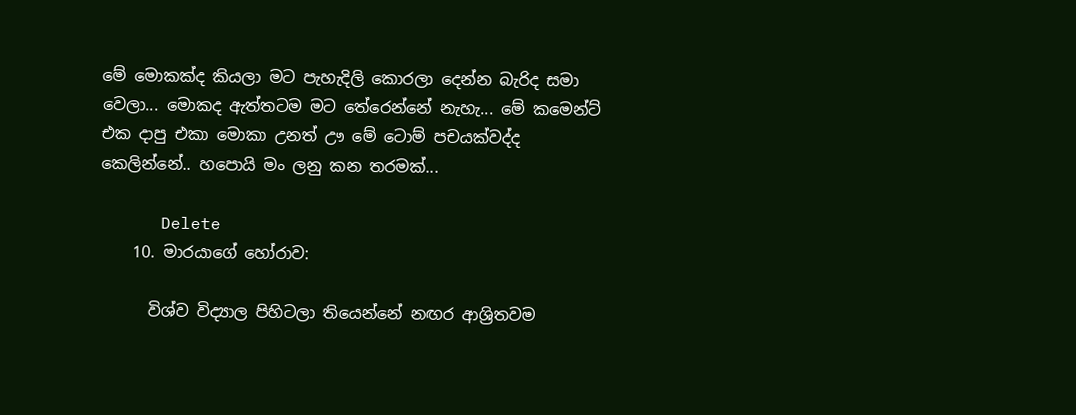මේ මොකක්ද කියලා මට පැහැදිලි කොරලා දෙන්න බැරිද සමා වෙලා... මොකද ඇත්තටම මට තේරෙන්නේ නැහැ... මේ කමෙන්ට් එක දාපු එකා මොකා උනත් ඌ මේ ටොම් පචයක්වද්ද කෙලින්නේ.. හපොයි මං ලනු කන තරමක්...

      Delete
    10. මාරයාගේ හෝරාව:

      විශ්ව විද්‍යාල පිහිටලා තියෙන්නේ නඟර ආශ්‍රිතවම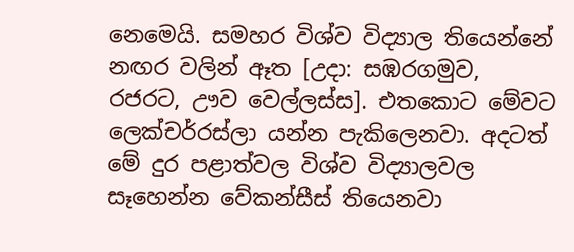නෙමෙයි. සමහර විශ්ව විද්‍යාල තියෙන්නේ නඟර වලින් ඈත [උදා: සඹරගමුව, රජරට, ඌව වෙල්ලස්ස]. එතකොට මේවට ලෙක්චර්‍රස්ලා යන්න පැකිලෙනවා. අදටත් මේ දුර පළාත්වල විශ්ව විද්‍යාලවල සෑහෙන්න වේකන්සීස් තියෙනවා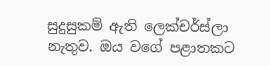සුදුසුකම් ඇති ලෙක්චර්ස්ලා නැතුව. ඔය වගේ පළාතකට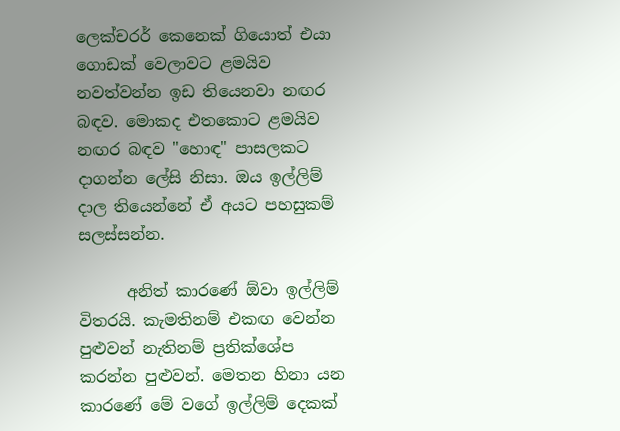ලෙක්චරර් කෙනෙක් ගියොත් එයා ගොඩක් වෙලාවට ළමයිව නවත්වන්න ඉඩ තියෙනවා නඟර බඳව. මොකද එතකොට ළමයිව නඟර බඳව "හොඳ" පාසලකට දාගන්න ලේසි නිසා. ඔය ඉල්ලිම් දාල තියෙන්නේ ඒ අයට පහසුකම් සලස්සන්න.

      අනිත් කාරණේ ඕවා ඉල්ලිම් විතරයි. කැමතිනම් එකඟ වෙන්න පුළුවන් නැතිනම් ප්‍රතික්ශේප කරන්න පුළුවන්. මෙතන හිනා යන කාරණේ මේ වගේ ඉල්ලිම් දෙකක්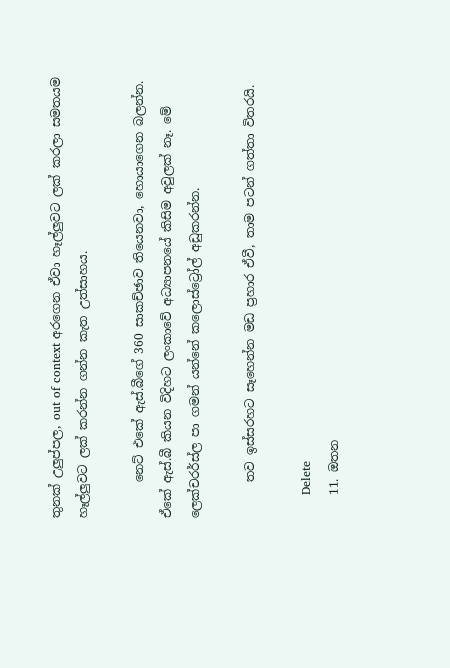තුනක් උලුප්පල, out of context අරගෙන ඒවා හෑල්ලුවට ලක් කරලා සමතයම හෑල්ලුවට ලක් කරන්න ගන්න කැත උත්සාහය.

      නෙට් එකේ ඇස්.බීගේ 360 සාකච්ඡාව තියෙනවා, හොයාගෙන බලන්න. ඒකේ ඇස්.බී කියන විදිහට ලංකාවේ අධ්‍යාපනයේ කිසිම අවුලක් නෑ. මේ ලෙක්චරර්ස්ල පා ගමන් යන්නේ කලොස්ට්‍රෝල් අඩුකරන්න.

      තව ඉස්සරහට සෑහෙන්න මඩ ප්‍රහාර ඒවී, තාම පටන් ගත්තා විතරයි.

      Delete
    11. ඔතන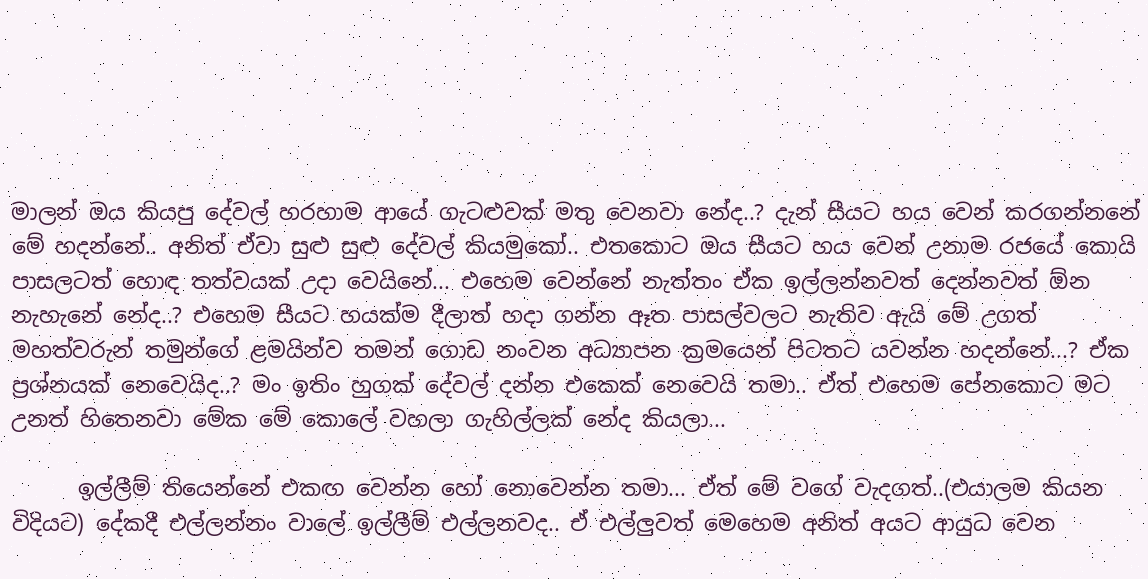මාලන් ඔය කියපු දේවල් හරහාම ආයේ ගැටළුවක් මතු වෙනවා නේද..? දැන් සීයට හය වෙන් කරගන්නනේ මේ හදන්නේ.. අනිත් ඒවා සුළු සුළු දේවල් කියමුකෝ.. එතකොට ඔය සීයට හය වෙන් උනාම රජයේ කොයි පාසලටත් හොඳ තත්වයක් උදා වෙයිනේ... එහෙම වෙන්නේ නැත්තං ඒක ඉල්ලන්නවත් දෙන්නවත් ඕන නැහැනේ නේද..? එහෙම සීයට හයක්ම දීලාත් හදා ගන්න ඈත පාසල්වලට නැතිව ඇයි මේ උගත් මහත්වරුන් තමුන්ගේ ළමයින්ව තමන් ගොඩ නංවන අධ්‍යාපන ක්‍රමයෙන් පිටතට යවන්න හදන්නේ...? ඒක ප්‍රශ්නයක් නෙවෙයිද..? මං ඉතිං හුගක් දේවල් දන්න එකෙක් නෙවෙයි තමා.. ඒත් එහෙම පේනකොට මට උනත් හිතෙනවා මේක මේ කොලේ වහලා ගැහිල්ලක් නේද කියලා...

      ඉල්ලීම් තියෙන්නේ එකඟ වෙන්න හෝ නොවෙන්න තමා... ඒත් මේ වගේ වැදගත්..(එයාලම කියන විදියට) දේකදී එල්ලන්නං වාලේ ඉල්ලීම් එල්ලනවද.. ඒ එල්ලුවත් මෙහෙම අනිත් අයට ආයුධ වෙන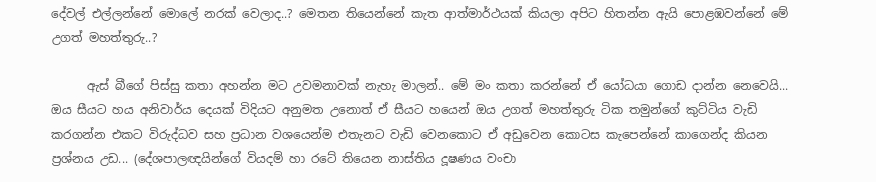දේවල් එල්ලන්නේ මොලේ නරක් වෙලාද..? මෙතන තියෙන්නේ කැත ආත්මාර්ථයක් කියලා අපිට හිතන්න ඇයි පොළඹවන්නේ මේ උගත් මහත්තුරු..?

      ඇස් බීගේ පිස්සු කතා අහන්න මට උවමනාවක් නැහැ මාලන්.. මේ මං කතා කරන්නේ ඒ යෝධයා ගොඩ දාන්න නෙවෙයි... ඔය සීයට හය අනිවාර්ය දෙයක් විදියට අනුමත උනොත් ඒ සීයට හයෙන් ඔය උගත් මහත්තුරු ටික තමුන්ගේ කුට්ටිය වැඩි කරගන්න එකට විරුද්ධව සහ ප්‍රධාන වශයෙන්ම එතැනට වැඩි වෙනකොට ඒ අඩුවෙන කොටස කැපෙන්නේ කාගෙන්ද කියන ප්‍රශ්නය උඩ... (දේශපාලඥයින්ගේ වියදම් හා රටේ තියෙන නාස්තිය දූෂණය වංචා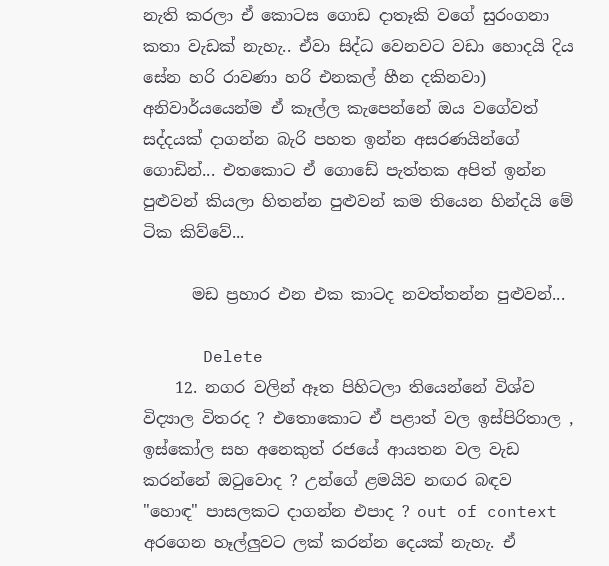නැති කරලා ඒ කොටස ගොඩ දාතෑකි වගේ සුරංගනා කතා වැඩක් නැහැ.. ඒවා සිද්ධ වෙනවට වඩා හොදයි දිය සේන හරි රාවණා හරි එනකල් හීන දකිනවා) අනිවාර්යයෙන්ම ඒ කෑල්ල කැපෙන්නේ ඔය වගේවත් සද්දයක් දාගන්න බැරි පහත ඉන්න අසරණයින්ගේ ගොඩින්... එතකොට ඒ ගොඩේ පැත්තක අපිත් ඉන්න පුළුවන් කියලා හිතන්න පුළුවන් කම තියෙන හින්දයි මේ ටික කිව්වේ...

      මඩ ප්‍රහාර එන එක කාටද නවත්තන්න පුළුවන්...

      Delete
    12. නගර වලින් ඈත පිහිටලා තියෙන්නේ විශ්ව විද්‍යාල විතරද ? එතොකොට ඒ පළාත් වල ඉස්පිරිතාල , ඉස්කෝල සහ අනෙකුත් රජයේ ආයතන වල වැඩ කරන්නේ ඔටුවොද ? උන්ගේ ළමයිව නඟර බඳව "හොඳ" පාසලකට දාගන්න එපාද ? out of context අරගෙන හෑල්ලුවට ලක් කරන්න දෙයක් නැහැ. ඒ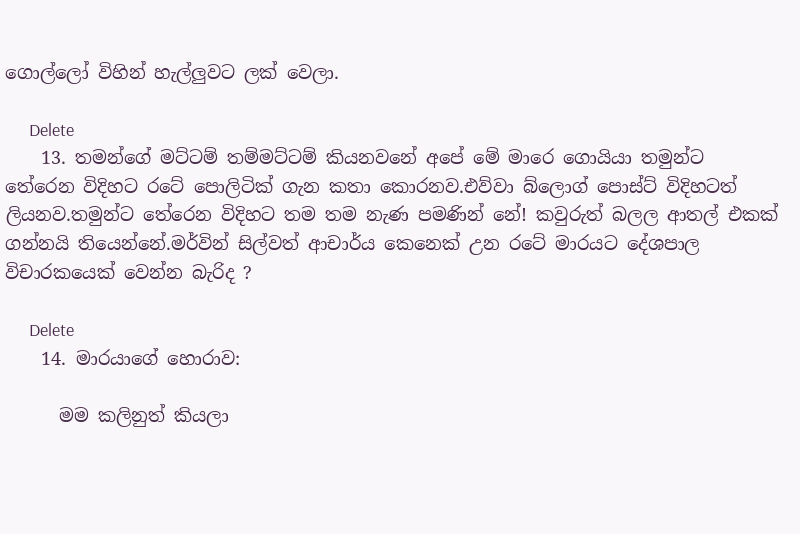ගොල්ලෝ විහින් හැල්ලුවට ලක් වෙලා.

      Delete
    13. තමන්ගේ මට්ටම් තම්මට්ටම් කියනවනේ අපේ මේ මාරෙ ගොයියා තමුන්ට තේරෙන විදිහට රටේ පොලිටික් ගැන කතා කොරනව.එව්වා බ්ලොග් පොස්ට් විදිහටත් ලියනව.තමුන්ට තේරෙන විදිහට තම තම නැණ පමණින් නේ! කවුරුත් බලල ආතල් එකක් ගන්නයි තියෙන්නේ.මර්වින් සිල්වත් ආචාර්ය කෙනෙක් උන රටේ මාරයට දේශපාල විචාරකයෙක් වෙන්න බැරිද ?

      Delete
    14. මාරයාගේ හොරාව:

      මම කලිනුත් කියලා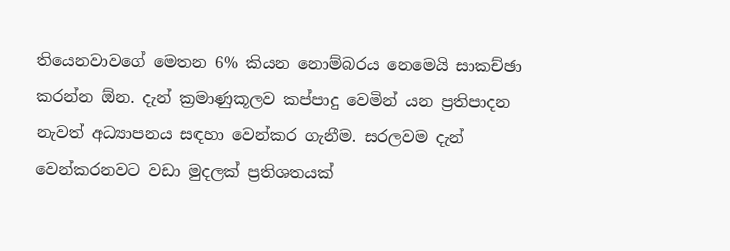තියෙනවාවගේ මෙතන 6% කියන නොම්බරය නෙමෙයි සාකච්ඡා කරන්න ඕන. දැන් ක්‍රමාණුකූලව කප්පාදු වෙමින් යන ප්‍රතිපාදන නැවත් අධ්‍යාපනය සඳහා වෙන්කර ගැනීම. සරලවම දැන් වෙන්කරනවට වඩා මුදලක් ප්‍රතිශතයක්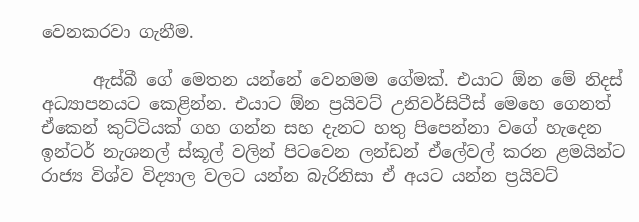වෙනකරවා ගැනීම.

      ඇස්බී ගේ මෙතන යන්නේ වෙනමම ගේමක්. එයාට ඕන මේ නිදස් අධ්‍යාපනයට කෙළින්න. එයාට ඕන ප්‍රයිවට් උනිවර්සිටීස් මෙහෙ ගෙනත් ඒකෙන් කුට්ටියක් ගහ ගන්න සහ දැනට හතු පිපෙන්නා වගේ හැදෙන ඉන්ටර් නැශනල් ස්කූල් වලින් පිටවෙන ලන්ඩන් ඒලේවල් කරන ළමයින්ට රාජ්‍ය විශ්ව විද්‍යාල වලට යන්න බැරිනිසා ඒ අයට යන්න ප්‍රයිවට්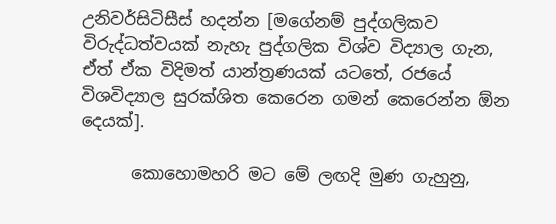උනිවර්සිටිසීස් හදන්න [මගේනම් පුද්ගලිකව විරුද්ධත්වයක් නැහැ පුද්ගලික විශ්ව විද්‍යාල ගැන, ඒත් ඒක විදිමත් යාන්ත්‍රණයක් යටතේ, රජයේ විශවිද්‍යාල සුරක්ශිත කෙරෙන ගමන් කෙරෙන්න ඕන දෙයක්].

      කොහොමහරි මට මේ ලඟදි මුණ ගැහුනු,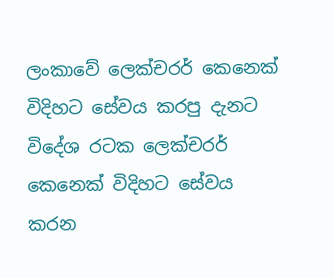ලංකාවේ ලෙක්චරර් කෙනෙක් විදිහට සේවය කරපු දැනට විදේශ රටක ලෙක්චරර් කෙනෙක් විදිහට සේවය කරන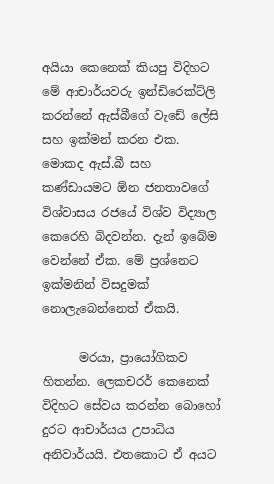අයියා කෙනෙක් කියපු විදිහට මේ ආචාර්යවරු ඉන්ඩිරෙක්ට්ලි කරන්නේ ඇස්බීගේ වැඩේ ලේසි සහ ඉක්මන් කරන එක. මොකද ඇස්.බී සහ කණ්ඩායමට ඕන ජනතාවගේ විශ්වාසය රජයේ විශ්ව විද්‍යාල කෙරෙහි බිදවන්න. දැන් ඉබේම වෙන්නේ ඒක. මේ ප්‍රශ්නෙට ඉක්මනින් විසදුමක් නොලැබෙන්නෙත් ඒකයි.

      මරයා, ප්‍රායෝගිකව හිතන්න. ලෙකචරර් කෙනෙක් විදිහට සේවය කරන්න බොහෝ දුරට ආචාර්යය උපාධිය අනිවාර්යයි. එතකොට ඒ අයට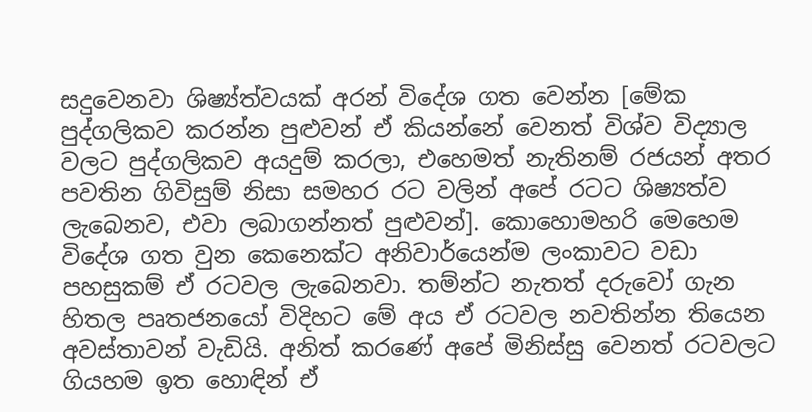සදුවෙනවා ශිෂ්‍ය්ත්වයක් අරන් විදේශ ගත වෙන්න [මේක පුද්ගලිකව කරන්න පුළුවන් ඒ කියන්නේ වෙනත් විශ්ව විද්‍යාල වලට පුද්ගලිකව අයදුම් කරලා, එහෙමත් නැතිනම් රජයන් අතර පවතින ගිවිසුම් නිසා සමහර රට වලින් අපේ රටට ශිෂ්‍යත්ව ලැබෙනව, එවා ලබාගන්නත් පුළුවන්]. කොහොමහරි මෙහෙම විදේශ ගත වුන කෙනෙක්ට අනිවාර්යෙන්ම ලංකාවට වඩා පහසුකම් ඒ රටවල ලැබෙනවා. තම්න්ට නැතත් දරුවෝ ගැන හිතල පෘතජනයෝ විදිහට මේ අය ඒ රටවල නවතින්න තියෙන අවස්තාවන් වැඩියි. අනිත් කරණේ අපේ මිනිස්සු වෙනත් රටවලට ගියහම ඉත හොඳින් ඒ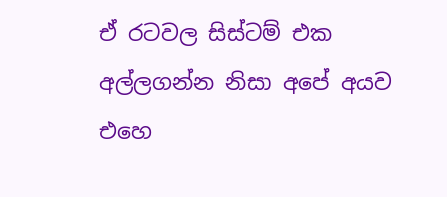ඒ රටවල සිස්ටම් එක අල්ලගන්න නිසා අපේ අයව එහෙ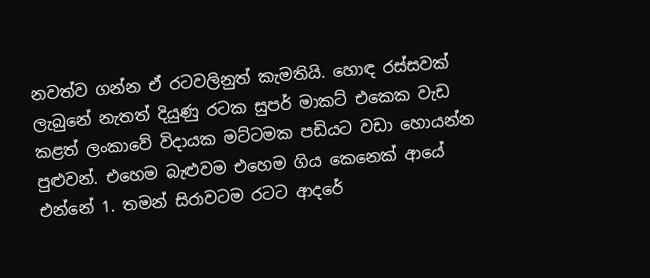නවත්ව ගන්න ඒ රටවලිනුත් කැමතියි. හොඳ රස්සවක් ලැබුනේ නැතත් දියුණු රටක සුපර් මාකට් එකෙක වැඩ කළත් ලංකාවේ විදායක මට්ටමක පඩියට වඩා හොයන්න පුළුවන්. එහෙම බැළුවම එහෙම ගිය කෙනෙක් ආයේ එන්නේ 1. තමන් සිරාවටම රටට ආදරේ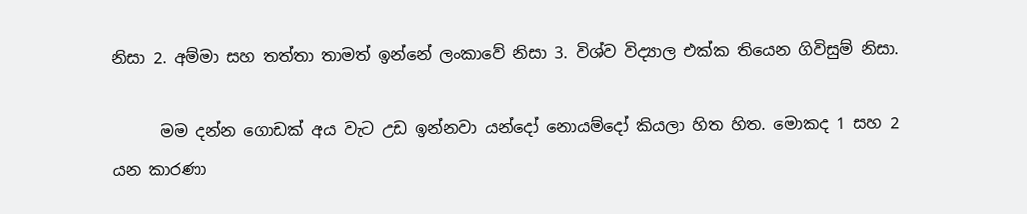නිසා 2. අම්මා සහ තත්තා තාමත් ඉන්නේ ලංකාවේ නිසා 3. විශ්ව විද්‍යාල එක්ක තියෙන ගිවිසුම් නිසා.

      මම දන්න ගොඩක් අය වැට උඩ ඉන්නවා යන්දෝ නොයම්දෝ කියලා හිත හිත. මොකද 1 සහ 2 යන කාරණා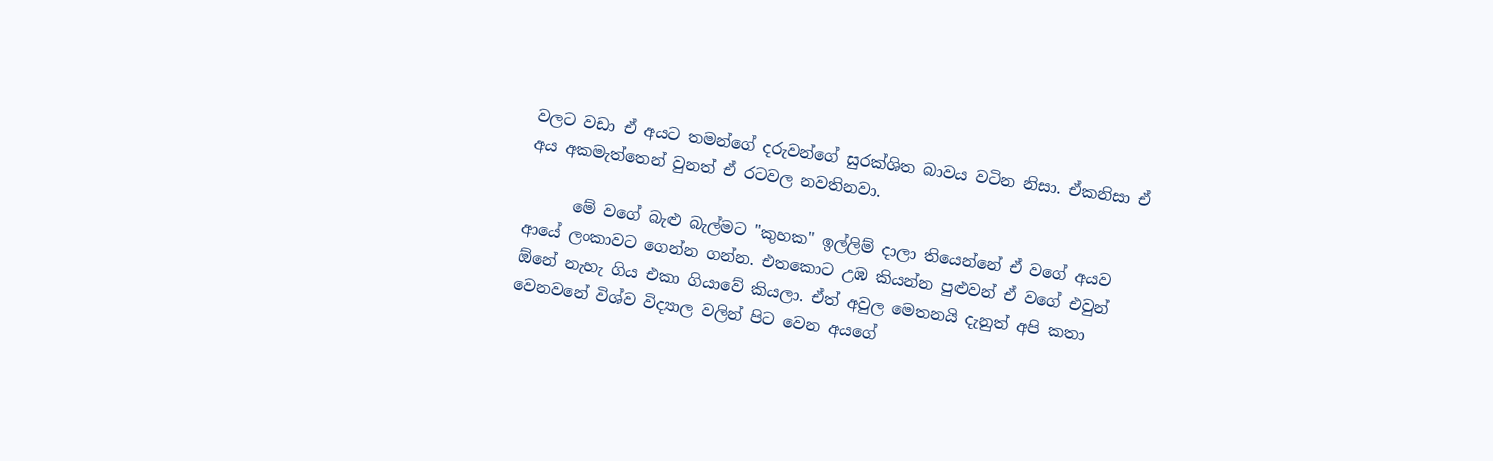වලට වඩා ඒ අයට තමන්ගේ දරුවන්ගේ සුරක්ශිත බාවය වටින නිසා. ඒකනිසා ඒ අය අකමැත්තෙන් වුනත් ඒ රටවල නවතිනවා.

      මේ වගේ බැළු බැල්මට "කුහක" ඉල්ලිම් දාලා තියෙන්නේ ඒ වගේ අයව ආයේ ලංකාවට ගෙන්න ගන්න. එතකොට උඹ කියන්න පුළුවන් ඒ වගේ එවුන් ඕනේ නැහැ ගිය එකා ගියාවේ කියලා. ඒත් අවුල මෙතනයි දැනුත් අපි කතා වෙනවනේ විශ්ව විද්‍යාල වලින් පිට වෙන අයගේ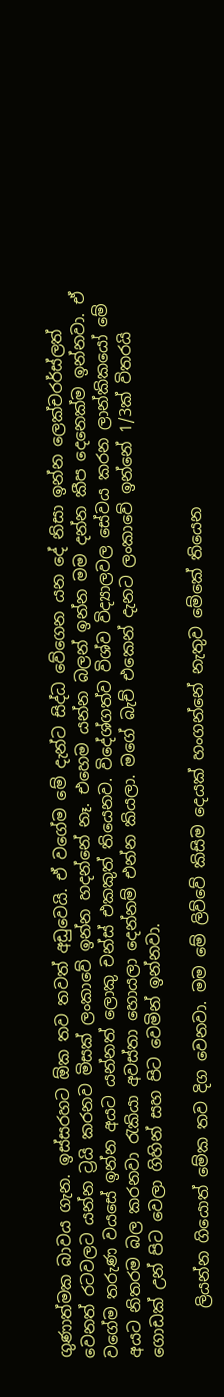ගුණාත්මක බාවය ගැන. ඉස්සරහට ඕක තව තවත් අඩුවෙයි. ඒ වගේම මේ දැන්ට සිද්ධ වේගෙන යන දේ නිසා ඉන්න ලෙක්චරර්ස්ලත් වෙනත් රටවලට යන්න ට්‍රයි කරනව මිසක් ලංකාවේ ඉන්න හදන්නේ නෑ. එහෙම යන්න බලන් ඉන්න මම දන්න කීප දෙනෙක්ම ඉන්නවා. ඒ වගේම තරුණ වයසේ ඉන්න අයට යන්නත් ලොකු චන්ස් එකකුත් තියෙනව. විදේශ්ගත්ව විශ්ව විද්‍යාලවල සේවය කරන ලාන්කිකයෝ මේ අයට නිතරම බල කරනවා රැකියා අවස්තා හොයලා දෙන්නම් එන්න කියලා. මගේ බැච් එකෙන් දැනට ලංකාවේ ඉන්නේ 1/3ක් විතරයි ගොඩක් උන් පිට වෙලා ගිහින් සහ පිට වෙමින් ඉන්නවා.

      ලියන්න ගියොත් මේක තව දිග වෙනවා. මම මේ ලිව්වේ කිසිම දෙයක් හංගන්නේ නැතුව මේකේ තියෙන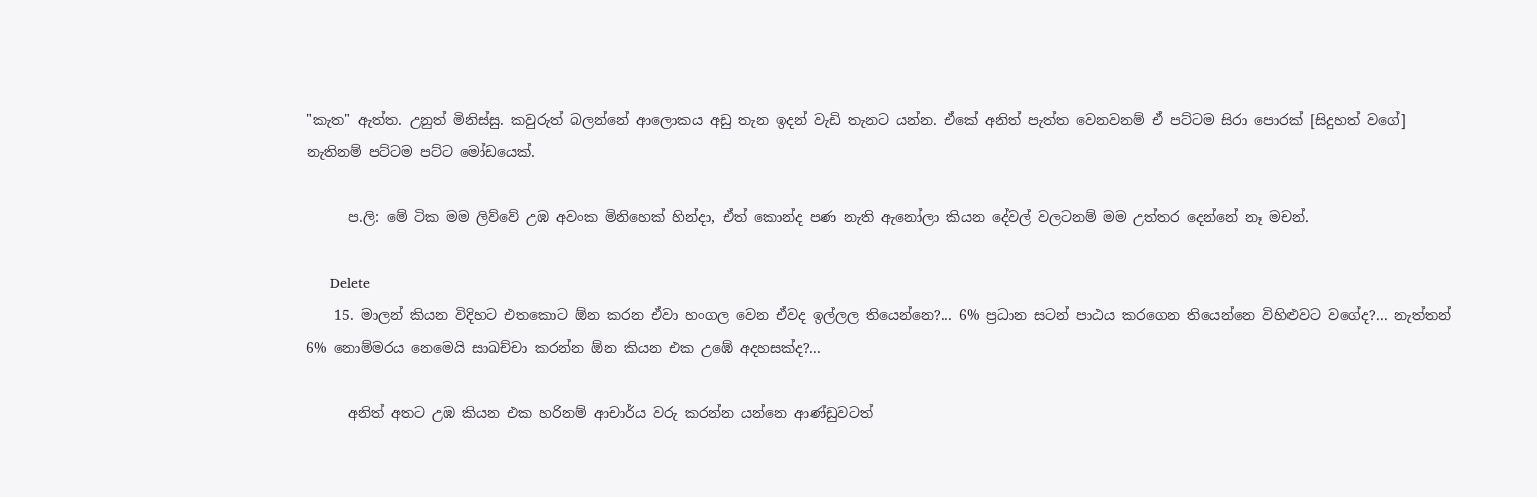"කැත" ඇත්ත. උනුත් මිනිස්සු. කවුරුත් බලන්නේ ආලොකය අඩු තැන ඉදන් වැඩි තැනට යන්න. ඒකේ අනිත් පැත්ත වෙනවනම් ඒ පට්ටම සිරා පොරක් [සිදුහත් වගේ] නැතිනම් පට්ටම පට්ට මෝඩයෙක්.

      ප.ලි: මේ ටික මම ලිව්වේ උඹ අවංක මිනිහෙක් හින්දා, ඒත් කොන්ද පණ නැති ඇනෝලා කියන දේවල් වලටනම් මම උත්තර දෙන්නේ නෑ මචන්.

      Delete
    15. මාලන් කියන විදිහට එතකොට ඕන කරන ඒවා හංගල වෙන ඒවද ඉල්ලල තියෙන්නෙ?... 6% ප්‍රධාන සටන් පාඨය කරගෙන තියෙන්නෙ විහිළුවට වගේද?... නැත්තන් 6% නොම්මරය නෙමෙයි සාඛච්චා කරන්න ඕන කියන එක උඹේ අදහසක්ද?...

      අනිත් අතට උඹ කියන එක හරිනම් ආචාර්ය වරු කරන්න යන්නෙ ආණ්ඩුවටත්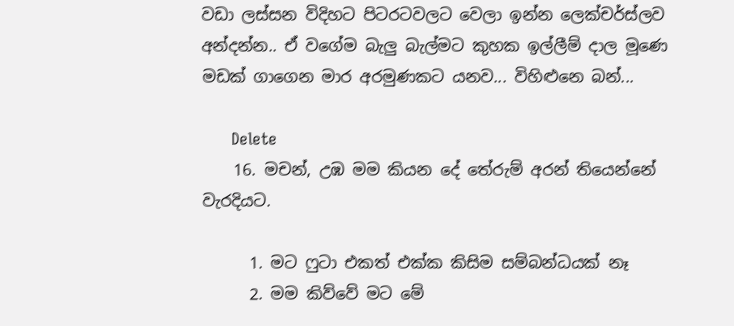වඩා ලස්සන විදිහට පිටරටවලට වෙලා ඉන්න ලෙක්චර්ස්ලව අන්දන්න.. ඒ වගේම බැලු බැල්මට කුහක ඉල්ලීම් දාල මූණෙ මඩක් ගාගෙන මාර අරමුණකට යනව... විහිළුනෙ බන්...

      Delete
    16. මචන්, උඹ මම කියන දේ තේරුම් අරන් තියෙන්නේ වැරදියට.

      1. මට ෆුටා එකත් එක්ක කිසිම සම්බන්ධයක් නෑ
      2. මම කිව්වේ මට මේ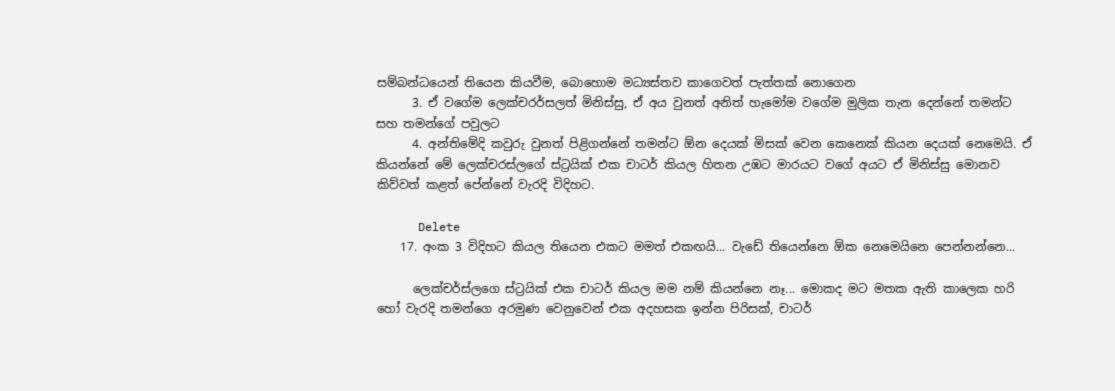සම්බන්ධයෙන් තියෙන කියවීම, බොහොම මධ්‍යස්තව කාගෙවත් පැත්තක් නොගෙන
      3. ඒ වගේම ලෙක්චරර්සලත් මිනිස්සු, ඒ අය වුනත් අනිත් හැමෝම වගේම මුලික තැන දෙන්නේ තමන්ට සහ තමන්ගේ පවුලට
      4. අන්තිමේදි කවුරු වුනත් පිළිගන්නේ තමන්ට ඕන දෙයක් මිසක් වෙන කෙනෙක් කියන දෙයක් නෙමෙයි. ඒ කියන්නේ මේ ලෙක්චරස්ලගේ ස්ට්‍රයික් එක චාටර් කියල හිතන උඹට මාරයට වගේ අයට ඒ මිනිස්සු මොනව කිව්වත් කළත් පේන්නේ වැරදි විදිහට.

      Delete
    17. අංක 3 විදිහට කියල තියෙන එකට මමත් එකඟයි... වැඩේ තියෙන්නෙ ඕක නෙමෙයිනෙ පෙන්නන්නෙ...

      ලෙක්චර්ස්ලගෙ ස්ට්‍රයික් එක චාටර් කියල මම නම් කියන්නෙ නෑ... මොකද මට මතක ඇති කාලෙක හරි හෝ වැරදි තමන්ගෙ අරමුණ වෙනුවෙන් එක අදහසක ඉන්න පිරිසක්, චාටර්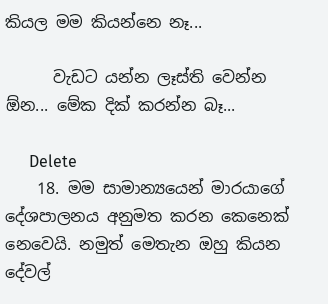කියල මම කියන්නෙ නෑ...

      වැඩට යන්න ලෑස්ති වෙන්න ඕන... මේක දික් කරන්න බෑ...

      Delete
    18. මම සාමාන්‍යයෙන් මාරයාගේ දේශපාලනය අනුමත කරන කෙනෙක් නෙවෙයි. නමුත් මෙතැන ඔහු කියන දේවල්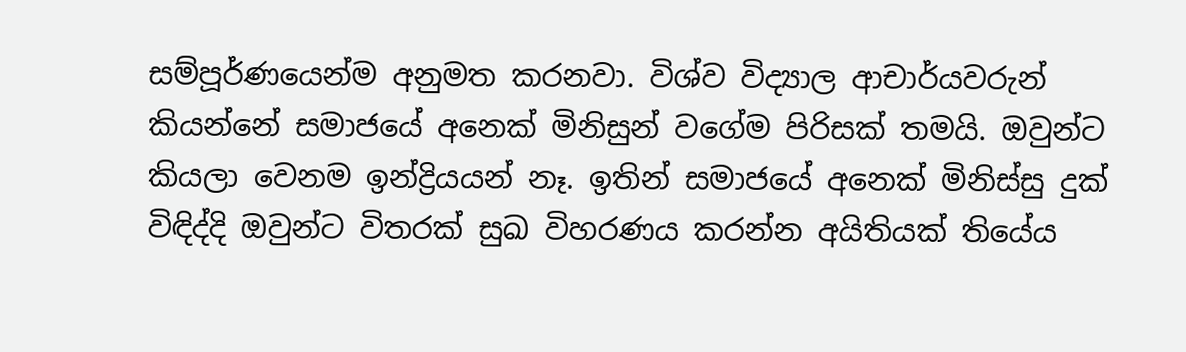සම්පූර්ණයෙන්ම අනුමත කරනවා. විශ්ව විද්‍යාල ආචාර්යවරුන් කියන්නේ සමාජයේ අනෙක් මිනිසුන් වගේම පිරිසක් තමයි. ඔවුන්ට කියලා වෙනම ඉන්ද්‍රියයන් නෑ. ඉතින් සමාජයේ අනෙක් මිනිස්සු දුක් විඳිද්දි ඔවුන්ට විතරක් සුඛ විහරණය කරන්න අයිතියක් තියේය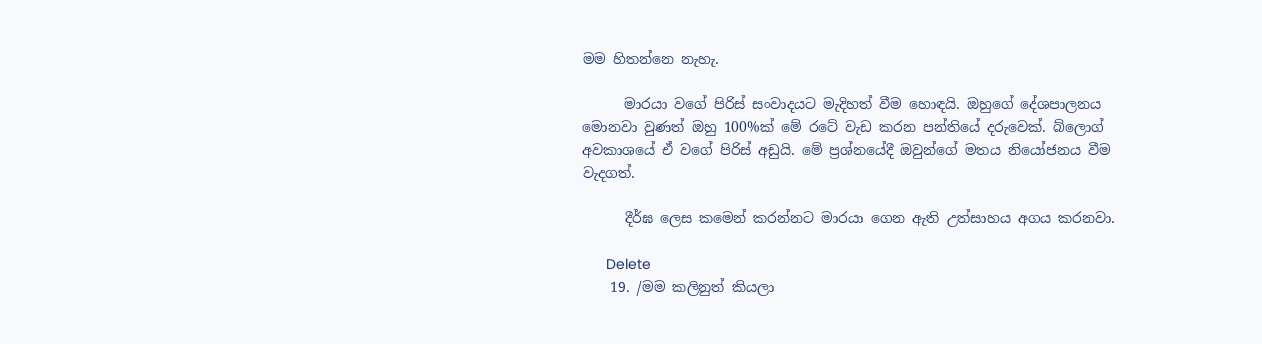මම හිතන්නෙ නැහැ.

      මාරයා වගේ පිරිස් සංවාදයට මැදිහත් වීම හොඳයි. ඔහුගේ දේශපාලනය මොනවා වුණත් ඔහු 100%ක් මේ රටේ වැඩ කරන පන්තියේ දරුවෙක්. බ්ලොග් අවකාශයේ ඒ වගේ පිරිස් අඩුයි. මේ ප්‍රශ්නයේදී ඔවුන්ගේ මතය නියෝජනය වීම වැදගත්.

      දීර්ඝ ලෙස කමෙන් කරන්නට මාරයා ගෙන ඇති උත්සාහය අගය කරනවා.

      Delete
    19. /මම කලිනුත් කියලා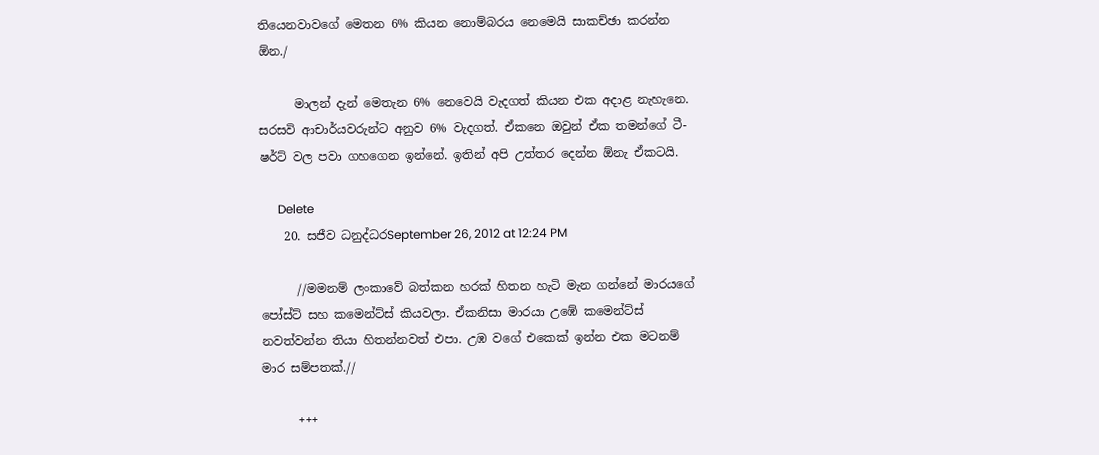තියෙනවාවගේ මෙතන 6% කියන නොම්බරය නෙමෙයි සාකච්ඡා කරන්න ඕන./

      මාලන් දැන් මෙතැන 6% නෙවෙයි වැදගත් කියන එක අදාළ නැහැනෙ. සරසවි ආචාර්යවරුන්ට අනුව 6% වැදගත්. ඒකනෙ ඔවුන් ඒක තමන්ගේ ටී-ෂර්ට් වල පවා ගහගෙන ඉන්නේ. ඉතින් අපි උත්තර දෙන්න ඕනැ ඒකටයි.

      Delete
    20. සජීව ධනුද්ධරSeptember 26, 2012 at 12:24 PM

      //මමනම් ලංකාවේ බත්කන හරක් හිතන හැටි මැන ගන්නේ මාරයගේ පෝස්ට් සහ කමෙන්ට්ස් කියවලා. ඒකනිසා මාරයා උඹේ කමෙන්ට්ස් නවත්වන්න තියා හිතන්නවත් එපා. උඹ වගේ එකෙක් ඉන්න එක මටනම් මාර සම්පතක්.//

      +++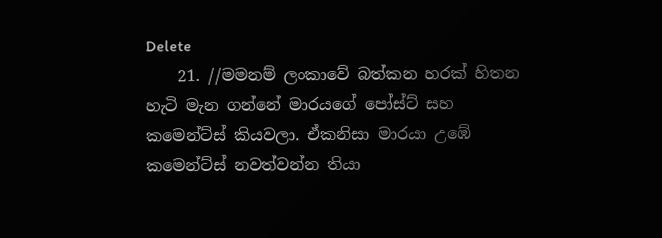Delete
    21. //මමනම් ලංකාවේ බත්කන හරක් හිතන හැටි මැන ගන්නේ මාරයගේ පෝස්ට් සහ කමෙන්ට්ස් කියවලා. ඒකනිසා මාරයා උඹේ කමෙන්ට්ස් නවත්වන්න තියා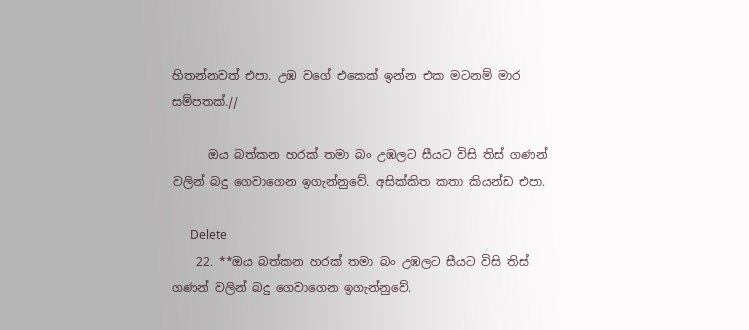හිතන්නවත් එපා. උඹ වගේ එකෙක් ඉන්න එක මටනම් මාර සම්පතක්.//

      ඔය බත්කන හරක් තමා බං උඹලට සීයට විසි තිස් ගණන් වලින් බදු ගෙවාගෙන ඉගැන්නුවේ. අසික්කිත කතා කියන්ඩ එපා.

      Delete
    22. **ඔය බත්කන හරක් තමා බං උඹලට සීයට විසි තිස් ගණන් වලින් බදු ගෙවාගෙන ඉගැන්නුවේ.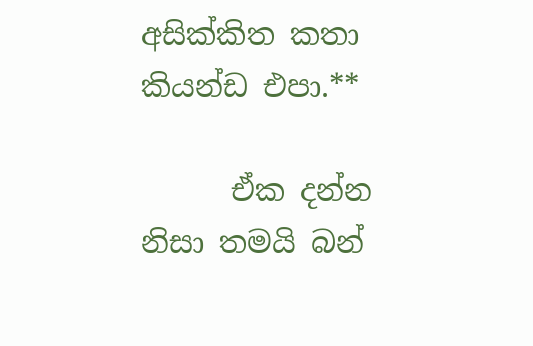අසික්කිත කතා කියන්ඩ එපා.**

      ඒක දන්න නිසා තමයි බන්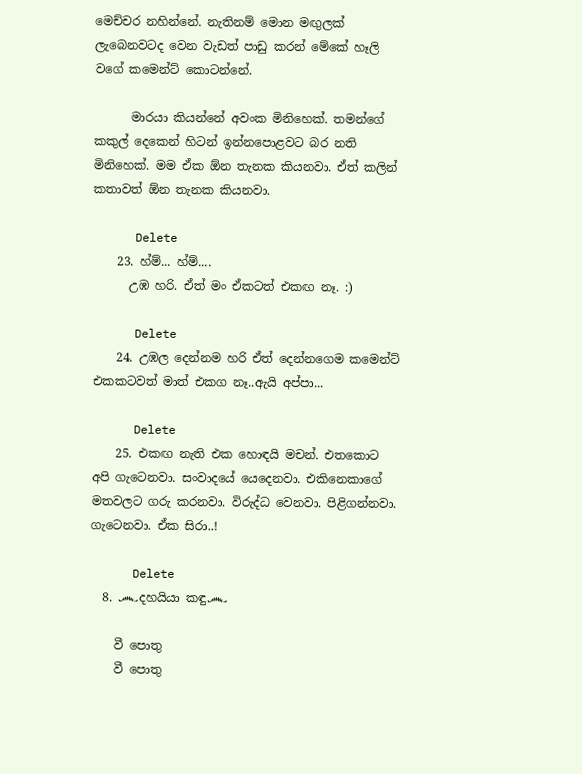මෙච්චර නහින්නේ. නැතිනම් මොන මඟුලක් ලැබෙනවටද වෙන වැඩත් පාඩු කරන් මේකේ හෑලි වගේ කමෙන්ට් කොටන්නේ.

      මාරයා කියන්නේ අවංක මිනිහෙක්. තමන්ගේ කකුල් දෙකෙන් හිටන් ඉන්නපොළවට බර නති මිනිහෙක්. මම ඒක ඕන තැනක කියනවා. ඒත් කලින් කතාවත් ඕන තැනක කියනවා.

      Delete
    23. හ්ම්... හ්ම්....
      උඹ හරි. ඒත් මං ඒකටත් එකඟ නෑ. :)

      Delete
    24. උඹල දෙන්නම හරි ඒත් දෙන්නගෙම කමෙන්ට් එකකටවත් මාත් එකග නෑ..ඇයි අප්පා...

      Delete
    25. එකඟ නැති එක හොඳයි මචන්. එතකොට අපි ගැටෙනවා. සංවාදයේ යෙදෙනවා. එකිනෙකාගේ මතවලට ගරු කරනවා. විරුද්ධ වෙනවා. පිළිගන්නවා. ගැටෙනවා. ඒක සිරා..!

      Delete
  8. ෴දහයියා කඳු෴

    වී පොතු
    වී පොතු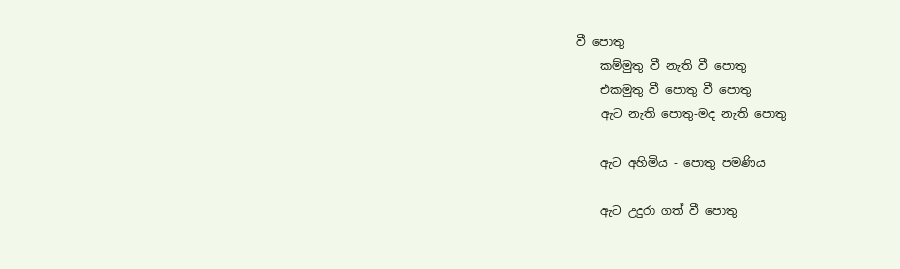වී පොතු
    කම්මුතු වී නැති වී පොතු
    එකමුතු වී පොතු වී පොතු
    ඇට නැති පොතු-මද නැති පොතු

    ඇට අහිමිය - පොතු පමණිය

    ඇට උදුරා ගත් වී පොතු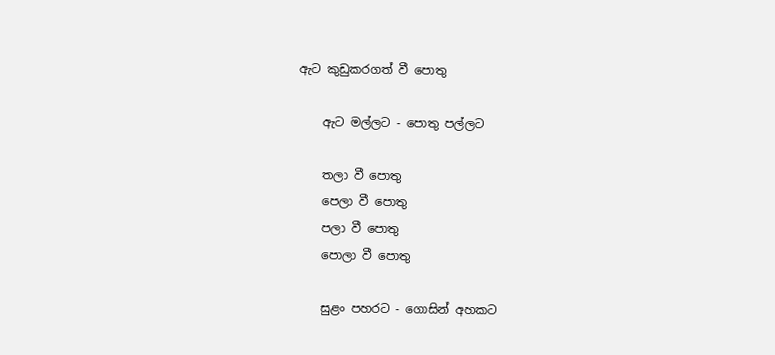ඇට කුඩුකරගත් වී පොතු

    ඇට මල්ලට - පොතු පල්ලට

    තලා වී පොතු
    පෙලා වී පොතු
    පලා වී පොතු
    පොලා වී පොතු

    සුළං පහරට - ගොසින් අහකට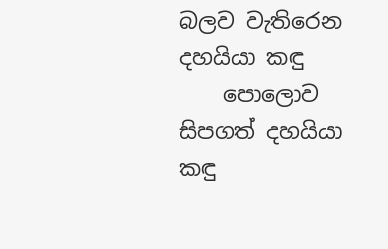බලව වැතිරෙන දහයියා කඳු
    පොලොව සිපගත් දහයියා කඳු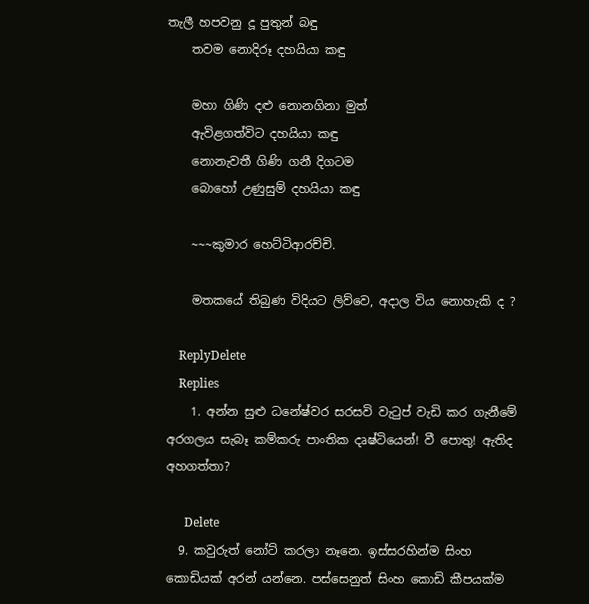තැලී හපවනු දූ පුතුන් බඳු
    තවම නොදිරූ දහයියා කඳු

    මහා ගිණි දළු නොනගිනා මුත්
    ඇවිළගත්විට දහයියා කඳු
    නොනැවතී ගිණි ගනී දිගටම
    බොහෝ උණුසුම් දහයියා කඳු

    ~~~කුමාර හෙට්ටිආරච්චි.

    මතකයේ තිබුණ විදියට ලිව්වෙ, අදාල විය නොහැකි ද ?

    ReplyDelete
    Replies
    1. අන්න සුළු ධනේෂ්වර සරසවි වැටුප් වැඩි කර ගැනීමේ අරගලය සැබෑ කම්කරු පාංතික දෘෂ්ටියෙන්! වී පොතු! ඇතිද අහගත්තා?

      Delete
  9. කවුරුත් නෝට් කරලා නෑනෙ. ඉස්සරහින්ම සිංහ කොඩියක් අරන් යන්නෙ. පස්සෙනුත් සිංහ කොඩි කීපයක්ම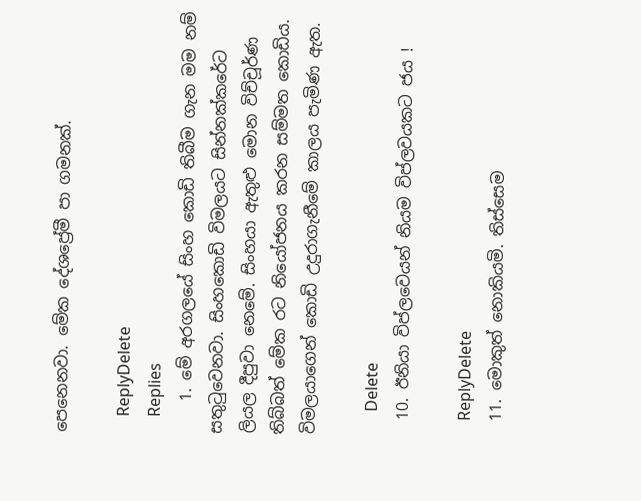පෙනෙනවා. මේක දේශප්‍රේමී පා ගමනක්.

    ReplyDelete
    Replies
    1. මේ අරගලයේ සිංහ කොඩි තිබීම ගැන මම නම් සතුටුවෙනවා. සිංහකොඩි විමලයට සින්නක්කරේට ලියල දීපුවා නෙමේ. සිංහයා ඇතුළු මොන විච්චූර්ණ තිබ්බත් මේක රට නියෝජනය කරන සම්මත කොඩිය. විමලයාගෙන් කොඩි උදුරාගැනීමේ කාලය පැමිණ ඇත.

      Delete
  10. ඊනියා විප්ලවෙයන් නියම විප්ලවයකට ජය !

    ReplyDelete
  11. මොකුත් නොකියමි. තිස්සෙම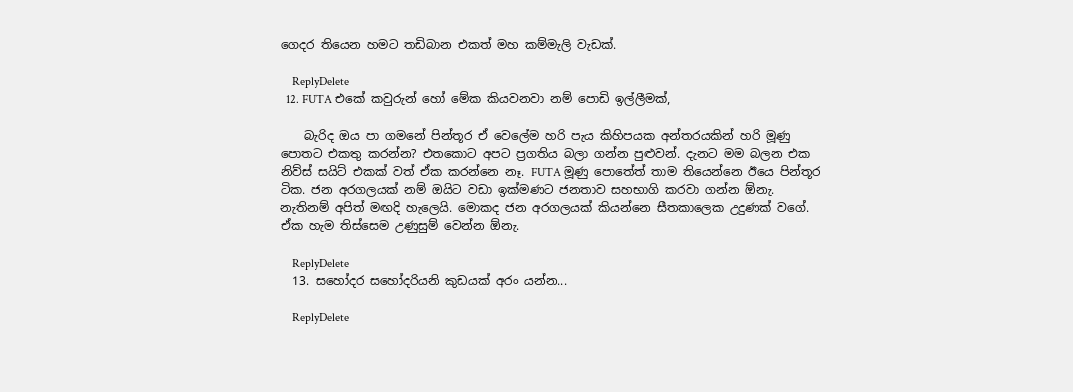ගෙදර තියෙන හමට තඩිබාන එකත් මහ කම්මැලි වැඩක්.

    ReplyDelete
  12. FUTA එකේ කවුරුන් හෝ මේක කියවනවා නම් පොඩි ඉල්ලීමක්,

    බැරිද ඔය පා ගමනේ පින්තූර ඒ වෙලේම හරි පැය කිහිපයක අන්තරයකින් හරි මූණු පොතට එකතු කරන්න? එතකොට අපට ප්‍රගතිය බලා ගන්න පුළුවන්. දැනට මම බලන එක නිව්ස් සයිට් එකක් වත් ඒක කරන්නෙ නෑ. FUTA මූණු පොතේත් තාම තියෙන්නෙ ඊයෙ පින්තූර ටික. ජන අරගලයක් නම් ඔයිට වඩා ඉක්මණට ජනතාව සහභාගි කරවා ගන්න ඕනැ. නැතිනම් අපිත් මඟදි හැලෙයි. මොකද ජන අරගලයක් කියන්නෙ සීතකාලෙක උදුණක් වගේ. ඒක හැම තිස්සෙම උණුසුම් වෙන්න ඕනැ.

    ReplyDelete
  13. සහෝදර සහෝදරියනි කුඩයක් අරං යන්න...

    ReplyDelete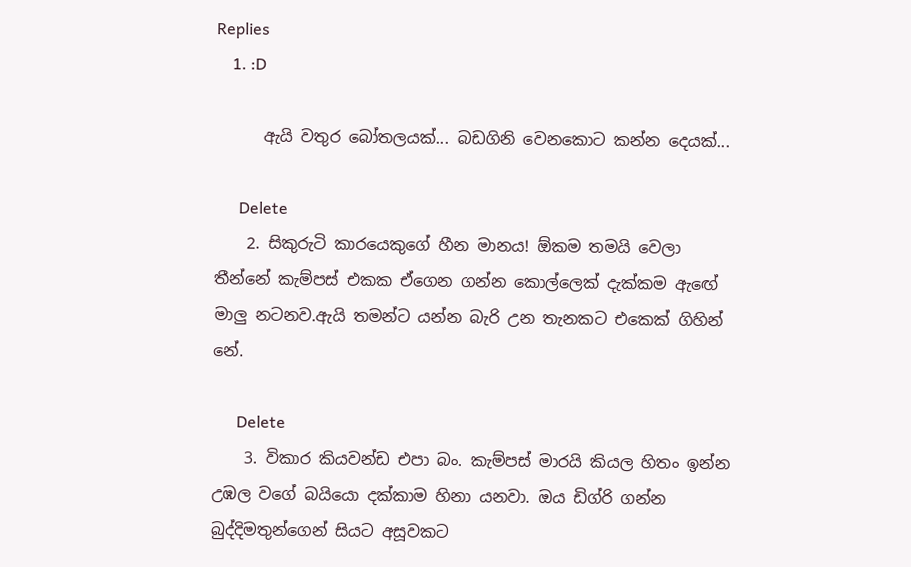Replies
    1. :D

      ඇයි වතුර බෝතලයක්... බඩගිනි වෙනකොට කන්න දෙයක්...

      Delete
    2. සිකුරුටි කාරයෙකුගේ හීන මානය! ඕකම තමයි වෙලා තීන්නේ කැම්පස් එකක ඒගෙන ගන්න කොල්ලෙක් දැක්කම ඇඟේ මාලු නටනව.ඇයි තමන්ට යන්න බැරි උන තැනකට එකෙක් ගිහින් නේ.

      Delete
    3. විකාර කියවන්ඩ එපා බං. කැම්පස් මාරයි කියල හිතං ඉන්න උඹල වගේ බයියො දක්කාම හිනා යනවා. ඔය ඩිග්රි ගන්න බුද්දිමතුන්ගෙන් සියට අසූවකට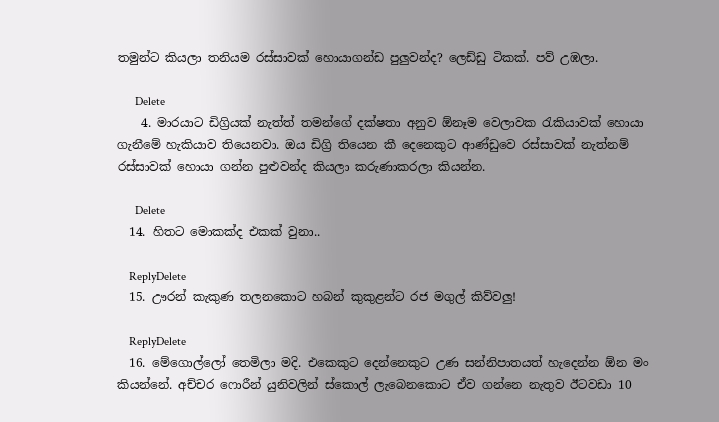තමුන්ට කියලා තනියම රස්සාවක් ‍හොයාගන්ඩ පුලුවන්ද? ලෙඩ්ඩු ටිකක්. පව් උඹලා.

      Delete
    4. මාරයාට ඩිග්‍රියක් නැත්ත් තමන්ගේ දක්ෂතා අනුව ඕනෑම වෙලාවක රැකියාවක් හොයා ගැනීමේ හැකියාව තියෙනවා. ඔය ඩිග්‍රි තියෙන කී දෙනෙකුට ආණ්ඩුවෙ රස්සාවක් නැත්නම් රස්සාවක් හොයා ගන්න පුළුවන්ද කියලා කරුණාකරලා කියන්න.

      Delete
  14. හිතට මොකක්ද එකක් වුනා..

    ReplyDelete
  15. ඌරන් කැකුණ තලනකොට හබන් කුකුළන්ට රජ මගුල් කිව්වලු!

    ReplyDelete
  16. මේගොල්ලෝ තෙමිලා මදි. එකෙකුට දෙන්නෙකුට උණ සන්නිපාතයත් හැදෙන්න ඕන මං කියන්නේ. අච්චර ෆොරීන් යුනිවලින් ස්කොල් ලැබෙනකොට ඒව ගන්නෙ නැතුව ඊටවඩා 10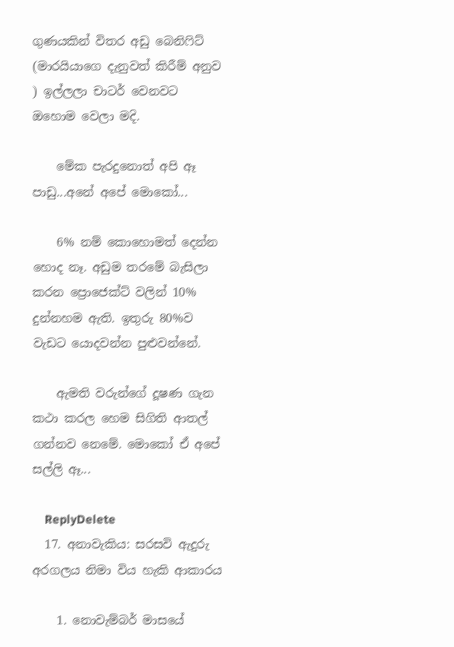ගුණයකින් විතර අඩු බෙනිෆිට් (මාරයියාගෙ දැනුවත් කිරීම් අනුව ) ඉල්ලලා චාටර් වෙනවට ඔහොම වෙලා මදි.

    මේක පැරදුනොත් අපි ඈ පාඩු...අනේ අපේ මොකෝ...

    6% නම් කොහොමත් දෙන්න හොද නෑ. අඩුම තරමේ බැසිලා කරන ප්‍රොජෙක්ට් වලින් 10% දුන්නහම ඇති. ඉතුරු 80%ව වැඩට යොදවන්න පුළුවන්නේ.

    ඇමති වරුන්ගේ දූෂණ ගැන කථා කරල හෙම සිගිති ආතල් ගන්නව නෙමේ. මොකෝ ඒ අපේ සල්ලි ඈ...

    ReplyDelete
  17. අනාවැකිය: සරසවි ඇදුරු අරගලය නිමා විය හැකි ආකාරය

    1. නොවැම්බර් මාසයේ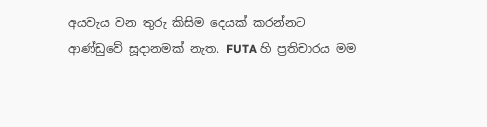අයවැය වන තුරු කිසිම දෙයක් කරන්නට ආණ්ඩුවේ සූදානමක් නැත. FUTA හි ප්‍රතිචාරය මම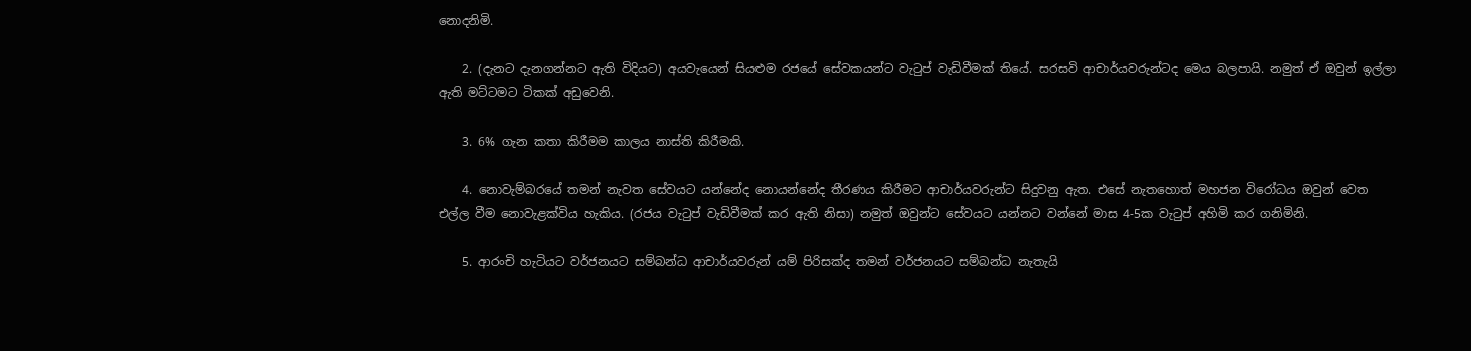නොදනිමි.

    2. (දැනට දැනගන්නට ඇති විදියට) අයවැයෙන් සියළුම රජයේ සේවකයන්ට වැටුප් වැඩිවීමක් තියේ. සරසවි ආචාර්යවරුන්ටද මෙය බලපායි. නමුත් ඒ ඔවුන් ඉල්ලා ඇති මට්ටමට ටිකක් අඩුවෙනි.

    3. 6% ගැන කතා කිරීමම කාලය නාස්ති කිරීමකි.

    4. නොවැම්බරයේ තමන් නැවත සේවයට යන්නේද නොයන්නේද තීරණය කිරීමට ආචාර්යවරුන්ට සිදුවනු ඇත. එසේ නැතහොත් මහජන විරෝධය ඔවුන් වෙත එල්ල වීම නොවැළක්විය හැකිය. (රජය වැටුප් වැඩිවීමක් කර ඇති නිසා) නමුත් ඔවුන්ට සේවයට යන්නට වන්නේ මාස 4-5ක වැටුප් අහිමි කර ගනිමිනි.

    5. ආරංචි හැටියට වර්ජනයට සම්බන්ධ ආචාර්යවරුන් යම් පිරිසක්ද තමන් වර්ජනයට සම්බන්ධ නැතැයි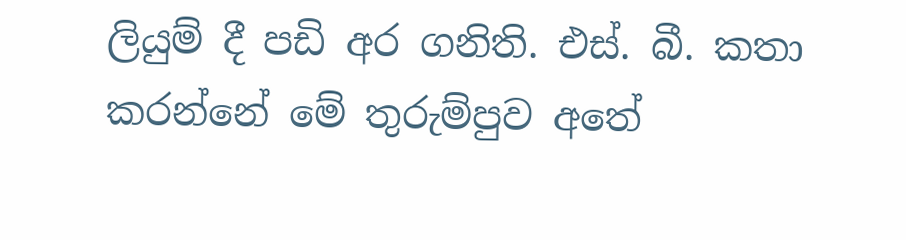ලියුම් දී පඩි අර ගනිති. එස්. බී. කතා කරන්නේ මේ තුරුම්පුව අතේ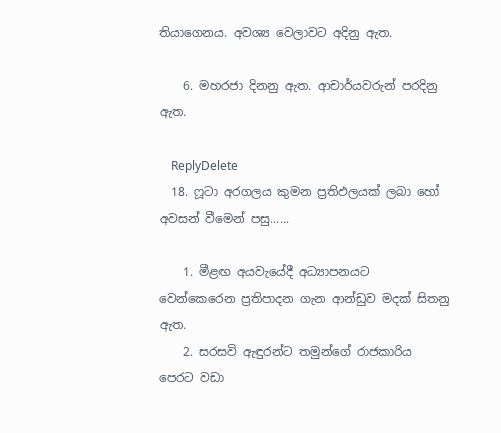තියාගෙනය. අවශ්‍ය වෙලාවට අදිනු ඇත.

    6. මහරජා දිනනු ඇත. ආචාර්යවරුන් පරදිනු ඇත.

    ReplyDelete
  18. ෆූටා අරගලය කුමන ප්‍රතිඵලයක් ලබා හෝ අවසන් වීමෙන් පසු......

    1. මීළඟ අයවැයේදී අධ්‍යාපනයට වෙන්කෙරෙන ප්‍රතිපාදන ගැන ආන්ඩුව මදක් සිතනු ඇත.
    2. සරසවි ඇඳුරන්ට තමුන්ගේ රාජකාරිය පෙරට වඩා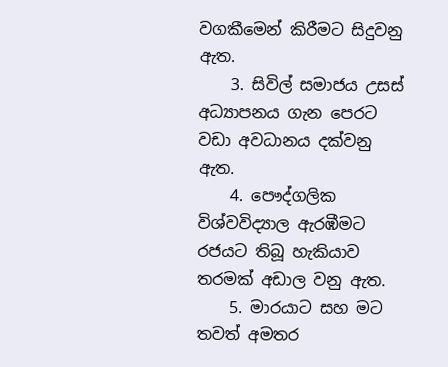වගකීමෙන් කිරීමට සිදුවනු ඇත.
    3. සිවිල් සමාජය උසස් අධ්‍යාපනය ගැන පෙරට වඩා අවධානය දක්වනු ඇත.
    4. පෞද්ගලික විශ්වවිද්‍යාල ඇරඹීමට රජයට තිබූ හැකියාව තරමක් අඩාල වනු ඇත.
    5. මාරයාට සහ මට තවත් අමතර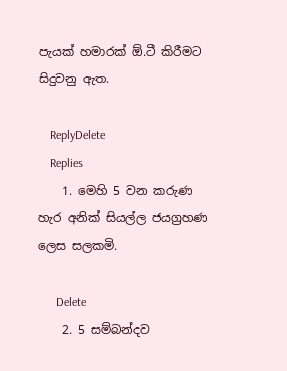පැයක් හමාරක් ඕ.ටී කිරීමට සිදුවනු ඇත.

    ReplyDelete
    Replies
    1. මෙහි 5 වන කරුණ හැර අනික් සියල්ල ජයග්‍රහණ ලෙස සලකමි.

      Delete
    2. 5 සම්බන්දව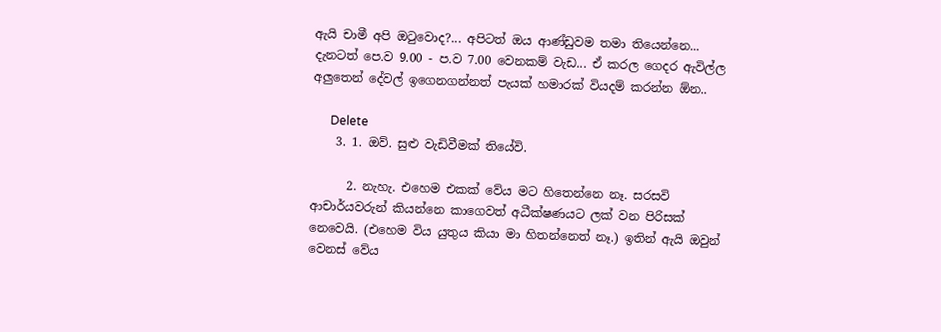ඇයි චාමී අපි ඔටුවොද?... අපිටත් ඔය ආණ්ඩුවම තමා තියෙන්නෙ... දැනටත් පෙ.ව 9.00 - ප.ව 7.00 වෙනකම් වැඩ... ඒ කරල ගෙදර ඇවිල්ල අලුතෙන් දේවල් ඉගෙනගන්නත් පැයක් හමාරක් වියදම් කරන්න ඕන..

      Delete
    3. 1. ඔව්. සුළු වැඩිවීමක් තියේවි.

      2. නැහැ. එහෙම එකක් වේය මට හිතෙන්නෙ නෑ. සරසවි ආචාර්යවරුන් කියන්නෙ කාගෙවත් අධීක්ෂණයට ලක් වන පිරිසක් නෙවෙයි. (එහෙම විය යුතුය කියා මා හිතන්නෙත් නෑ.) ඉතින් ඇයි ඔවුන් වෙනස් වේය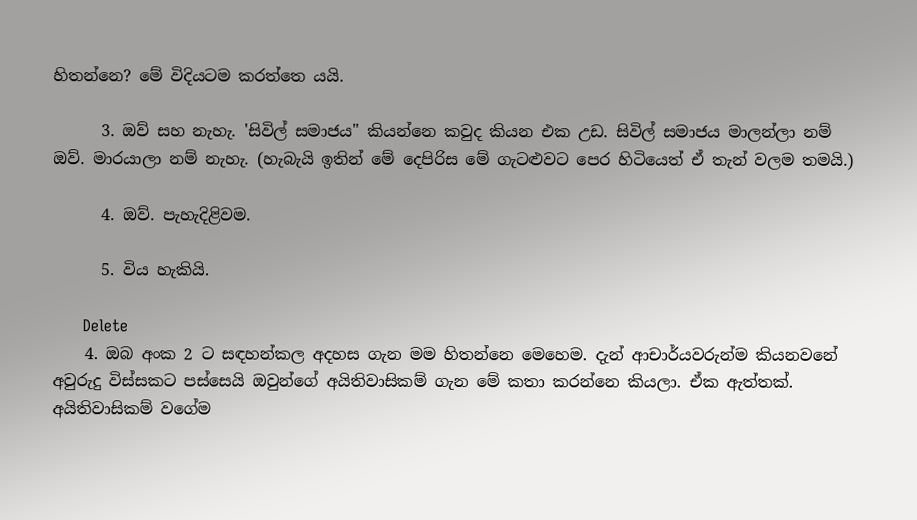හිතන්නෙ? මේ විදියටම කරත්තෙ යයි.

      3. ඔව් සහ නැහැ. 'සිවිල් සමාජය" කියන්නෙ කවුද කියන එක උඩ. සිවිල් සමාජය මාලන්ලා නම් ඔව්. මාරයාලා නම් නැහැ. (හැබැයි ඉතින් මේ දෙපිරිස මේ ගැටළුවට පෙර හිටියෙත් ඒ තැන් වලම තමයි.)

      4. ඔව්. පැහැදිළිවම.

      5. විය හැකියි.

      Delete
    4. ඔබ අංක 2 ට සඳහන්කල අදහස ගැන මම හිතන්නෙ මෙහෙම. දැන් ආචාර්යවරුන්ම කියනවනේ අවුරුදු විස්සකට පස්සෙයි ඔවුන්ගේ අයිතිවාසිකම් ගැන මේ කතා කරන්නෙ කියලා. ඒක ඇත්තක්. අයිතිවාසිකම් වගේම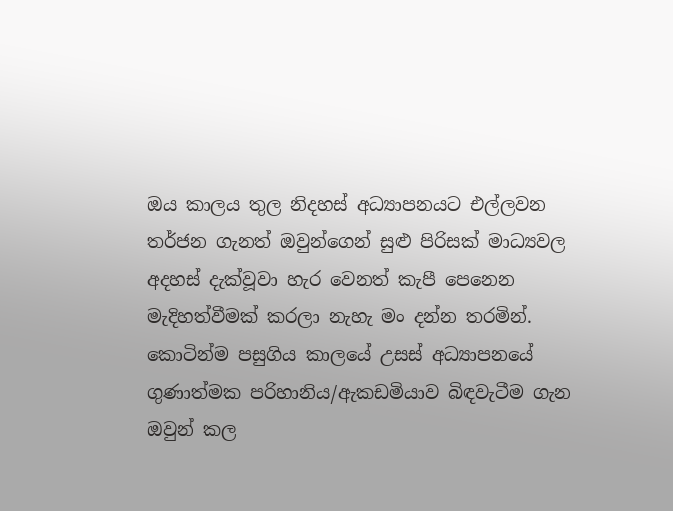ඔය කාලය තුල නිදහස් අධ්‍යාපනයට එල්ලවන තර්ජන ගැනත් ඔවුන්ගෙන් සුළු පිරිසක් මාධ්‍යවල අදහස් දැක්වූවා හැර වෙනත් කැපී පෙනෙන මැදිහත්වීමක් කරලා නැහැ මං දන්න තරමින්. කොටින්ම පසුගිය කාලයේ උසස් අධ්‍යාපනයේ ගුණාත්මක පරිහානිය/ඇකඩමියාව බිඳවැටීම ගැන ඔවුන් කල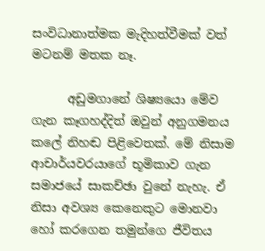සංවිධානාත්මක මැදිහත්වීමක් වත් මටනම් මතක නෑ.

      අඩුමගානේ ශිෂ්‍යයො මේව ගැන කෑගහද්දිත් ඔවුන් අනුගමනය කලේ නිහඬ පිළිවෙතක්. මේ නිසාම ආචාර්යවරයාගේ භූමිකාව ගැන සමාජයේ සාකච්ඡා වුනේ නැහැ. ඒ නිසා අවශ්‍ය කෙනෙකුට මොනවා හෝ කරගෙන තමුන්ගෙ ජීවිතය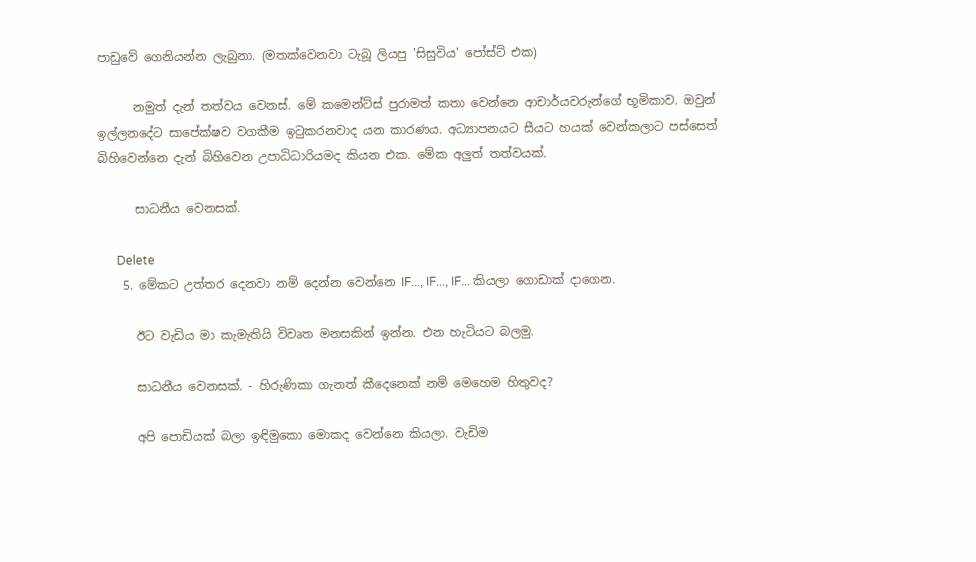පාඩුවේ ගෙනියන්න ලැබුනා. (මතක්වෙනවා ටැබූ ලියපු 'සිසුවිය' පෝස්ට් එක)

      නමුත් දැන් තත්වය වෙනස්. මේ කමෙන්ට්ස් පුරාමත් කතා වෙන්නෙ ආචාර්යවරුන්ගේ භූමිකාව. ඔවුන් ඉල්ලනදේට සාපේක්ෂව වගකීම ඉටුකරනවාද යන කාරණය. අධ්‍යාපනයට සීයට හයක් වෙන්කලාට පස්සෙත් බිහිවෙන්නෙ දැන් බිහිවෙන උපාධිධාරියමද කියන එක. මේක අලුත් තත්වයක්.

      සාධනීය වෙනසක්.

      Delete
    5. මේකට උත්තර දෙනවා නම් දෙන්න වෙන්නෙ IF..., IF..., IF... කියලා ගොඩාක් දාගෙන.

      ඊට වැඩිය මා කැමැතියි විවෘත මනසකින් ඉන්න. එන හැටියට බලමු.

      සාධනීය වෙනසක්. - හිරුණිකා ගැනත් කීදෙනෙක් නම් මෙහෙම හිතුවද?

      අපි පොඩියක් බලා ඉඳිමුකො මොකද වෙන්නෙ කියලා. වැඩිම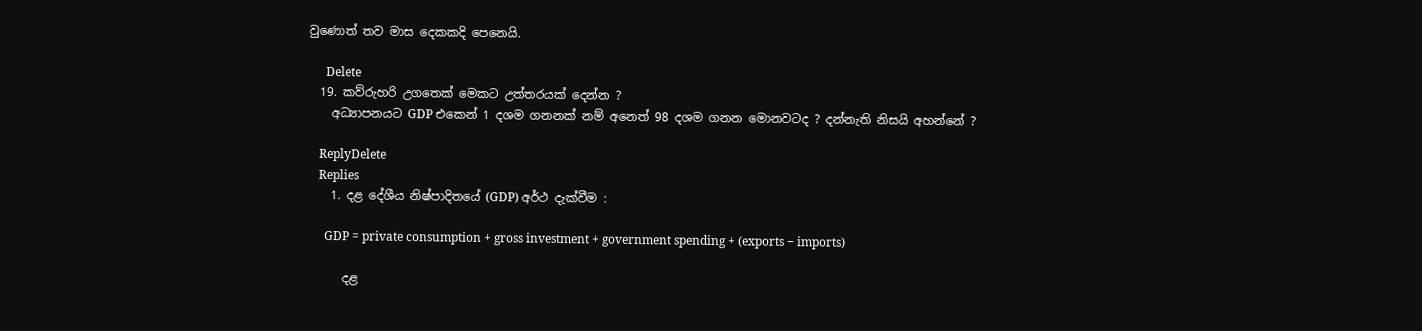වුණොත් තව මාස දෙකකදි පෙනෙයි.

      Delete
  19. කව්රුහරි උගතෙක් මෙකට උත්තරයක් දෙන්න ?
    අධ්‍යාපනයට GDP එකෙන් 1 දශම ගනනක් නම් අනෙත් 98 දශම ගනන මොනවටද ? දන්නැති නිසයි අහන්නේ ?

    ReplyDelete
    Replies
    1. දළ දේශීය නිෂ්පාදිතයේ (GDP) අර්ථ දැක්වීම :

      GDP = private consumption + gross investment + government spending + (exports − imports)

      දළ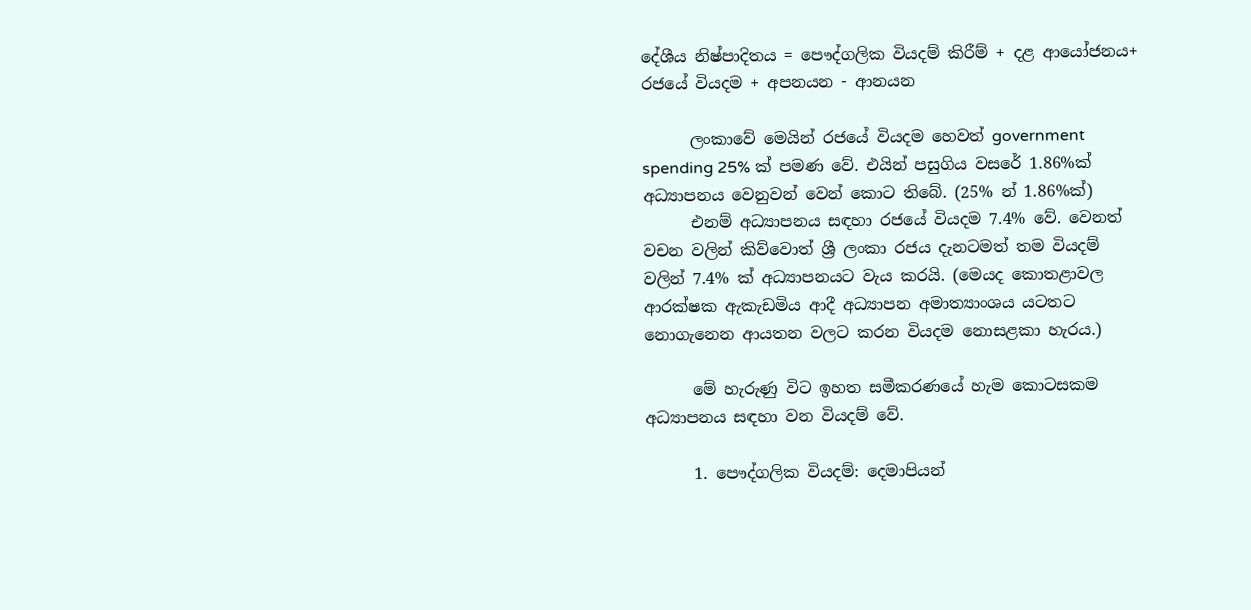දේශීය නිෂ්පාදිතය = පෞද්ගලික වියදම් කිරීම් + දළ ආයෝජනය+ රජයේ වියදම + අපනයන - ආනයන

      ලංකාවේ මෙයින් රජයේ වියදම හෙවත් government spending 25% ක් පමණ වේ. එයින් පසුගිය වසරේ 1.86%ක් අධ්‍යාපනය වෙනුවන් වෙන් කොට තිබේ. (25% න් 1.86%ක්)
      එනම් අධ්‍යාපනය සඳහා රජයේ වියදම 7.4% වේ. වෙනත් වචන වලින් කිව්වොත් ශ්‍රී ලංකා රජය දැනටමත් තම වියදම් වලින් 7.4% ක් අධ්‍යාපනයට වැය කරයි. (මෙයද කොතළාවල ආරක්ෂක ඇකැඩමිය ආදී අධ්‍යාපන අමාත්‍යාංශය යටතට නොගැනෙන ආයතන වලට කරන වියදම නොසළකා හැරය.)

      මේ හැරුණු විට ඉහත සමීකරණයේ හැම කොටසකම අධ්‍යාපනය සඳහා වන වියදම් වේ.

      1. පෞද්ගලික වියදම්: දෙමාපියන්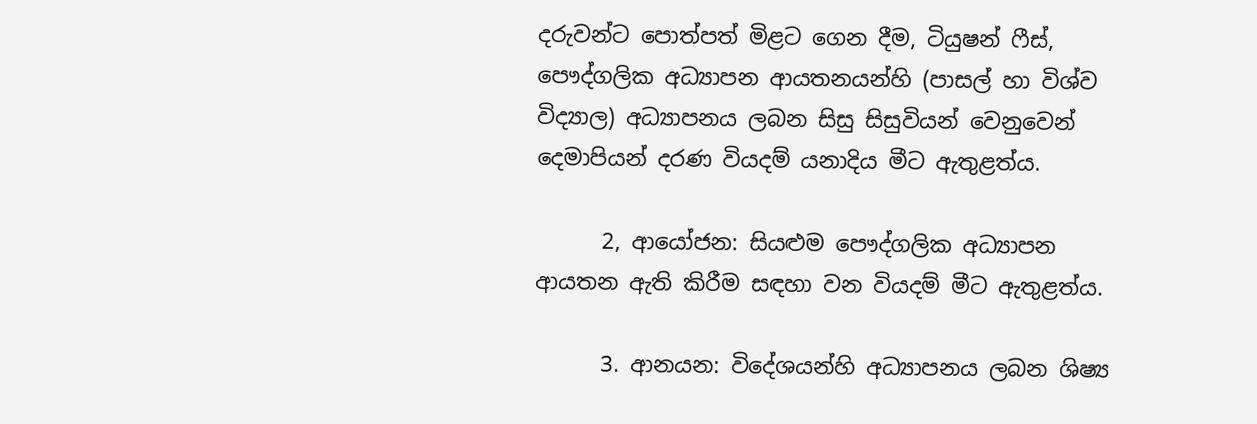දරුවන්ට පොත්පත් මිළට ගෙන දීම, ටියුෂන් ෆීස්, පෞද්ගලික අධ්‍යාපන ආයතනයන්හි (පාසල් හා විශ්ව විද්‍යාල) අධ්‍යාපනය ලබන සිසු සිසුවියන් වෙනුවෙන් දෙමාපියන් දරණ වියදම් යනාදිය මීට ඇතුළත්ය.

      2, ආයෝජන: සියළුම පෞද්ගලික අධ්‍යාපන ආයතන ඇති කිරීම සඳහා වන වියදම් මීට ඇතුළත්ය.

      3. ආනයන: විදේශයන්හි අධ්‍යාපනය ලබන ශිෂ්‍ය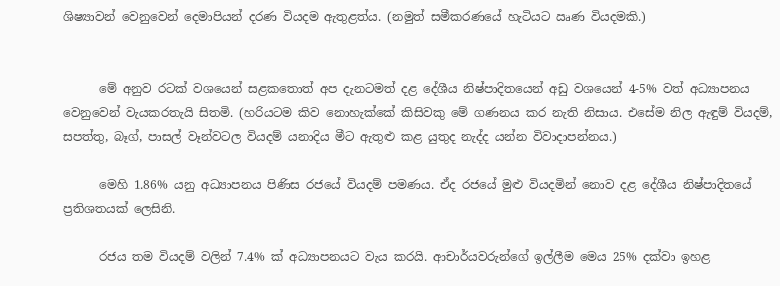ශිෂ්‍යාවන් වෙනුවෙන් දෙමාපියන් දරණ වියදම ඇතුළත්ය. (නමුත් සමීකරණයේ හැටියට ඍණ වියදමකි.)


      මේ අනුව රටක් වශයෙන් සළකතොත් අප දැනටමත් දළ දේශීය නිෂ්පාදිතයෙන් අඩු වශයෙන් 4-5% වත් අධ්‍යාපනය වෙනුවෙන් වැයකරතැයි සිතමි. (හරියටම කිව නොහැක්කේ කිසිවකු මේ ගණනය කර නැති නිසාය. එසේම නිල ඇඳුම් වියදම්, සපත්තු, බෑග්, පාසල් වෑන්වටල වියදම් යනාදිය මීට ඇතුළු කළ යුතුද නැද්ද යන්න විවාදාපන්නය.)

      මෙහි 1.86% යනු අධ්‍යාපනය පිණිස රජයේ වියදම් පමණය. ඒද රජයේ මුළු වියදමින් නොව දළ දේශීය නිෂ්පාදිතයේ ප්‍රතිශතයක් ලෙසිනි.

      රජය තම වියදම් වලින් 7.4% ක් අධ්‍යාපනයට වැය කරයි. ආචාර්යවරුන්ගේ ඉල්ලීම මෙය 25% දක්වා ඉහළ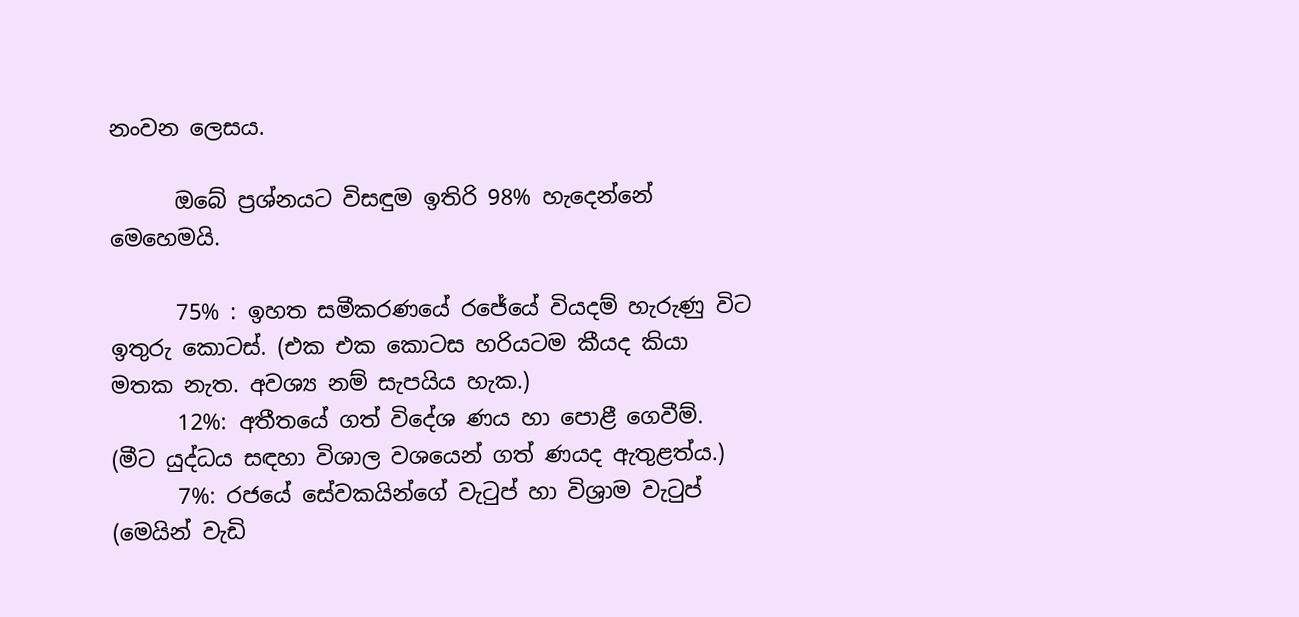නංවන ලෙසය.

      ඔබේ ප්‍රශ්නයට විසඳුම ඉතිරි 98% හැදෙන්නේ මෙහෙමයි.

      75% : ඉහත සමීකරණයේ රජේයේ වියදම් හැරුණු විට ඉතුරු කොටස්. (එක එක කොටස හරියටම කීයද කියා මතක නැත. අවශ්‍ය නම් සැපයිය හැක.)
      12%: අතීතයේ ගත් විදේශ ණය හා පොළී ගෙවීම්. (මීට යුද්ධය සඳහා විශාල වශයෙන් ගත් ණයද ඇතුළත්ය.)
      7%: රජයේ සේවකයින්ගේ වැටුප් හා විශ්‍රාම වැටුප් (මෙයින් වැඩි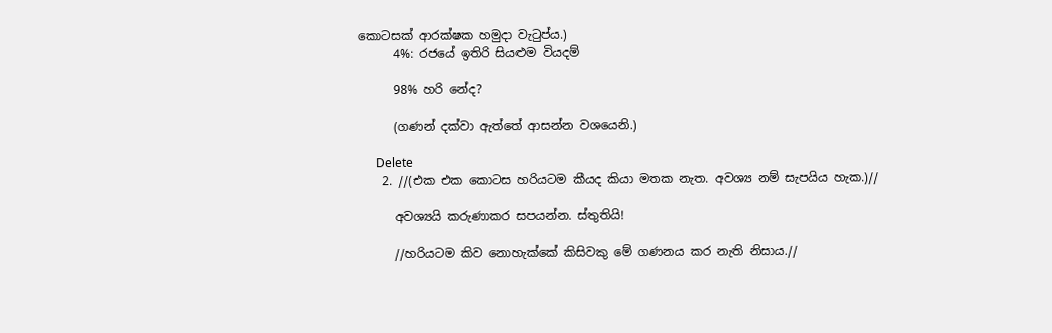කොටසක් ආරක්ෂක හමුදා වැටුප්ය.)
      4%: රජයේ ඉතිරි සියළුම වියදම්

      98% හරි නේද?

      (ගණන් දක්වා ඇත්තේ ආසන්න වශයෙනි.)

      Delete
    2. //(එක එක කොටස හරියටම කීයද කියා මතක නැත. අවශ්‍ය නම් සැපයිය හැක.)//

      අවශ්‍යයි කරුණාකර සපයන්න. ස්තුතියි!

      //හරියටම කිව නොහැක්කේ කිසිවකු මේ ගණනය කර නැති නිසාය.//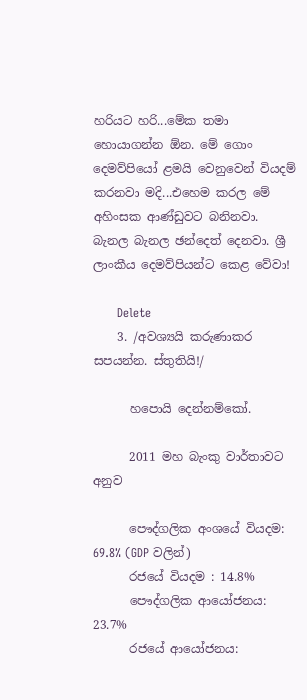හරියට හරි...මේක තමා හොයාගන්න ඕන. මේ ගොං දෙමව්පියෝ ළමයි වෙනුවෙන් වියදම් කරනවා මදි...එහෙම කරල මේ අහිංසක ආණ්ඩුවට බනිනවා. බැනල බැනල ඡන්දෙත් දෙනවා. ශ්‍රී ලාංකීය දෙමව්පියන්ට කෙළ වේවා!

      Delete
    3. /අවශ්‍යයි කරුණාකර සපයන්න. ස්තුතියි!/

      හපොයි දෙන්නම්කෝ.

      2011 මහ බැංකු වාර්තාවට අනුව

      පෞද්ගලික අංශයේ වියදම: 69.8% (GDP වලින්)
      රජයේ වියදම : 14.8%
      පෞද්ගලික ආයෝජනය: 23.7%
      රජයේ ආයෝජනය: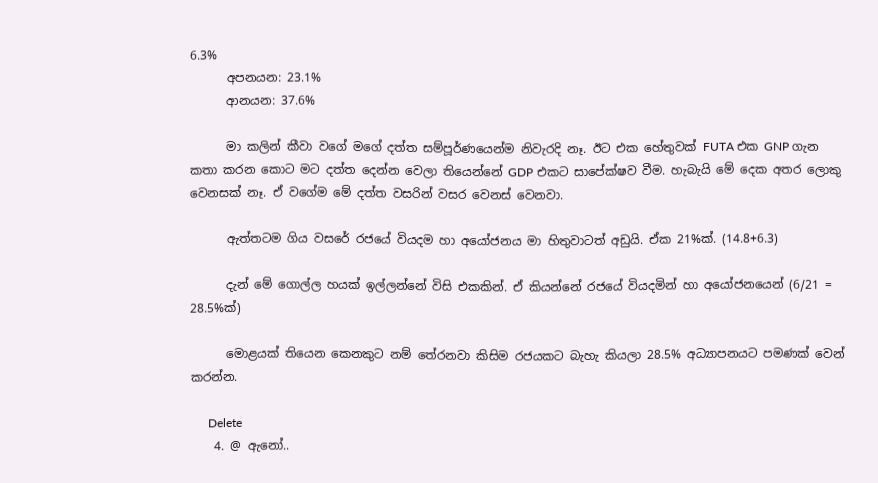6.3%
      අපනයන: 23.1%
      ආනයන: 37.6%

      මා කලින් කීවා වගේ මගේ දත්ත සම්පූර්ණයෙන්ම නිවැරදි නෑ. ඊට එක හේතුවක් FUTA එක GNP ගැන කතා කරන කොට මට දත්ත දෙන්න වෙලා තියෙන්නේ GDP එකට සාපේක්ෂව වීම. හැබැයි මේ දෙක අතර ලොකු වෙනසක් නෑ. ඒ වගේම මේ දත්ත වසරින් වසර වෙනස් වෙනවා.

      ඇත්තටම ගිය වසරේ රජයේ වියදම හා අයෝජනය මා හිතුවාටත් අඩුයි. ඒක 21%ක්. (14.8+6.3)

      දැන් මේ ගොල්ල හයක් ඉල්ලන්නේ විසි එකකින්. ඒ කියන්නේ රජයේ වියදමින් හා අයෝජනයෙන් (6/21 = 28.5%ක්)

      මොළයක් තියෙන කෙනකුට නම් තේරනවා කිසිම රජයකට බැහැ කියලා 28.5% අධ්‍යාපනයට පමණක් වෙන් කරන්න.

      Delete
    4. @ ඇනෝ..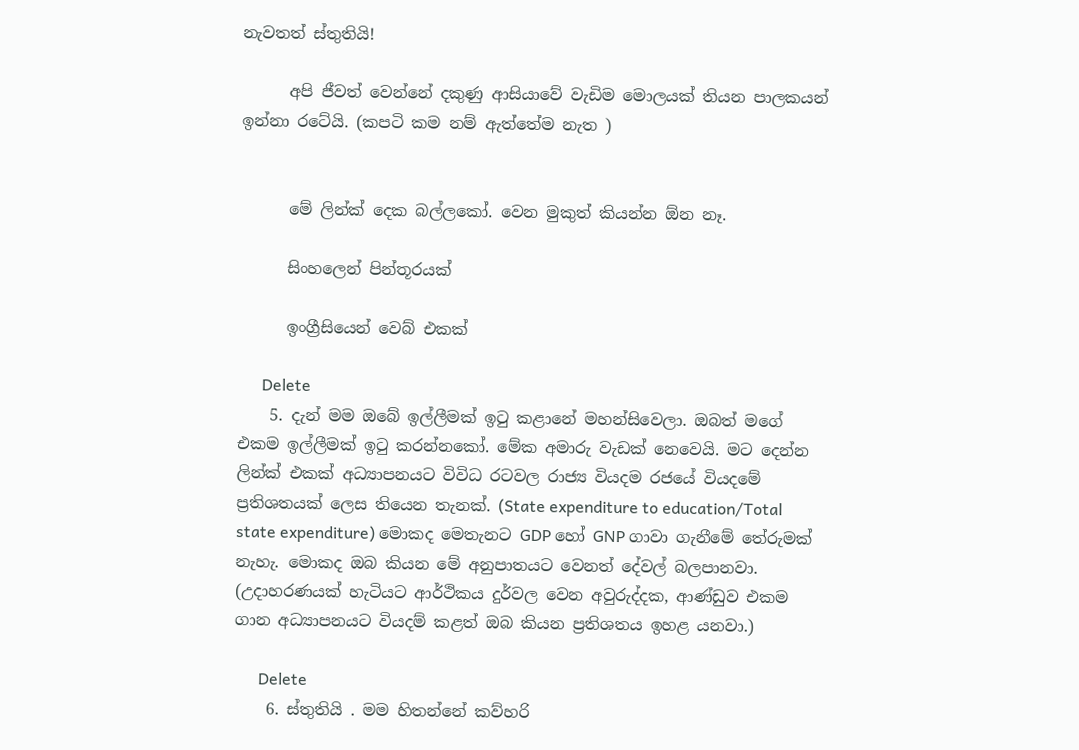නැවතත් ස්තුතියි!

      අපි ජීවත් වෙන්නේ දකුණු ආසියාවේ වැඩිම මොලයක් තියන පාලකයන් ඉන්නා රටේයි. (කපටි කම නම් ඇත්තේම නැත )


      මේ ලින්ක් දෙක බල්ලකෝ. වෙන මුකුත් කියන්න ඕන නෑ.

      සිංහලෙන් පින්තූරයක්

      ඉංග්‍රීසියෙන් වෙබ් එකක්

      Delete
    5. දැන් මම ඔබේ ඉල්ලීමක් ඉටු කළානේ මහන්සිවෙලා. ඔබත් මගේ එකම ඉල්ලීමක් ඉටු කරන්නකෝ. මේක අමාරු වැඩක් නෙවෙයි. මට දෙන්න ලින්ක් එකක් අධ්‍යාපනයට විවිධ රටවල රාජ්‍ය වියදම රජයේ වියදමේ ප්‍රතිශතයක් ලෙස තියෙන තැනක්. (State expenditure to education/Total state expenditure) මොකද මෙතැනට GDP හෝ GNP ගාවා ගැනීමේ තේරුමක් නැහැ. මොකද ඔබ කියන මේ අනුපාතයට වෙනත් දේවල් බලපානවා. (උදාහරණයක් හැටියට ආර්ථිකය දුර්වල වෙන අවුරුද්දක, ආණ්ඩුව එකම ගාන අධ්‍යාපනයට වියදම් කළත් ඔබ කියන ප්‍රතිශතය ඉහළ යනවා.)

      Delete
    6. ස්තුතියි . මම හිතන්නේ කව්හරි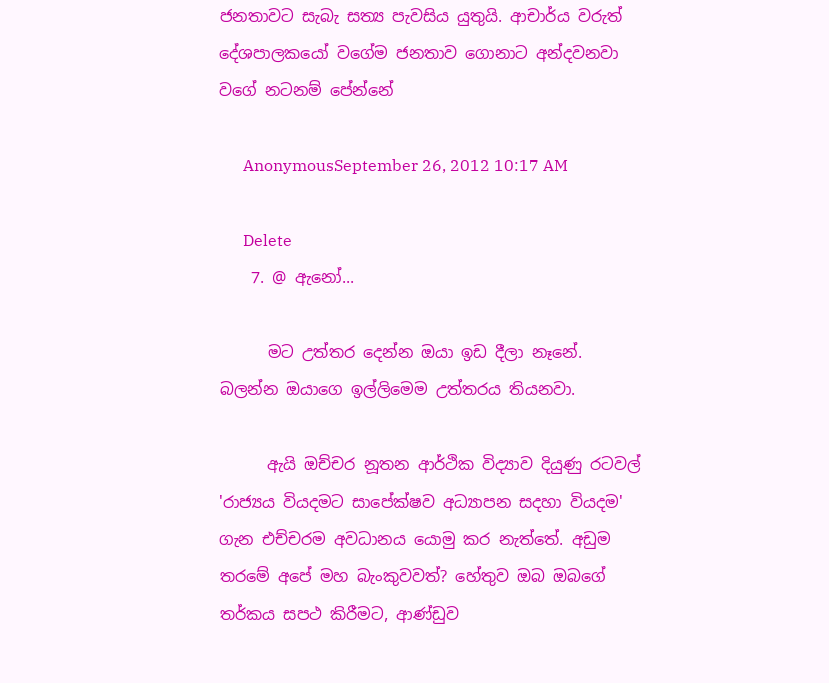ජනතාවට සැබැ සත්‍ය පැවසිය යුතුයි. ආචාර්ය වරුත් දේශපාලකයෝ වගේම ජනතාව ගොනාට අන්දවනවා වගේ නටනම් පේන්නේ

      AnonymousSeptember 26, 2012 10:17 AM

      Delete
    7. @ ඇනෝ...

      මට උත්තර දෙන්න ඔයා ඉඩ දීලා නෑනේ. බලන්න ඔයාගෙ ඉල්ලිමෙම උත්තරය තියනවා.

      ඇයි ඔච්චර නූතන ආර්ථික විද්‍යාව දියුණු රටවල් 'රාජ්‍යය වියදමට සාපේක්ෂව අධ්‍යාපන සදහා වියදම' ගැන එච්චරම අවධානය යොමු කර නැත්තේ. අඩුම තරමේ අපේ මහ බැංකුවවත්? හේතුව ඔබ ඔබගේ තර්කය සපථ කිරීමට, ආණ්ඩුව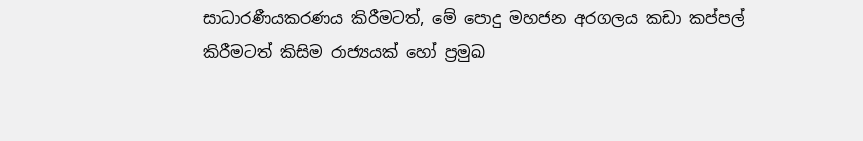සාධාරණීයකරණය කිරීමටත්, මේ පොදු මහජන අරගලය කඩා කප්පල් කිරීමටත් කිසිම රාජ්‍යයක් හෝ ප්‍රමුඛ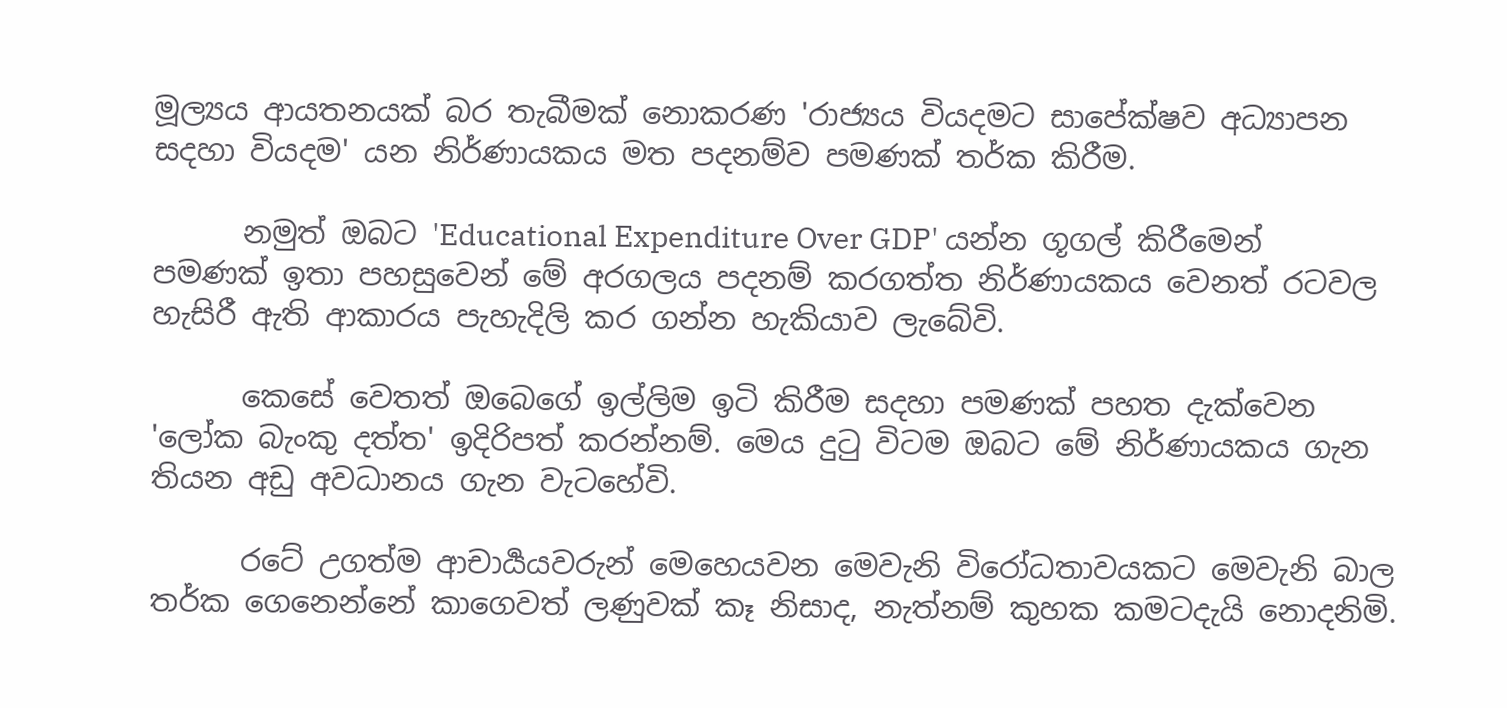මූල්‍යය ආයතනයක් බර තැබීමක් නොකරණ 'රාජ්‍යය වියදමට සාපේක්ෂව අධ්‍යාපන සදහා වියදම' යන නිර්ණායකය මත පදනම්ව පමණක් තර්ක කිරීම.

      නමුත් ඔබට 'Educational Expenditure Over GDP' යන්න ගූගල් කිරීමෙන් පමණක් ඉතා පහසුවෙන් මේ අරගලය පදනම් කරගත්ත නිර්ණායකය වෙනත් රටවල හැසිරී ඇති ආකාරය පැහැදිලි කර ගන්න හැකියාව ලැබේවි.

      කෙසේ වෙතත් ඔබෙගේ ඉල්ලිම ඉටි කිරීම සදහා පමණක් පහත දැක්වෙන 'ලෝක බැංකු දත්ත' ඉදිරිපත් කරන්නම්. මෙය දුටු විටම ඔබට මේ නිර්ණායකය ගැන තියන අඩු අවධානය ගැන වැටහේවි.

      රටේ උගත්ම ආචාර්‍යයවරුන් මෙහෙයවන මෙවැනි විරෝධතාවයකට මෙවැනි බාල තර්ක ගෙනෙන්නේ කාගෙවත් ලණුවක් කෑ නිසාද, නැත්නම් කුහක කමටදැයි නොදනිමි.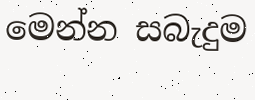මෙන්න සබැදුම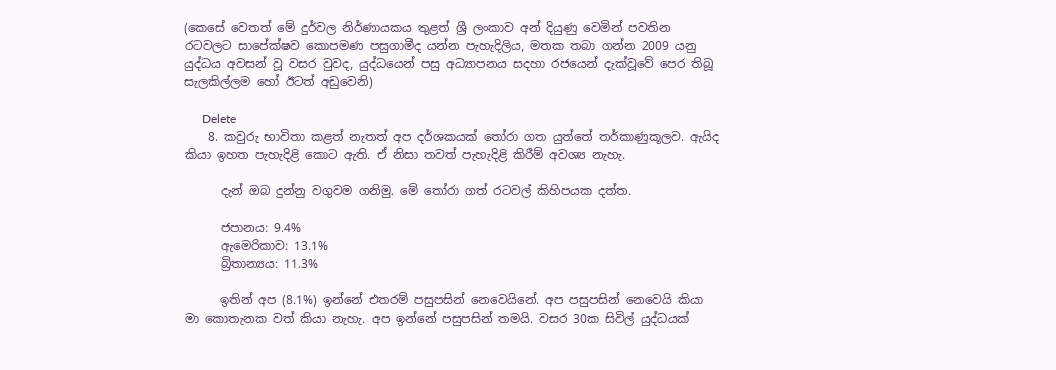(කෙසේ වෙතත් මේ දුර්වල නිර්ණායකය තුළත් ශ්‍රී ලංකාව අන් දියුණු වෙමින් පවතින රටවලට සාපේක්ෂව කොපමණ පසුගාමීද යන්න පැහැදිලිය, මතක තබා ගන්න 2009 යනු යුද්ධය අවසන් වූ වසර වුවද, යුද්ධයෙන් පසු අධ්‍යාපනය සදහා රජයෙන් දැක්වූවේ පෙර තිබූ සැලකිල්ලම හෝ ඊටත් අඩුවෙනි)

      Delete
    8. කවුරු භාවිතා කළත් නැතත් අප දර්ශකයක් තෝරා ගත යුත්තේ තර්කාණුකූලව. ඇයිද කියා ඉහත පැහැදිළි කොට ඇති. ඒ නිසා තවත් පැහැදිළි කිරීම් අවශ්‍ය නැහැ.

      දැන් ඔබ දුන්නු වගුවම ගනිමු. මේ තෝරා ගත් රටවල් කිහිපයක දත්ත.

      ජපානය: 9.4%
      ඇමෙරිකාව: 13.1%
      බ්‍රිතාන්‍යය: 11.3%

      ඉතින් අප (8.1%) ඉන්නේ එතරම් පසුපසින් නෙවෙයිනේ. අප පසුපසින් නෙවෙයි කියා මා කොතැනක වත් කියා නැහැ. අප ඉන්නේ පසුපසින් තමයි. වසර 30ක සිවිල් යුද්ධයක්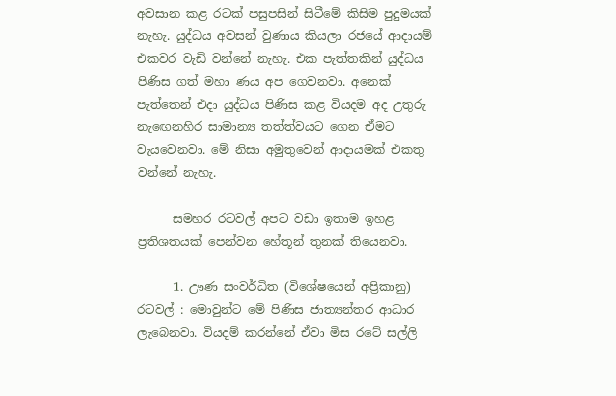අවසාන කළ රටක් පසුපසින් සිටීමේ කිසිම පුදුමයක් නැහැ. යුද්ධය අවසන් වුණාය කියලා රජයේ ආදායම් එකවර වැඩි වන්නේ නැහැ. එක පැත්තකින් යුද්ධය පිණිස ගත් මහා ණය අප ගෙවනවා. අනෙක් පැත්තෙන් එදා යුද්ධය පිණිස කළ වියදම අද උතුරු නැඟෙනහිර සාමාන්‍ය තත්ත්වයට ගෙන ඒමට වැයවෙනවා. මේ නිසා අමුතුවෙන් ආදායමක් එකතු වන්නේ නැහැ.

      සමහර රටවල් අපට වඩා ඉතාම ඉහළ ප්‍රතිශතයක් පෙන්වන හේතූන් තුනක් තියෙනවා.

      1. ඌණ සංවර්ධිත (විශේෂයෙන් අප්‍රිකානු) රටවල් : මොවුන්ට මේ පිණිස ජාත්‍යන්තර ආධාර ලැබෙනවා. වියදම් කරන්නේ ඒවා මිස රටේ සල්ලි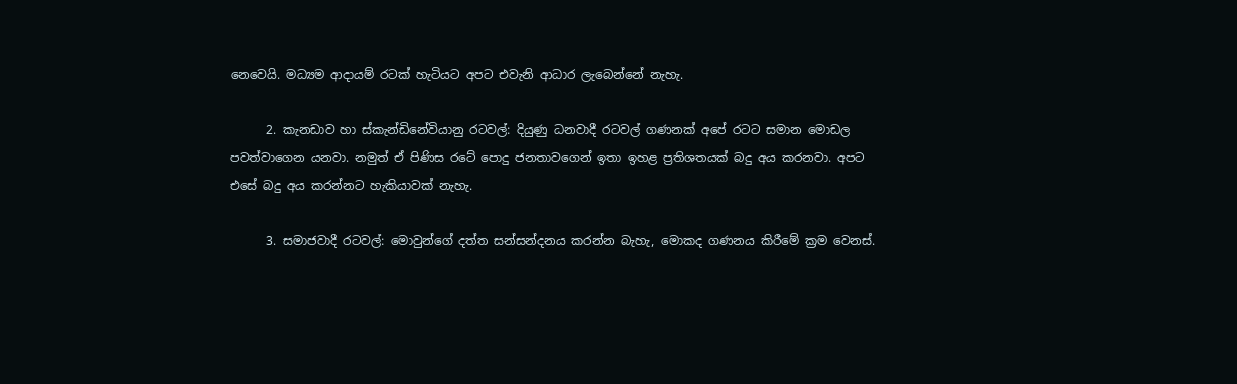නෙවෙයි. මධ්‍යම ආදායම් රටක් හැටියට අපට එවැනි ආධාර ලැබෙන්නේ නැහැ.

      2. කැනඩාව හා ස්කැන්ඩිනේවියානු රටවල්: දියුණු ධනවාදී රටවල් ගණනක් අපේ රටට සමාන මොඩල පවත්වාගෙන යනවා. නමුත් ඒ පිණිස රටේ පොදු ජනතාවගෙන් ඉතා ඉහළ ප්‍රතිශතයක් බදු අය කරනවා. අපට එසේ බදු අය කරන්නට හැකියාවක් නැහැ.

      3. සමාජවාදී රටවල්: මොවුන්ගේ දත්ත සන්සන්දනය කරන්න බැහැ, මොකද ගණනය කිරීමේ ක්‍රම වෙනස්.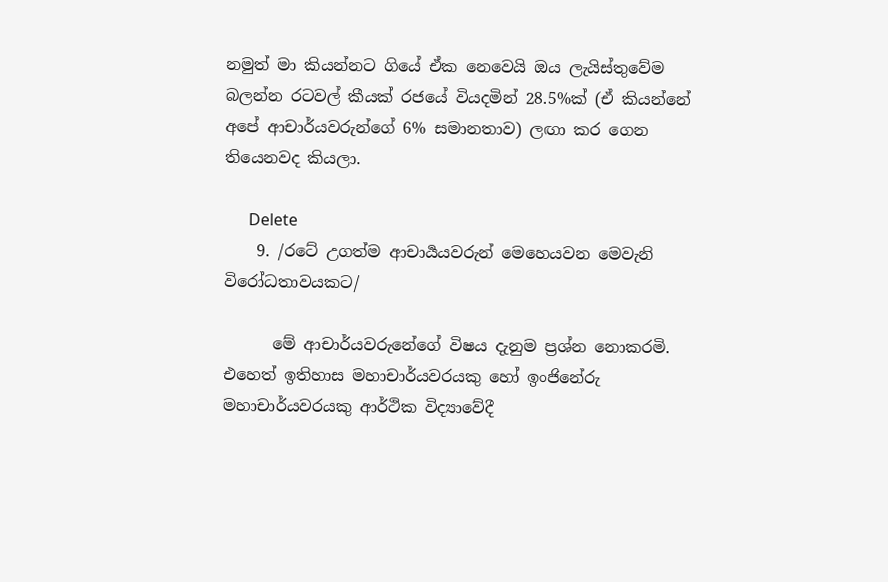නමුත් මා කියන්නට ගියේ ඒක නෙවෙයි ඔය ලැයිස්තුවේම බලන්න රටවල් කීයක් රජයේ වියදමින් 28.5%ක් (ඒ කියන්නේ අපේ ආචාර්යවරුන්ගේ 6% සමානතාව) ලඟා කර ගෙන තියෙනවද කියලා.

      Delete
    9. /රටේ උගත්ම ආචාර්‍යයවරුන් මෙහෙයවන මෙවැනි විරෝධතාවයකට/

      මේ ආචාර්යවරුනේගේ විෂය දැනුම ප්‍රශ්න නොකරමි. එහෙත් ඉතිහාස මහාචාර්යවරයකු හෝ ඉංජිනේරු මහාචාර්යවරයකු ආර්ථික විද්‍යාවේදී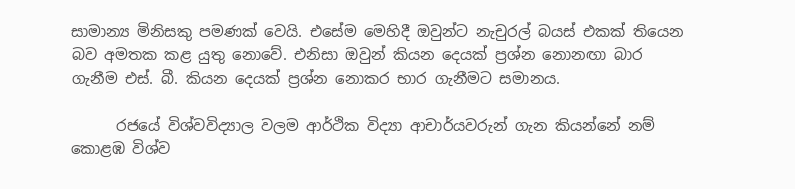සාමාන්‍ය මිනිසකු පමණක් වෙයි. එසේම මෙහිදී ඔවුන්ට නැචුරල් බයස් එකක් තියෙන බව අමතක කළ යුතු නොවේ. එනිසා ඔවුන් කියන දෙයක් ප්‍රශ්න නොනඟා බාර ගැනීම එස්. බී. කියන දෙයක් ප්‍රශ්න නොකර භාර ගැනීමට සමානය.

      රජයේ විශ්වවිද්‍යාල වලම ආර්ථික විද්‍යා ආචාර්යවරුන් ගැන කියන්නේ නම් කොළඹ විශ්ව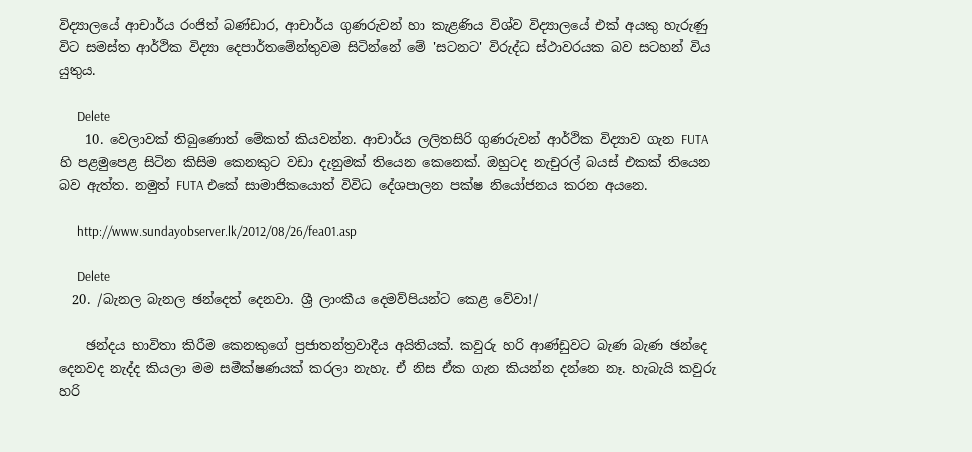විද්‍යාලයේ ආචාර්ය රංජිත් බණ්ඩාර, ආචාර්ය ගුණරුවන් හා කැළණිය විශ්ව විද්‍යාලයේ එක් අයකු හැරුණු විට සමස්ත ආර්ථික විද්‍යා දෙපාර්තමේන්තුවම සිටින්නේ මේ 'සටනට' විරුද්ධ ස්ථාවරයක බව සටහන් විය යුතුය.

      Delete
    10. වෙලාවක් තිබුණොත් මේකත් කියවන්න. ආචාර්ය ලලිතසිරි ගුණරුවන් ආර්ථික විද්‍යාව ගැන FUTA හි පළමුපෙළ සිටින කිසිම කෙනකුට වඩා දැනුමක් තියෙන කෙනෙක්. ඔහුටද නැචුරල් බයස් එකක් තියෙන බව ඇත්ත. නමුත් FUTA එකේ සාමාජිකයොත් විවිධ දේශපාලන පක්ෂ නියෝජනය කරන අයනෙ.

      http://www.sundayobserver.lk/2012/08/26/fea01.asp

      Delete
  20. /බැනල බැනල ඡන්දෙත් දෙනවා. ශ්‍රී ලාංකීය දෙමව්පියන්ට කෙළ වේවා!/

    ඡන්දය භාවිතා කිරීම කෙනකුගේ ප්‍රජාතන්ත්‍රවාදීය අයිතියක්. කවුරු හරි ආණ්ඩුවට බැණ බැණ ඡන්දෙ දෙනවද නැද්ද කියලා මම සමීක්ෂණයක් කරලා නැහැ. ඒ නිස ඒක ගැන කියන්න දන්නෙ නෑ. හැබැයි කවුරු හරි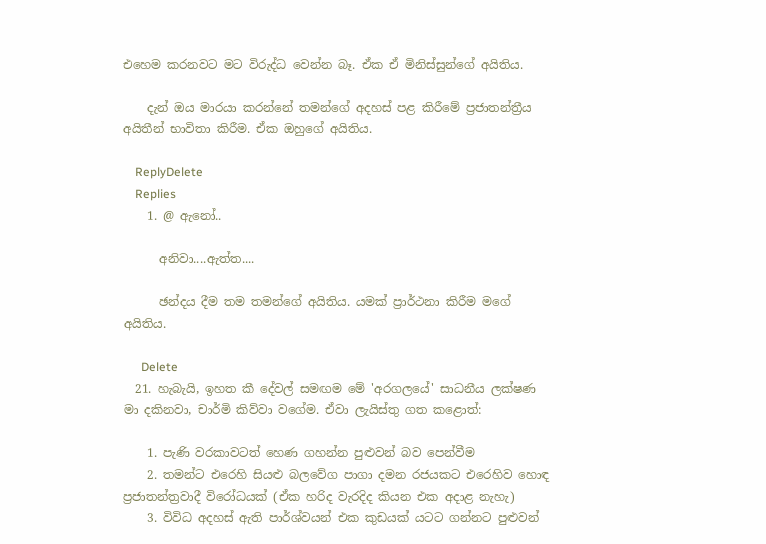එහෙම කරනවට මට විරුද්ධ වෙන්න බෑ. ඒක ඒ මිනිස්සුන්ගේ අයිතිය.

    දැන් ඔය මාරයා කරන්නේ තමන්ගේ අදහස් පළ කිරීමේ ප්‍රජාතන්ත්‍රීය අයිතීන් භාවිතා කිරීම. ඒක ඔහුගේ අයිතිය.

    ReplyDelete
    Replies
    1. @ ඇනෝ..

      අනිවා....ඇත්ත....

      ඡන්දය දීම තම තමන්ගේ අයිතිය. යමක් ප්‍රාර්ථනා කිරීම මගේ අයිතිය.

      Delete
  21. හැබැයි, ඉහත කී දේවල් සමඟම මේ 'අරගලයේ' සාධනීය ලක්ෂණ මා දකිනවා, චාර්මි කිව්වා වගේම. ඒවා ලැයිස්තු ගත කළොත්:

    1. පැණි වරකාවටත් හෙණ ගහන්න පුළුවන් බව පෙන්වීම
    2. තමන්ට එරෙහි සියළු බලවේග පාගා දමන රජයකට එරෙහිව හොඳ ප්‍රජාතන්ත්‍රවාදී විරෝධයක් (ඒක හරිද වැරදිද කියන එක අදාළ නැහැ)
    3. විවිධ අදහස් ඇති පාර්ශ්වයන් එක කුඩයක් යටට ගන්නට පුළුවන්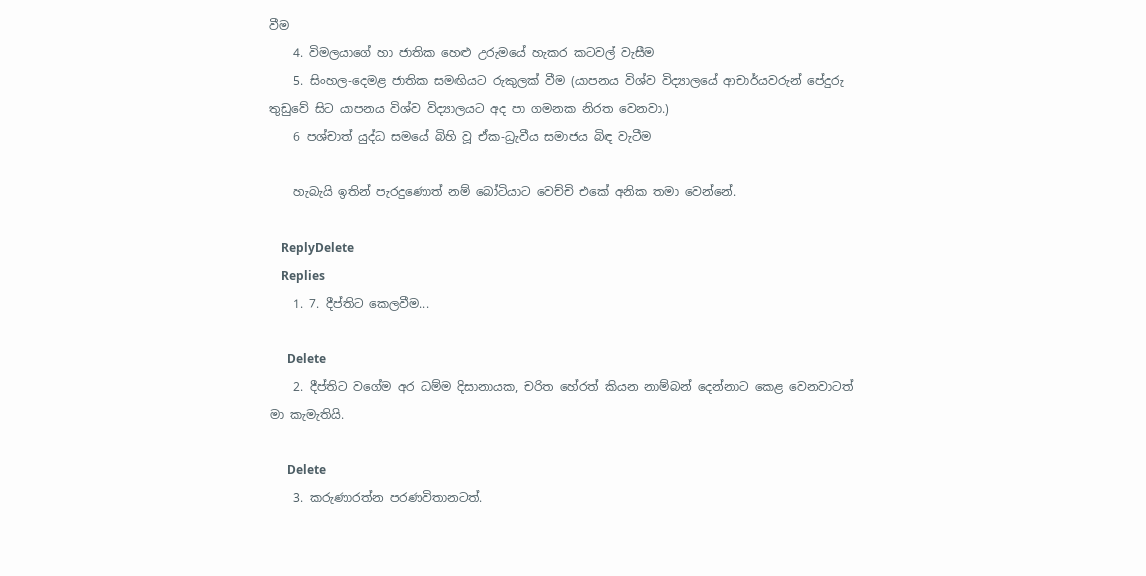වීම
    4. විමලයාගේ හා ජාතික හෙළු උරුමයේ හැකර කටවල් වැසීම
    5. සිංහල-දෙමළ ජාතික සමඟියට රුකුලක් වීම (යාපනය විශ්ව විද්‍යාලයේ ආචාර්යවරුන් පේදුරු තුඩුවේ සිට යාපනය විශ්ව විද්‍යාලයට අද පා ගමනක නිරත වෙනවා.)
    6 පශ්චාත් යුද්ධ සමයේ බිහි වූ ඒක-ධ්‍රැවීය සමාජය බිඳ වැටීම

    හැබැයි ඉතින් පැරදුණොත් නම් බෝටියාට වෙච්චි එකේ අනික තමා වෙන්නේ.

    ReplyDelete
    Replies
    1. 7. දීප්තිට කෙලවීම...

      Delete
    2. දීප්තිට වගේම අර ධම්ම දිසානායක, චරිත හේරත් කියන නාම්බන් දෙන්නාට කෙළ වෙනවාටත් මා කැමැතියි.

      Delete
    3. කරුණාරත්න පරණවිතානටත්.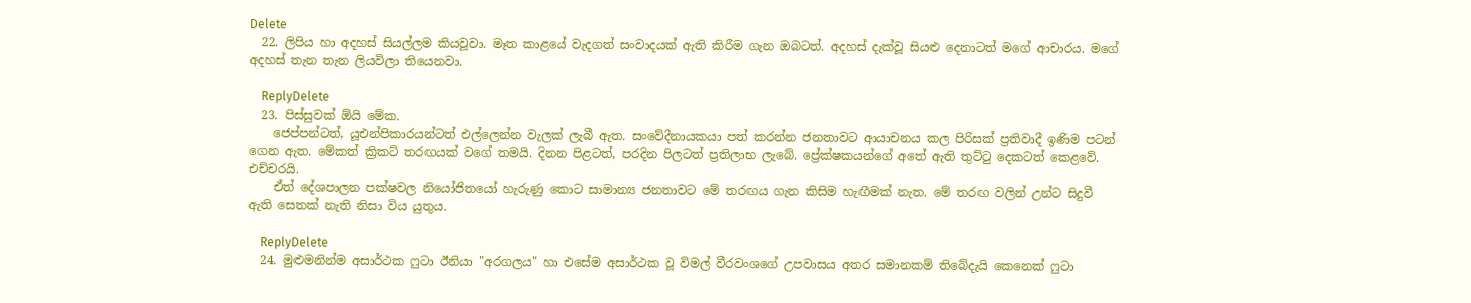Delete
  22. ලිපිය හා අදහස් සියල්ලම කියවූවා. මෑත කාළයේ වැදගත් සංවාදයක් ඇති කිරීම ගැන ඔබටත්. අදහස් දැක්වූ සියළු දෙනාටත් මගේ ආචාරය. මගේ අදහස් තැන තැන ලියවිලා තියෙනවා.

    ReplyDelete
  23. පිස්සුවක් ඕයි මේක.
    ජෙප්පන්ටත්, යූඑන්පිකාරයන්ටත් එල්ලෙන්න වැලක් ලැබී ඇත. සංවේදීනායකයා පත් කරන්න ජනතාවට ආයාචනය කල පිරිසක් ප්‍රතිවාදී ඉණිම පටන් ගෙන ඇත. මේකත් ක්‍රිකට් තරඟයක් වගේ තමයි. දිනන පිළටත්, පරදින පිලටත් ප්‍රතිලාභ ලැබේ. ප්‍රේක්ෂකයන්ගේ අතේ ඇති තුට්ටු දෙකටත් කෙළවේ. එච්චරයි.
    ඒත් දේශපාලන පක්ෂවල නියෝජිතයෝ හැරුණු කොට සාමාන්‍ය ජනතාවට මේ තරඟය ගැන කිසිම හැඟීමක් නැත. මේ තරඟ වලින් උන්ට සිදුවී ඇති සෙතක් නැති නිසා විය යුතුය.

    ReplyDelete
  24. මුළුමනින්ම අසාර්ථක ෆුටා ඊනියා "අරගලය" හා එසේම අසාර්ථක වූ විමල් වීරවංශගේ උපවාසය අතර සමානකම් තිබේදැයි කෙනෙක් ෆුටා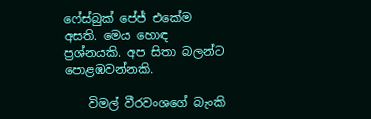ෆේස්බුක් පේජ් එකේම අසති. මෙය හොඳ ප්‍රශ්නයකි. අප සිතා බලන්ට පොළඹවන්නකි.

    විමල් වීරවංශගේ බැංකි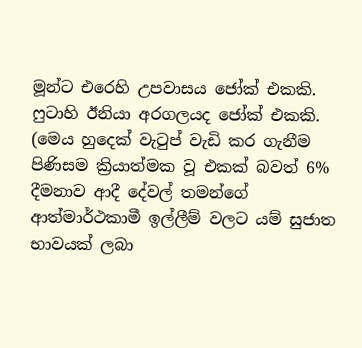මූන්ට එරෙහි උපවාසය ජෝක් එකකි. ෆුටාහි ඊනියා අරගලයද ජෝක් එකකි. (මෙය හුදෙක් වැටුප් වැඩි කර ගැනීම පිණිසම ක්‍රියාත්මක වූ එකක් බවත් 6% දීමනාව ආදී දේවල් තමන්ගේ ආත්මාර්ථකාමී ඉල්ලීම් වලට යම් සුජාත භාවයක් ලබා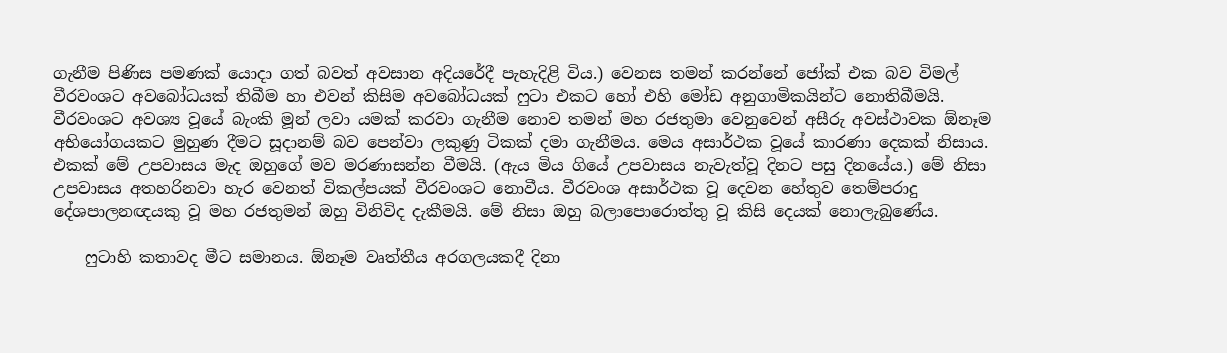ගැනීම පිණිස පමණක් යොදා ගත් බවත් අවසාන අදියරේදී පැහැදිළි විය.) වෙනස තමන් කරන්නේ ජෝක් එක බව විමල් වීරවංශට අවබෝධයක් තිබීම හා එවන් කිසිම අවබෝධයක් ෆුටා එකට හෝ එහි මෝඩ අනුගාමිකයින්ට නොතිබීමයි. වීරවංශට අවශ්‍ය වූයේ බැංකි මූන් ලවා යමක් කරවා ගැනීම නොව තමන් මහ රජතුමා වෙනුවෙන් අසීරු අවස්ථාවක ඕනෑම අභියෝගයකට මුහුණ දීමට සූදානම් බව පෙන්වා ලකුණු ටිකක් දමා ගැනීමය. මෙය අසාර්ථක වූයේ කාරණා දෙකක් නිසාය. එකක් මේ උපවාසය මැද ඔහුගේ මව මරණාසන්න වීමයි. (ඇය මිය ගියේ උපවාසය නැවැත්වූ දිනට පසු දිනයේය.) මේ නිසා උපවාසය අතහරිනවා හැර වෙනත් විකල්පයක් වීරවංශට නොවීය. වීරවංශ අසාර්ථක වූ දෙවන හේතුව තෙම්පරාදු දේශපාලනඥයකු වූ මහ රජතුමන් ඔහු විනිවිද දැකීමයි. මේ නිසා ඔහු බලාපොරොත්තු වූ කිසි දෙයක් නොලැබුණේය.

    ෆුටාහි කතාවද මීට සමානය. ඕනෑම වෘත්තීය අරගලයකදී දිනා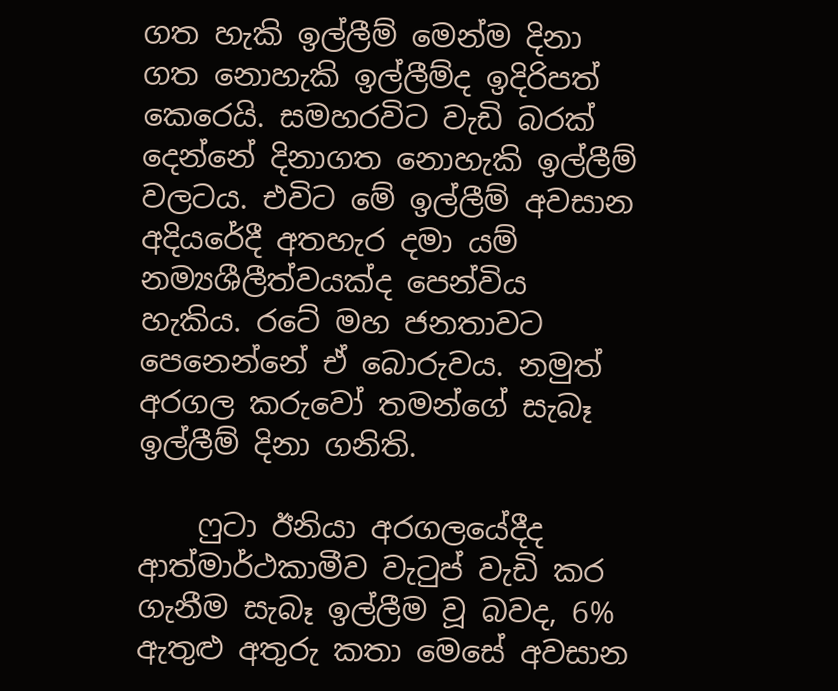ගත හැකි ඉල්ලීම් මෙන්ම දිනා ගත නොහැකි ඉල්ලීම්ද ඉදිරිපත් කෙරෙයි. සමහරවිට වැඩි බරක් දෙන්නේ දිනාගත නොහැකි ඉල්ලීම් වලටය. එවිට මේ ඉල්ලීම් අවසාන අදියරේදී අතහැර දමා යම් නම්‍යශීලීත්වයක්ද පෙන්විය හැකිය. රටේ මහ ජනතාවට පෙනෙන්නේ ඒ බොරුවය. නමුත් අරගල කරුවෝ තමන්ගේ සැබෑ ඉල්ලීම් දිනා ගනිති.

    ෆුටා ඊනියා අරගලයේදීද ආත්මාර්ථකාමීව වැටුප් වැඩි කර ගැනීම සැබෑ ඉල්ලීම වූ බවද, 6% ඇතුළු අතුරු කතා මෙසේ අවසාන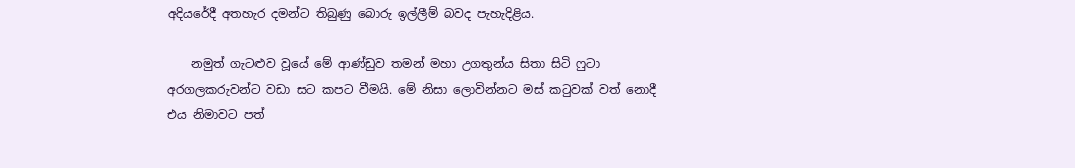අදියරේදී අතහැර දමන්ට තිබුණු බොරු ඉල්ලීම් බවද පැහැදිළිය.

    නමුත් ගැටළුව වූයේ මේ ආණ්ඩුව තමන් මහා උගතුන්ය සිතා සිටි ෆුටා අරගලකරුවන්ට වඩා සට කපට වීමයි. මේ නිසා ලොවින්නට මස් කටුවක් වත් නොදී එය නිමාවට පත්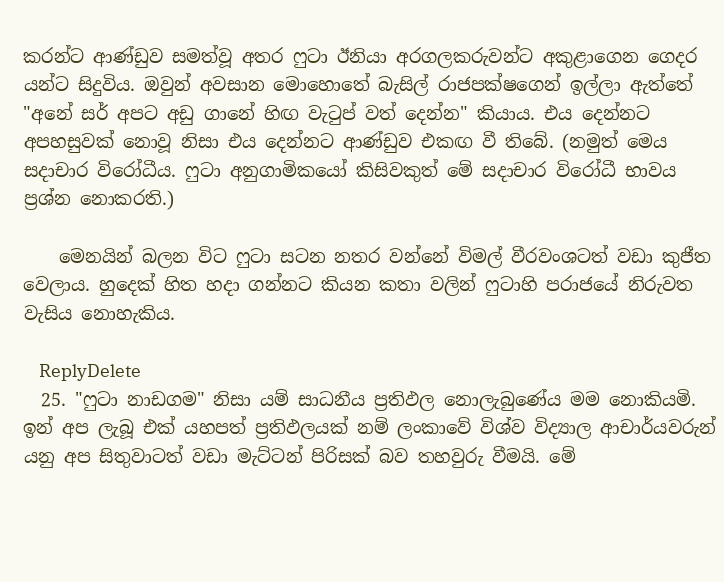කරන්ට ආණ්ඩුව සමත්වූ අතර ෆුටා ඊනියා අරගලකරුවන්ට අකුළාගෙන ගෙදර යන්ට සිදුවිය. ඔවුන් අවසාන මොහොතේ බැසිල් රාජපක්ෂගෙන් ඉල්ලා ඇත්තේ "අනේ සර් අපට අඩු ගානේ හිඟ වැටුප් වත් දෙන්න" කියාය. එය දෙන්නට අපහසුවක් නොවූ නිසා එය දෙන්නට ආණ්ඩුව එකඟ වී තිබේ. (නමුත් මෙය සදාචාර විරෝධීය. ෆුටා අනුගාමිකයෝ කිසිවකුත් මේ සදාචාර විරෝධී භාවය ප්‍රශ්න නොකරති.)

    මෙනයින් බලන විට ෆුටා සටන නතර වන්නේ විමල් වීරවංශටත් වඩා කුජීත වෙලාය. හුදෙක් හිත හදා ගන්නට කියන කතා වලින් ෆුටාහි පරාජයේ නිරුවත වැසිය නොහැකිය.

    ReplyDelete
  25. "ෆුටා නාඩගම" නිසා යම් සාධනීය ප්‍රතිඵල නොලැබුණේය මම නොකියමි. ඉන් අප ලැබූ එක් යහපත් ප්‍රතිඵලයක් නම් ලංකාවේ විශ්ව විද්‍යාල ආචාර්යවරුන් යනු අප සිතුවාටත් වඩා මැට්ටන් පිරිසක් බව තහවුරු වීමයි. මේ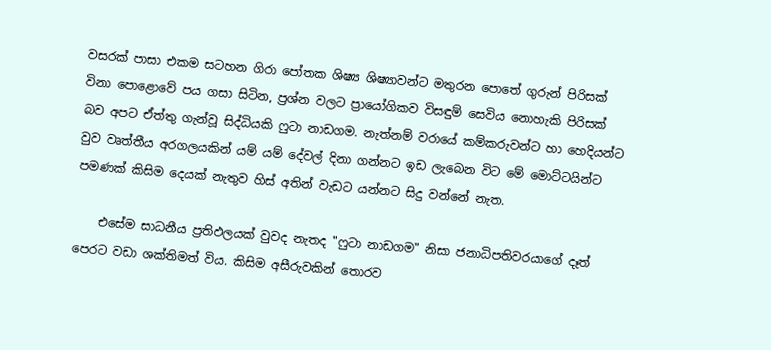වසරක් පාසා එකම සටහන ගිරා පෝතක ශිෂ්‍ය ශිෂ්‍යාවන්ට මතුරන පොතේ ගුරුන් පිරිසක් විනා පොළොවේ පය ගසා සිටින, ප්‍රශ්න වලට ප්‍රායෝගිකව විසඳුම් සෙවිය නොහැකි පිරිසක් බව අපට ඒත්තු ගැන්වූ සිද්ධියකි ෆුටා නාඩගම. නැත්නම් වරායේ කම්කරුවන්ට හා හෙදියන්ට වුව වෘත්තීය අරගලයකින් යම් යම් දේවල් දිනා ගන්නට ඉඩ ලැබෙන විට මේ මොට්ටයින්ට පමණක් කිසිම දෙයක් නැතුව හිස් අතින් වැඩට යන්නට සිදු වන්නේ නැත.

    එසේම සාධනීය ප්‍රතිඵලයක් වුවද නැතද "ෆුටා නාඩගම" නිසා ජනාධිපතිවරයාගේ දෑත් පෙරට වඩා ශක්තිමත් විය. කිසිම අසීරුවකින් තොරව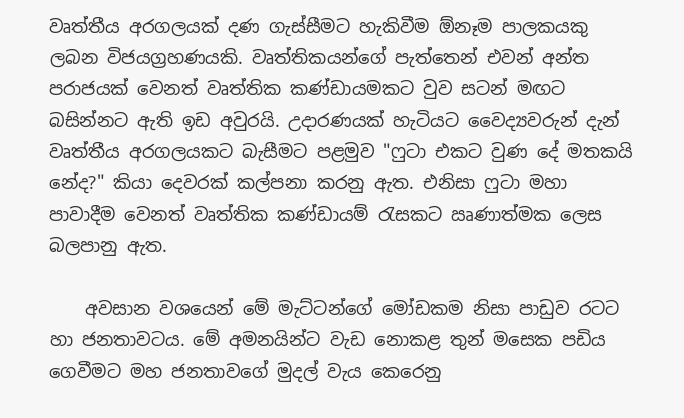වෘත්තීය අරගලයක් දණ ගැස්සීමට හැකිවීම ඕනෑම පාලකයකු ලබන විජයග්‍රහණයකි. වෘත්තිකයන්ගේ පැත්තෙන් එවන් අන්ත පරාජයක් වෙනත් වෘත්තික කණ්ඩායමකට වුව සටන් මඟට බසින්නට ඇති ඉඩ අවුරයි. උදාරණයක් හැටියට වෛද්‍යවරුන් දැන් වෘත්තීය අරගලයකට බැසීමට පළමුව "ෆුටා එකට වුණ දේ මතකයි නේද?" කියා දෙවරක් කල්පනා කරනු ඇත. එනිසා ෆුටා මහා පාවාදීම වෙනත් වෘත්තික කණ්ඩායම් රැසකට ඍණාත්මක ලෙස බලපානු ඇත.

    අවසාන වශයෙන් මේ මැට්ටන්ගේ මෝඩකම නිසා පාඩුව රටට හා ජනතාවටය. මේ අමනයින්ට වැඩ නොකළ තුන් මසෙක පඩිය ගෙවීමට මහ ජනතාවගේ මුදල් වැය කෙරෙනු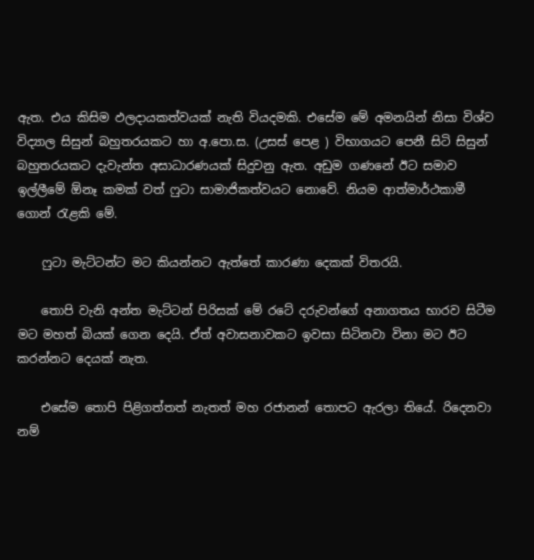ඇත. එය කිසිම ඵලදායකත්වයක් නැති වියදමකි. එසේම මේ අමනයින් නිසා විශ්ව විද්‍යාල සිසුන් බහුතරයකට හා අ.පො.ස. (උසස් පෙළ ) විභාගයට පෙනී සිටි සිසුන් බහුතරයකට දැවැන්ත අසාධාරණයක් සිදුවනු ඇත. අඩුම ගණනේ ඊට සමාව ඉල්ලීමේ ඕනෑ කමක් වත් ෆුටා සාමාජිකත්වයට නොවේ. නියම ආත්මාර්ථකාමී ගොන් රැළකි මේ.

    ෆුටා මැට්ටන්ට මට කියන්නට ඇත්තේ කාරණා දෙකක් විතරයි.

    තොපි වැනි අන්ත මැට්ටන් පිරිසක් මේ රටේ දරුවන්ගේ අනාගතය භාරව සිටීම මට මහත් බියක් ගෙන දෙයි. ඒත් අවාසනාවකට ඉවසා සිටිනවා විනා මට ඊට කරන්නට දෙයක් නැත.

    එසේම තොපි පිළිගත්තත් නැතත් මහ රජානන් තොපට ඇරලා තියේ. රිදෙනවා නම්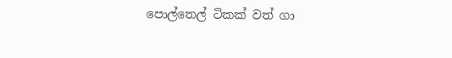පොල්තෙල් ටිකක් වත් ගා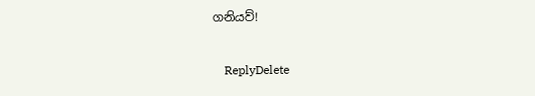ගනියව්!

    ReplyDelete